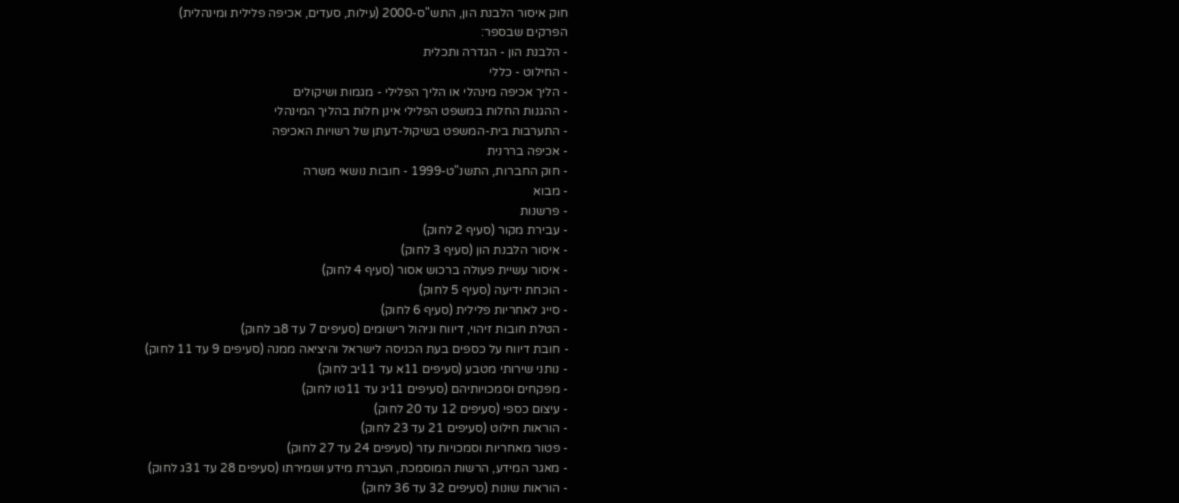חוק איסור הלבנת הון, התש"ס-2000 (עילות, סעדים, אכיפה פלילית ומינהלית)
הפרקים שבספר:
- הלבנת הון - הגדרה ותכלית
- החילוט - כללי
- הליך אכיפה מינהלי או הליך הפלילי - מגמות ושיקולים
- ההגנות החלות במשפט הפלילי אינן חלות בהליך המינהלי
- התערבות בית-המשפט בשיקול-דעתן של רשויות האכיפה
- אכיפה בררנית
- חוק החברות, התשנ"ט-1999 - חובות נושאי משרה
- מבוא
- פרשנות
- עבירת מקור (סעיף 2 לחוק)
- איסור הלבנת הון (סעיף 3 לחוק)
- איסור עשיית פעולה ברכוש אסור (סעיף 4 לחוק)
- הוכחת ידיעה (סעיף 5 לחוק)
- סייג לאחריות פלילית (סעיף 6 לחוק)
- הטלת חובות זיהוי, דיווח וניהול רישומים (סעיפים 7 עד 8ב לחוק)
- חובת דיווח על כספים בעת הכניסה לישראל והיציאה ממנה (סעיפים 9 עד 11 לחוק)
- נותני שירותי מטבע (סעיפים 11א עד 11יב לחוק)
- מפקחים וסמכויותיהם (סעיפים 11יג עד 11טו לחוק)
- עיצום כספי (סעיפים 12 עד 20 לחוק)
- הוראות חילוט (סעיפים 21 עד 23 לחוק)
- פטור מאחריות וסמכויות עזר (סעיפים 24 עד 27 לחוק)
- מאגר המידע, הרשות המוסמכת, העברת מידע ושמירתו (סעיפים 28 עד 31ג לחוק)
- הוראות שונות (סעיפים 32 עד 36 לחוק)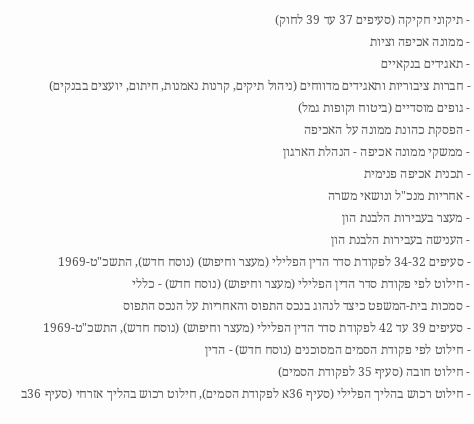- תיקוני חקיקה (סעיפים 37 עד 39 לחוק)
- ממונה אכיפה וציות
- תאגידים בנקאיים
- חברות ציבוריות ותאגידים מדווחים (ניהול תיקים, קרנות נאמנות, חיתום, יועצים בבנקים)
- גופים מוסדיים (ביטוח וקופות גמל)
- הפסקת כהונת ממונה על האכיפה
- ממשקי ממונה אכיפה - הנהלת הארגון
- תכנית אכיפה פנימית
- אחריות מנכ"ל ונושאי משרה
- מעצר בעבירות הלבנת הון
- הענישה בעבירות הלבנת הון
- סעיפים 34-32 לפקודת סדר הדין הפלילי (מעצר וחיפוש) (נוסח חדש), התשכ"ט-1969
- חילוט לפי פקודת סדר הדין הפלילי (מעצר וחיפוש) (נוסח חדש) - כללי
- סמכות בית-המשפט כיצד לנהוג בנכס התפוס והאחריות על הנכס התפוס
- סעיפים 39 עד 42 לפקודת סדר הדין הפלילי (מעצר וחיפוש) (נוסח חדש), התשכ"ט-1969
- חילוט לפי פקודת הסמים המסוכנים (נוסח חדש) - הדין
- חילוט חובה (סעיף 35 לפקודת הסמים)
- חילוט רכוש בהליך הפלילי (סעיף 36א לפקודת הסמים), חילוט רכוש בהליך אזרחי (סעיף 36ב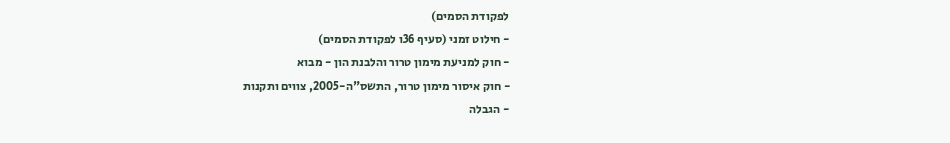לפקודת הסמים)
- חילוט זמני (סעיף 36ו לפקודת הסמים)
- חוק למניעת מימון טרור והלבנת הון - מבוא
- חוק איסור מימון טרור, התשס"ה-2005, צווים ותקנות
- הגבלה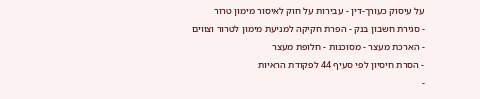על עיסוק כעורך-דין - עבירות על חוק לאיסור מימון טרור
- סגירת חשבון בנק - הפרת חקיקה למניעת מימון לטרור וצווים
- הארכת מעצר - מסוכנות - חלופת מעצר
- הסרת חיסיון לפי סעיף 44 לפקודת הראיות
-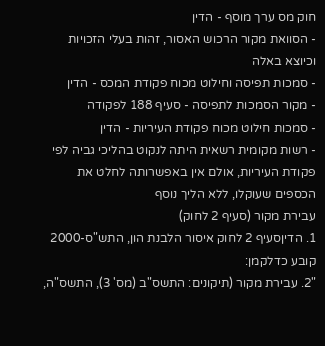חוק מס ערך מוסף - הדין
- הסוואת מקור הרכוש האסור, זהות בעלי הזכויות וכיוצא באלה
- סמכות תפיסה וחילוט מכוח פקודת המכס - הדין
- מקור הסמכות לתפיסה - סעיף 188 לפקודה
- סמכות חילוט מכוח פקודת העיריות - הדין
- רשות מקומית רשאית היתה לנקוט בהליכי גביה לפי פקודת העיריות, אולם אין באפשרותה לחלט את הכספים שעוקלו, ללא הליך נוסף
עבירת מקור (סעיף 2 לחוק)
1. הדיןסעיף 2 לחוק איסור הלבנת הון, התש"ס-2000 קובע כדלקמן:
"2. עבירת מקור (תיקונים: התשס"ב (מס' 3), התשס"ה,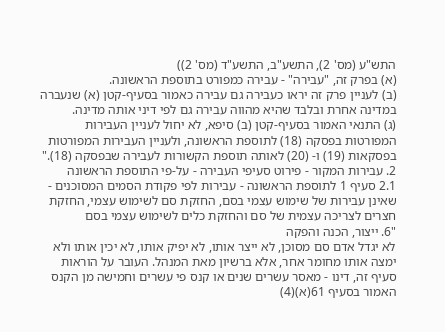התש"ע (מס' 2), התשע"ב, התשע"ד (מס' 2))
(א) בפרק זה, "עבירה" - עבירה כמפורט בתוספת הראשונה.
(ב) לעניין פרק זה יראו כעבירה גם עבירה כאמור בסעיף-קטן (א) שנעברה במדינה אחרת ובלבד שהיא מהווה עבירה גם לפי דיני אותה מדינה.
(ג) התנאי האמור בסעיף-קטן (ב) סיפא, לא יחול לעניין העבירות המפורטות בפסקה (18) לתוספת הראשונה, ולעניין העבירות המפורטות בפסקאות (19) ו- (20) לאותה תוספת הקשורות לעבירה שבפסקה (18)."
2. עבירות המקור - פירוט סעיפי העבירה - על-פי התוספת הראשונה
2.1 סעיף 1 לתוספת הראשונה - עבירות לפי פקודת הסמים המסוכנים - שאינן עבירות של שימוש עצמי בסם, החזקת סם לשימוש עצמי, החזקת חצרים לצריכה עצמית של סם והחזקת כלים לשימוש עצמי בסם
"6. ייצור, הכנה והפקה
לא יגדל אדם סם מסוכן, לא ייצר אותו, לא יפיק אותו, לא יכין אותו ולא ימצה אותו מחומר אחר, אלא ברשיון מאת המנהל. העובר על הוראות סעיף זה, דינו - מאסר עשרים שנים או קנס פי עשרים וחמישה מן הקנס האמור בסעיף 61(א)(4)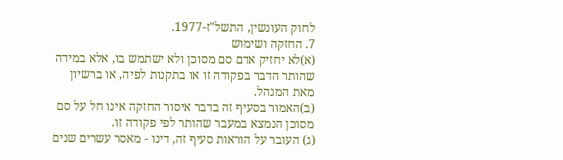לחוק העונשין, התשל"ז-1977.
7. החזקה ושימוש
(א)לא יחזיק אדם סם מסוכן ולא ישתמש בו, אלא במידה שהותר הדבר בפקודה זו או בתקנות לפיה, או ברשיון מאת המנהל.
(ב)האמור בסעיף זה בדבר איסור החזקה אינו חל על סם מסוכן הנמצא במעבר שהותר לפי פקודה זו.
(ג) העובר על הוראות סעיף זה, דינו - מאסר עשרים שנים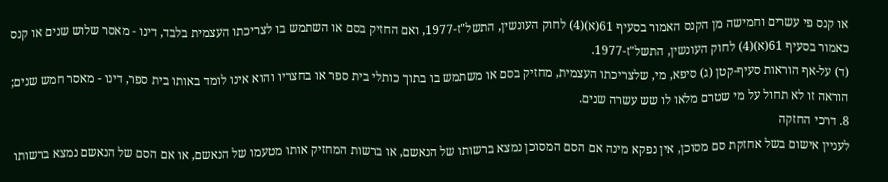או קנס פי עשרים וחמישה מן הקנס האמור בסעיף 61(א)(4) לחוק העונשין, התשל"ז-1977, ואם החזיק בסם או השתמש בו לצריכתו העצמית בלבד, דינו - מאסר שלוש שנים או קנס כאמור בסעיף 61(א)(4) לחוק העונשין, התשל"ז-1977.
(ד) על-אף הוראות סעיף-קטן (ג) סיפא, מי, שלצריכתו העצמית, מחזיק בסם או משתמש בו בתוך כותלי בית ספר או בחצריו והוא אינו לומד באותו בית ספר, דינו - מאסר חמש שנים; הוראה זו לא תחול על מי שטרם מלאו לו שש עשרה שנים.
8. דרכי החזקה
לעניין אישום בשל אחזקת סם מסוכן, אין נפקא מינה אם הסם המסוכן נמצא ברשותו של הנאשם, או ברשות המחזיק אותו מטעמו של הנאשם, או אם הסם של הנאשם נמצא ברשותו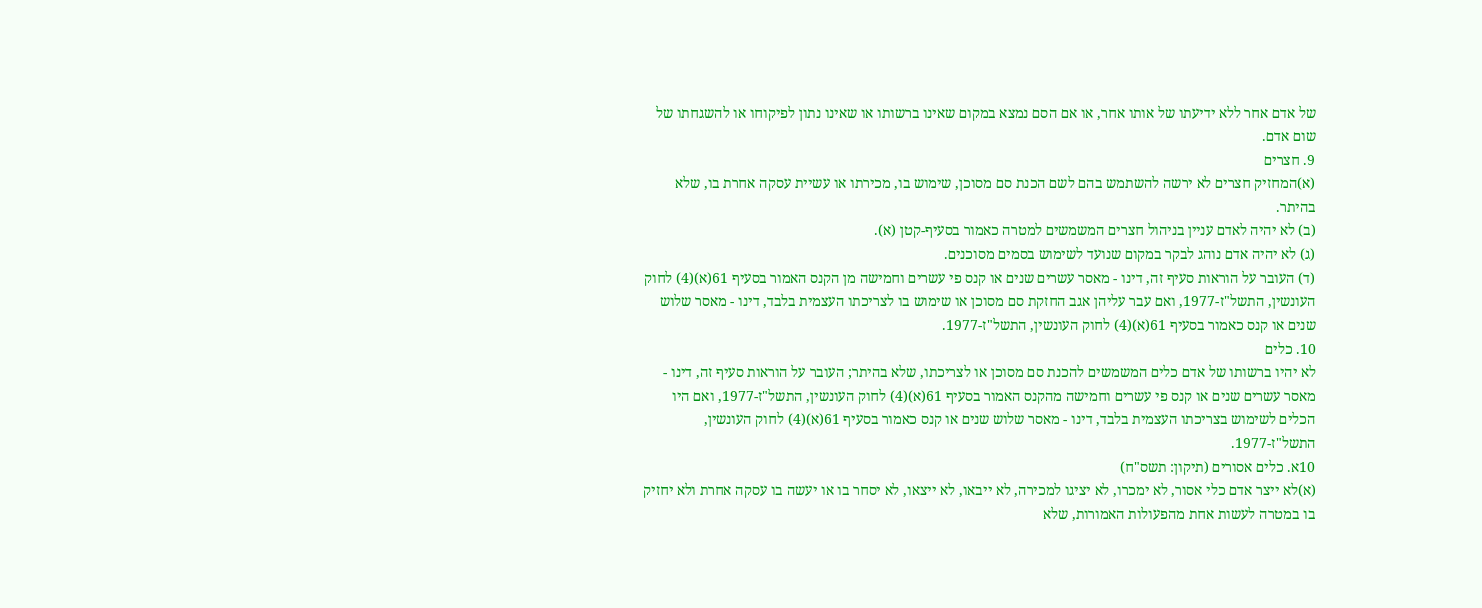של אדם אחר ללא ידיעתו של אותו אחר, או אם הסם נמצא במקום שאינו ברשותו או שאינו נתון לפיקוחו או להשגחתו של שום אדם.
9. חצרים
(א)המחזיק חצרים לא ירשה להשתמש בהם לשם הכנת סם מסוכן, שימוש בו, מכירתו או עשיית עסקה אחרת בו, שלא בהיתר.
(ב) לא יהיה לאדם עניין בניהול חצרים המשמשים למטרה כאמור בסעיף-קטן (א).
(ג) לא יהיה אדם נוהג לבקר במקום שנועד לשימוש בסמים מסוכנים.
(ד) העובר על הוראות סעיף זה, דינו - מאסר עשרים שנים או קנס פי עשרים וחמישה מן הקנס האמור בסעיף 61(א)(4) לחוק העונשין, התשל"ז-1977, ואם עבר עליהן אגב החזקת סם מסוכן או שימוש בו לצריכתו העצמית בלבד, דינו - מאסר שלוש שנים או קנס כאמור בסעיף 61(א)(4) לחוק העונשין, התשל"ז-1977.
10. כלים
לא יהיו ברשותו של אדם כלים המשמשים להכנת סם מסוכן או לצריכתו, שלא בהיתר; העובר על הוראות סעיף זה, דינו - מאסר עשרים שנים או קנס פי עשרים וחמישה מהקנס האמור בסעיף 61(א)(4) לחוק העונשין, התשל"ז-1977, ואם היו הכלים לשימוש בצריכתו העצמית בלבד, דינו - מאסר שלוש שנים או קנס כאמור בסעיף 61(א)(4) לחוק העונשין, התשל"ז-1977.
10א. כלים אסורים (תיקון: תשס"ח)
(א)לא ייצר אדם כלי אסור, לא ימכרו, לא יציגו למכירה, לא ייבאו, לא ייצאו, לא יסחר בו או יעשה בו עסקה אחרת ולא יחזיק בו במטרה לעשות אחת מהפעולות האמורות, שלא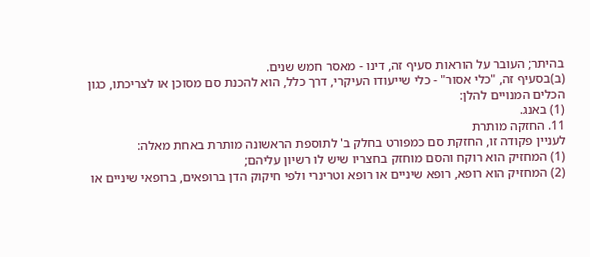בהיתר; העובר על הוראות סעיף זה, דינו - מאסר חמש שנים.
(ב)בסעיף זה, "כלי אסור" - כלי שייעודו העיקרי, דרך כלל, הוא להכנת סם מסוכן או לצריכתו, כגון הכלים המנויים להלן:
(1) באנג.
11. החזקה מותרת
לעניין פקודה זו, החזקת סם כמפורט בחלק ב' לתוספת הראשונה מותרת באחת מאלה:
(1) המחזיק הוא רוקח והסם מוחזק בחצריו שיש לו רשיון עליהם;
(2) המחזיק הוא רופא, רופא שיניים או רופא וטרינרי ולפי חיקוק הדן ברופאים, ברופאי שיניים או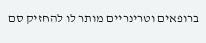ברופאים וטרינריים מותר לו להחזיק סם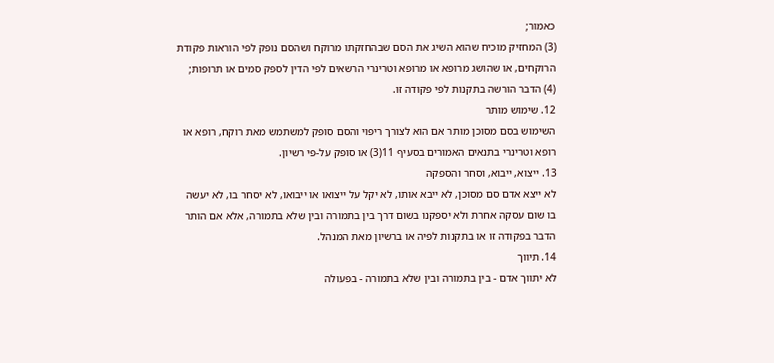כאמור;
(3) המחזיק מוכיח שהוא השיג את הסם שבהחזקתו מרוקח ושהסם נופק לפי הוראות פקודת הרוקחים, או שהושג מרופא או מרופא וטרינרי הרשאים לפי הדין לספק סמים או תרופות;
(4) הדבר הורשה בתקנות לפי פקודה זו.
12. שימוש מותר
השימוש בסם מסוכן מותר אם הוא לצורך ריפוי והסם סופק למשתמש מאת רוקח, רופא או רופא וטרינרי בתנאים האמורים בסעיף 11(3) או סופק על-פי רשיון.
13. ייצוא, ייבוא, וסחר והספקה
לא ייצא אדם סם מסוכן, לא ייבא אותו, לא יקל על ייצואו או ייבואו, לא יסחר בו, לא יעשה בו שום עסקה אחרת ולא יספקנו בשום דרך בין בתמורה ובין שלא בתמורה, אלא אם הותר הדבר בפקודה זו או בתקנות לפיה או ברשיון מאת המנהל.
14. תיווך
לא יתווך אדם - בין בתמורה ובין שלא בתמורה - בפעולה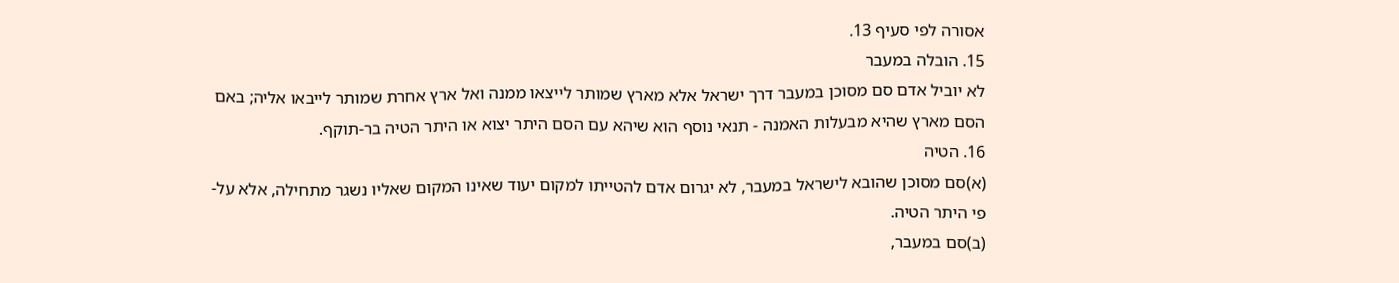אסורה לפי סעיף 13.
15. הובלה במעבר
לא יוביל אדם סם מסוכן במעבר דרך ישראל אלא מארץ שמותר לייצאו ממנה ואל ארץ אחרת שמותר לייבאו אליה; באם הסם מארץ שהיא מבעלות האמנה - תנאי נוסף הוא שיהא עם הסם היתר יצוא או היתר הטיה בר-תוקף.
16. הטיה
(א)סם מסוכן שהובא לישראל במעבר, לא יגרום אדם להטייתו למקום יעוד שאינו המקום שאליו נשגר מתחילה, אלא על-פי היתר הטיה.
(ב)סם במעבר,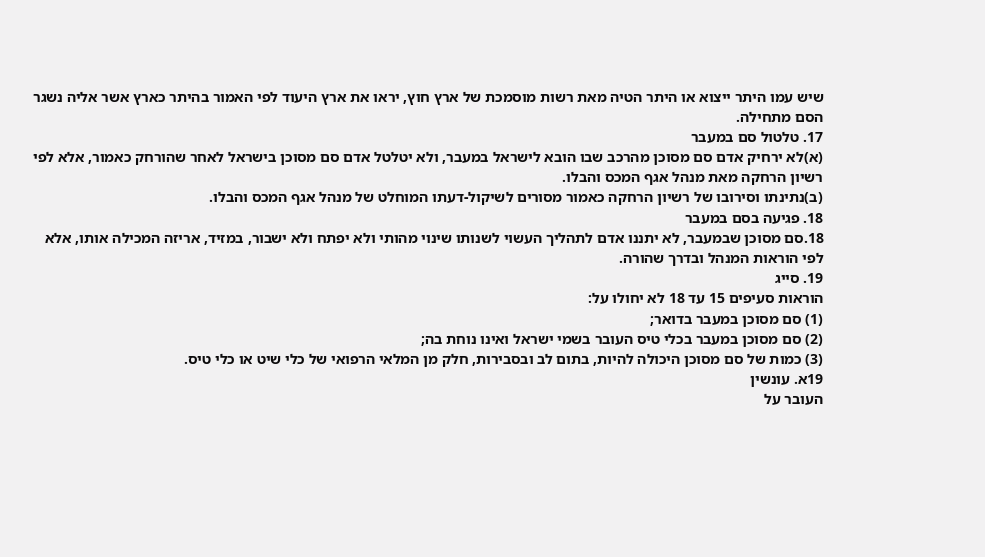שיש עמו היתר ייצוא או היתר הטיה מאת רשות מוסמכת של ארץ חוץ, יראו את ארץ היעוד לפי האמור בהיתר כארץ אשר אליה נשגר הסם מתחילה.
17. טלטול סם במעבר
(א)לא ירחיק אדם סם מסוכן מהרכב שבו הובא לישראל במעבר, ולא יטלטל אדם סם מסוכן בישראל לאחר שהורחק כאמור, אלא לפי רשיון הרחקה מאת מנהל אגף המכס והבלו.
(ב)נתינתו וסירובו של רשיון הרחקה כאמור מסורים לשיקול-דעתו המוחלט של מנהל אגף המכס והבלו.
18. פגיעה בסם במעבר
18.סם מסוכן שבמעבר, לא יתננו אדם לתהליך העשוי לשנותו שינוי מהותי ולא יפתח ולא ישבור, במזיד, אריזה המכילה אותו, אלא לפי הוראות המנהל ובדרך שהורה.
19. סייג
הוראות סעיפים 15 עד 18 לא יחולו על:
(1) סם מסוכן במעבר בדואר;
(2) סם מסוכן במעבר בכלי טיס העובר בשמי ישראל ואינו נוחת בה;
(3) כמות של סם מסוכן היכולה להיות, בתום לב ובסבירות, חלק מן המלאי הרפואי של כלי שיט או כלי טיס.
19א. עונשין
העובר על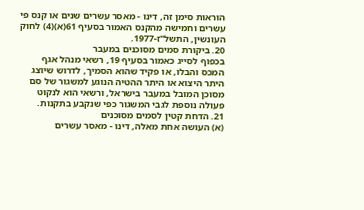הוראות סימן זה, דינו - מאסר עשרים שנים או קנס פי עשרים וחמישה מהקנס האמור בסעיף 61(א)(4) לחוק העונשין, התשל"ז-1977.
20. ביקורת סמים מסוכנים במעבר
בכפוף לסייג כאמור בסעיף 19, רשאי מנהל אגף המכס והבלו, או פקיד שהוא הסמיך, לדרוש שיוצג היתר היצוא או היתר ההטיה הנוגע למשגור של סם מסוכן המובל במעבר בישראל, ורשאי הוא לנקוט פעולה נוספת לגבי המשגור כפי שנקבע בתקנות.
21. הדחת קטין לסמים מסוכנים
(א) העושה אחת מאלה, דינו - מאסר עשרים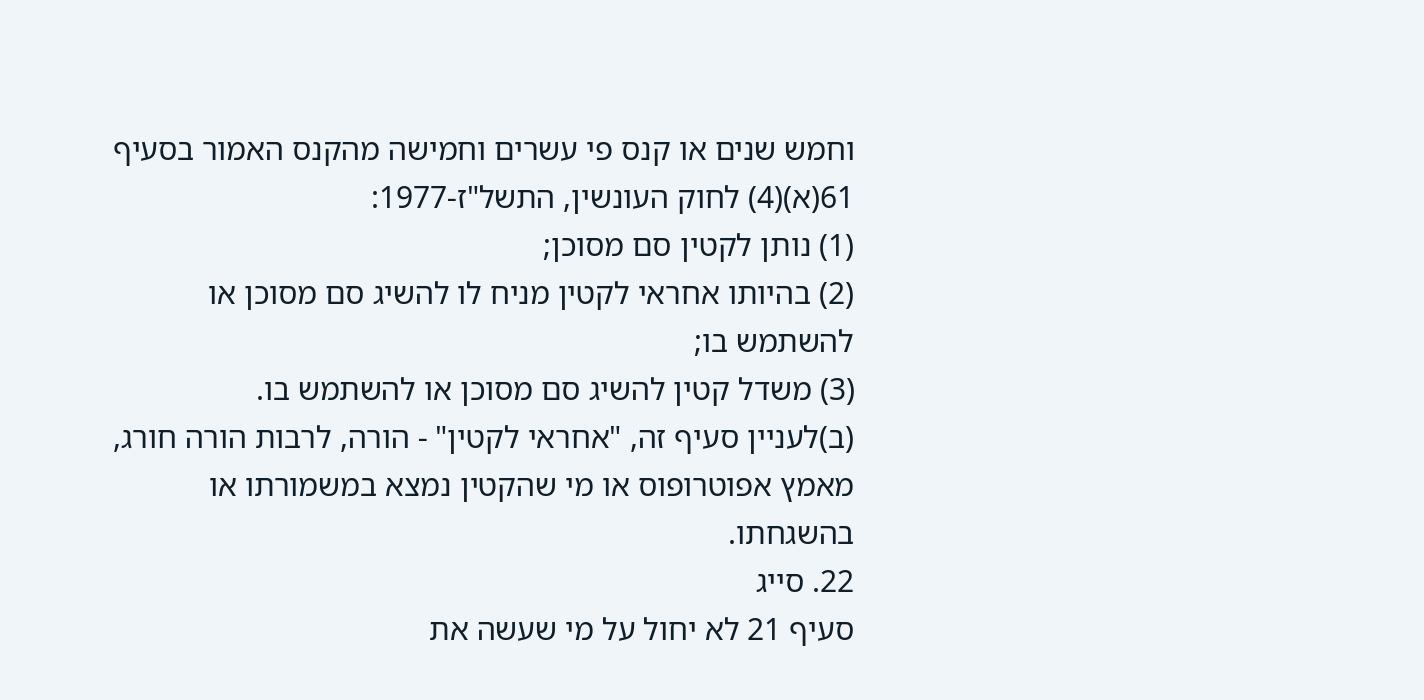וחמש שנים או קנס פי עשרים וחמישה מהקנס האמור בסעיף 61(א)(4) לחוק העונשין, התשל"ז-1977:
(1) נותן לקטין סם מסוכן;
(2) בהיותו אחראי לקטין מניח לו להשיג סם מסוכן או להשתמש בו;
(3) משדל קטין להשיג סם מסוכן או להשתמש בו.
(ב)לעניין סעיף זה, "אחראי לקטין" - הורה, לרבות הורה חורג, מאמץ אפוטרופוס או מי שהקטין נמצא במשמורתו או בהשגחתו.
22. סייג
סעיף 21 לא יחול על מי שעשה את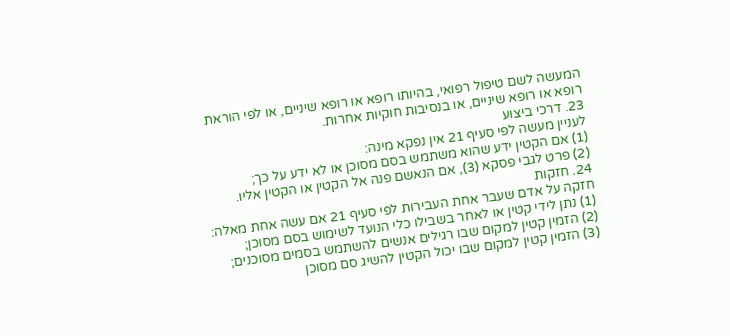המעשה לשם טיפול רפואי, בהיותו רופא או רופא שיניים, או לפי הוראת רופא או רופא שיניים, או בנסיבות חוקיות אחרות.
23. דרכי ביצוע
לעניין מעשה לפי סעיף 21 אין נפקא מינה:
(1) אם הקטין ידע שהוא משתמש בסם מסוכן או לא ידע על כך;
(2) פרט לגבי פסקא (3), אם הנאשם פנה אל הקטין או הקטין אליו.
24. חזקות
חזקה על אדם שעבר אחת העבירות לפי סעיף 21 אם עשה אחת מאלה:
(1) נתן לידי קטין או לאחר בשבילו כלי הנועד לשימוש בסם מסוכן;
(2) הזמין קטין למקום שבו רגילים אנשים להשתמש בסמים מסוכנים;
(3) הזמין קטין למקום שבו יכול הקטין להשיג סם מסוכן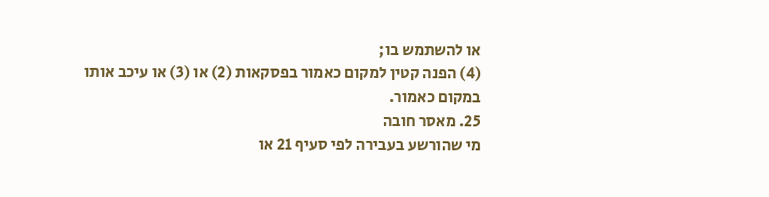או להשתמש בו;
(4) הפנה קטין למקום כאמור בפסקאות (2) או (3) או עיכב אותו במקום כאמור.
25. מאסר חובה
מי שהורשע בעבירה לפי סעיף 21 או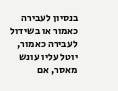בנסיון לעבירה כאמור או בשידול לעבירה כאמור, יוטל עליו עונש מאסר, אם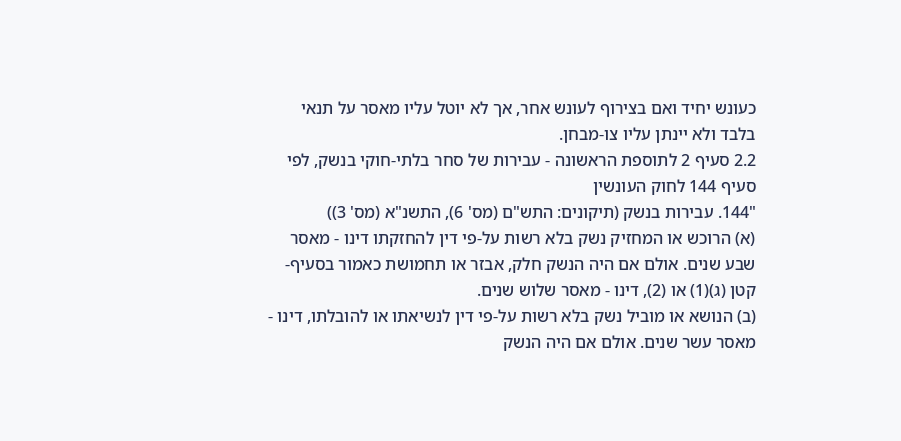כעונש יחיד ואם בצירוף לעונש אחר, אך לא יוטל עליו מאסר על תנאי בלבד ולא יינתן עליו צו-מבחן.
2.2 סעיף 2 לתוספת הראשונה - עבירות של סחר בלתי-חוקי בנשק, לפי סעיף 144 לחוק העונשין
"144. עבירות בנשק (תיקונים: התש"ם (מס' 6), התשנ"א (מס' 3))
(א) הרוכש או המחזיק נשק בלא רשות על-פי דין להחזקתו דינו - מאסר שבע שנים. אולם אם היה הנשק חלק, אבזר או תחמושת כאמור בסעיף-קטן (ג)(1) או (2), דינו - מאסר שלוש שנים.
(ב) הנושא או מוביל נשק בלא רשות על-פי דין לנשיאתו או להובלתו, דינו - מאסר עשר שנים. אולם אם היה הנשק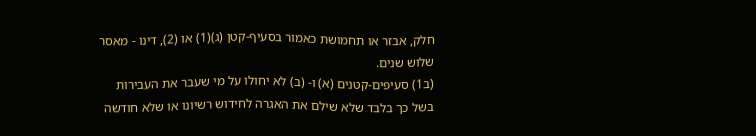חלק, אבזר או תחמושת כאמור בסעיף-קטן (ג)(1) או (2), דינו - מאסר שלוש שנים.
(ב1) סעיפים-קטנים (א) ו- (ב) לא יחולו על מי שעבר את העבירות בשל כך בלבד שלא שילם את האגרה לחידוש רשיונו או שלא חודשה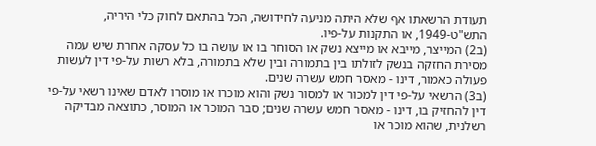תעודת הרשאתו אף שלא היתה מניעה לחידושה, הכל בהתאם לחוק כלי היריה, התש"ט-1949, או התקנות על-פיו.
(ב2) המייצר, מייבא או מייצא נשק או הסוחר בו או עושה בו כל עסקה אחרת שיש עמה מסירת החזקה בנשק לזולתו בין בתמורה ובין שלא בתמורה, בלא רשות על-פי דין לעשות פעולה כאמור, דינו - מאסר חמש עשרה שנים.
(ב3) הרשאי על-פי דין למכור או למסור נשק והוא מוכרו או מוסרו לאדם שאינו רשאי על-פי דין להחזיק בו, דינו - מאסר חמש עשרה שנים; סבר המוכר או המוסר, כתוצאה מבדיקה רשלנית, שהוא מוכר או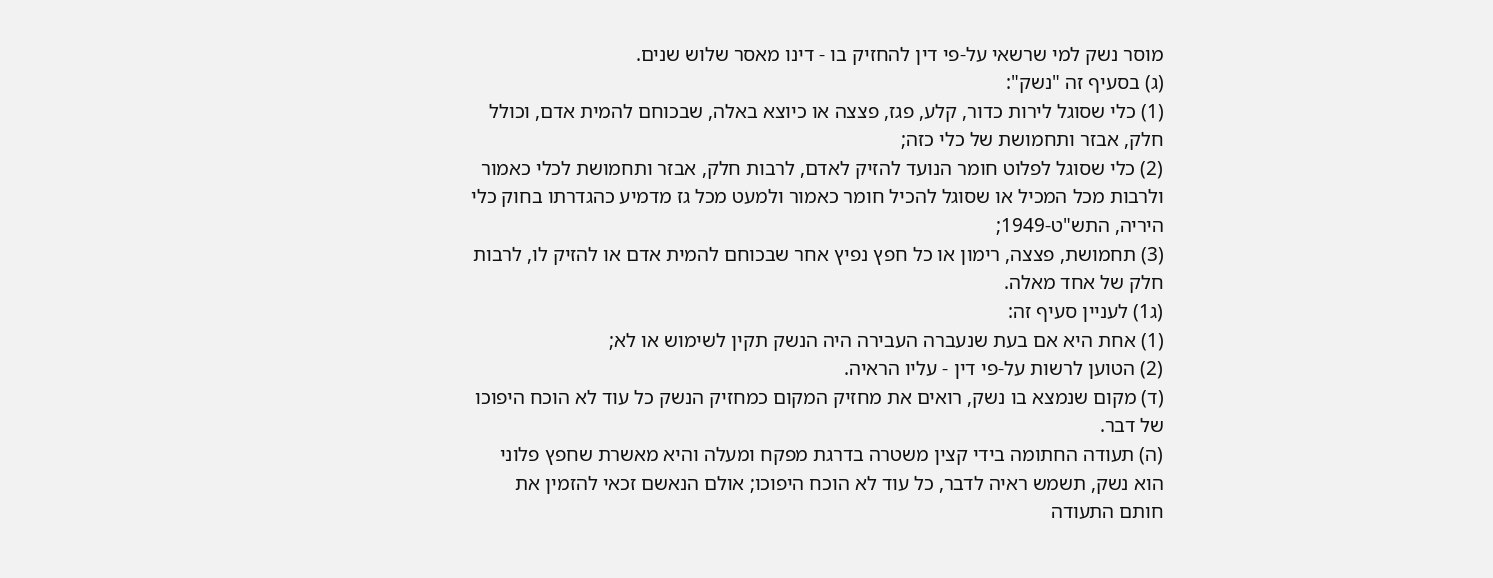מוסר נשק למי שרשאי על-פי דין להחזיק בו - דינו מאסר שלוש שנים.
(ג) בסעיף זה "נשק":
(1) כלי שסוגל לירות כדור, קלע, פגז, פצצה או כיוצא באלה, שבכוחם להמית אדם, וכולל חלק, אבזר ותחמושת של כלי כזה;
(2) כלי שסוגל לפלוט חומר הנועד להזיק לאדם, לרבות חלק, אבזר ותחמושת לכלי כאמור ולרבות מכל המכיל או שסוגל להכיל חומר כאמור ולמעט מכל גז מדמיע כהגדרתו בחוק כלי היריה, התש"ט-1949;
(3) תחמושת, פצצה, רימון או כל חפץ נפיץ אחר שבכוחם להמית אדם או להזיק לו, לרבות חלק של אחד מאלה.
(ג1) לעניין סעיף זה:
(1) אחת היא אם בעת שנעברה העבירה היה הנשק תקין לשימוש או לא;
(2) הטוען לרשות על-פי דין - עליו הראיה.
(ד) מקום שנמצא בו נשק, רואים את מחזיק המקום כמחזיק הנשק כל עוד לא הוכח היפוכו של דבר.
(ה) תעודה החתומה בידי קצין משטרה בדרגת מפקח ומעלה והיא מאשרת שחפץ פלוני הוא נשק, תשמש ראיה לדבר, כל עוד לא הוכח היפוכו; אולם הנאשם זכאי להזמין את חותם התעודה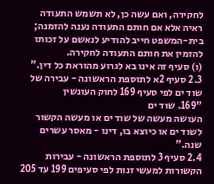לחקירה, ואם עשה כן, לא תשמש התעודה ראיה אלא אם חותם התעודה נענה להזמנה; בית-המשפט חייב להודיע לנאשם על זכותו להזמין את חותם התעודה לחקירה.
(ו) סעיף זה אינו בא לגרוע מהוראת כל דין."
2.3 סעיף 2א לתוספת הראשונה - עבירה של שוד ים לפי סעיף 169 לחוק העונשין
"169. שוד ים
העושה מעשה של שוד ים או מעשה הקשור לשוד ים או כיוצא בו, דינו - מאסר עשרים שנה."
2.4 סעיף 3 לתוספת הראשונה - עבירות הקשורות למעשי זנות לפי סעיפים 199 עד 205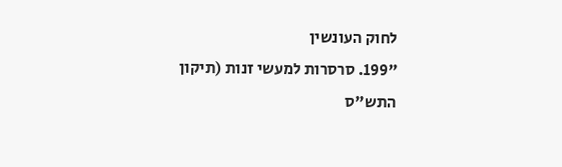לחוק העונשין
"199. סרסרות למעשי זנות (תיקון התש"ס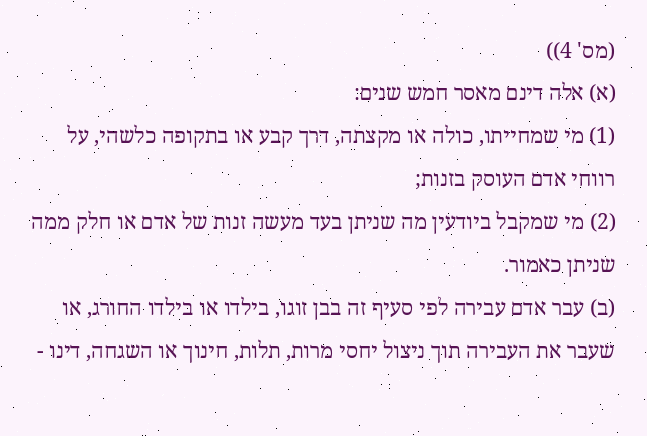(מס' 4))
(א) אלה דינם מאסר חמש שנים:
(1) מי שמחייתו, כולה או מקצתה, דרך קבע או בתקופה כלשהי, על רווחי אדם העוסק בזנות;
(2) מי שמקבל ביודעין מה שניתן בעד מעשה זנות של אדם או חלק ממה שניתן כאמור.
(ב) עבר אדם עבירה לפי סעיף זה בבן זוגו, בילדו או בילדו החורג, או שעבר את העבירה תוך ניצול יחסי מרות, תלות, חינוך או השגחה, דינו -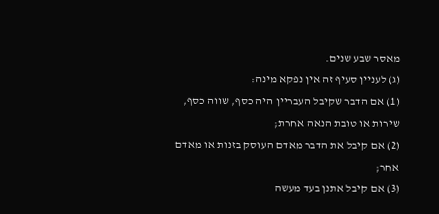מאסר שבע שנים.
(ג) לעניין סעיף זה אין נפקא מינה:
(1) אם הדבר שקיבל העבריין היה כסף, שווה כסף, שירות או טובת הנאה אחרת;
(2) אם קיבל את הדבר מאדם העוסק בזנות או מאדם אחר;
(3) אם קיבל אתנן בעד מעשה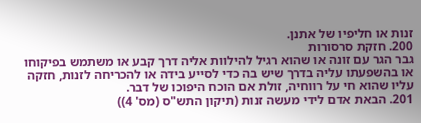זנות או חליפיו של אתנן.
200. חזקת סרסורות
גבר הגר עם זונה או שהוא רגיל להילוות אליה דרך קבע או משתמש בפיקוחו או בהשפעתו עליה בדרך שיש בה כדי לסייע בידה או להכריחה לזנות, חזקה עליו שהוא חי על רווחיה, זולת אם הוכח היפוכו של דבר.
201. הבאת אדם לידי מעשה זנות (תיקון התש"ס (מס' 4))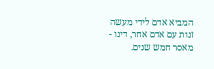המביא אדם לידי מעשה זנות עם אדם אחר, דינו - מאסר חמש שנים.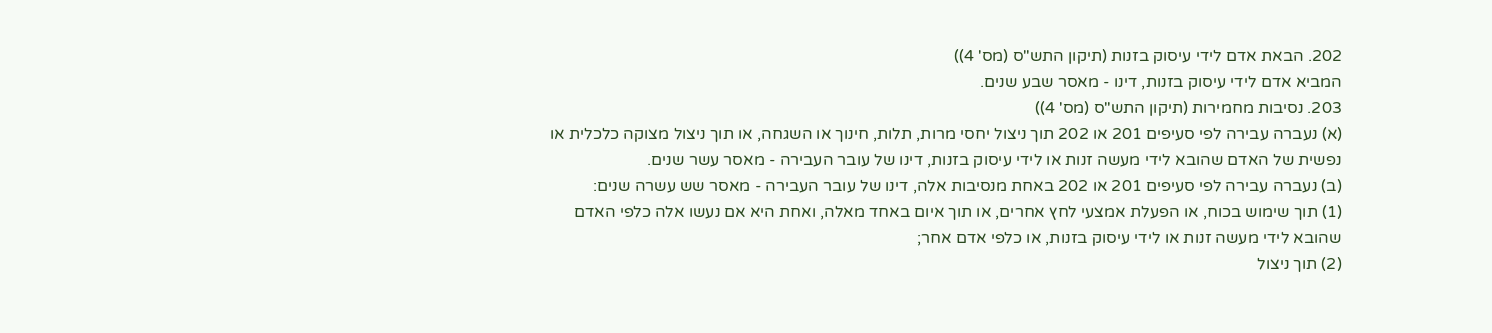202. הבאת אדם לידי עיסוק בזנות (תיקון התש"ס (מס' 4))
המביא אדם לידי עיסוק בזנות, דינו - מאסר שבע שנים.
203. נסיבות מחמירות (תיקון התש"ס (מס' 4))
(א) נעברה עבירה לפי סעיפים 201 או 202 תוך ניצול יחסי מרות, תלות, חינוך או השגחה, או תוך ניצול מצוקה כלכלית או נפשית של האדם שהובא לידי מעשה זנות או לידי עיסוק בזנות, דינו של עובר העבירה - מאסר עשר שנים.
(ב) נעברה עבירה לפי סעיפים 201 או 202 באחת מנסיבות אלה, דינו של עובר העבירה - מאסר שש עשרה שנים:
(1) תוך שימוש בכוח, או הפעלת אמצעי לחץ אחרים, או תוך איום באחד מאלה, ואחת היא אם נעשו אלה כלפי האדם שהובא לידי מעשה זנות או לידי עיסוק בזנות, או כלפי אדם אחר;
(2) תוך ניצול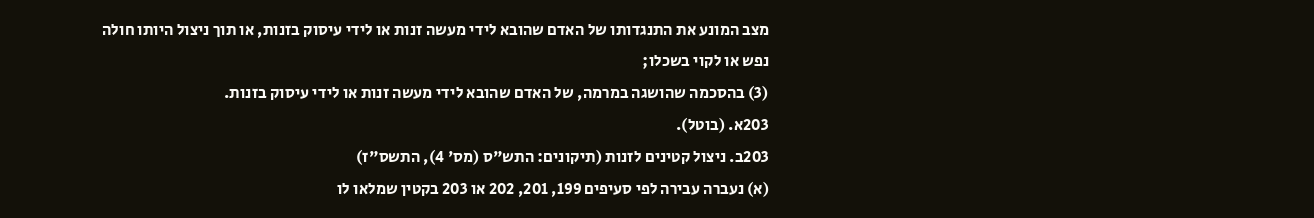מצב המונע את התנגדותו של האדם שהובא לידי מעשה זנות או לידי עיסוק בזנות, או תוך ניצול היותו חולה נפש או לקוי בשכלו;
(3) בהסכמה שהושגה במרמה, של האדם שהובא לידי מעשה זנות או לידי עיסוק בזנות.
203א. (בוטל).
203ב. ניצול קטינים לזנות (תיקונים: התש"ס (מס' 4), התשס"ז)
(א) נעברה עבירה לפי סעיפים 199, 201, 202 או 203 בקטין שמלאו לו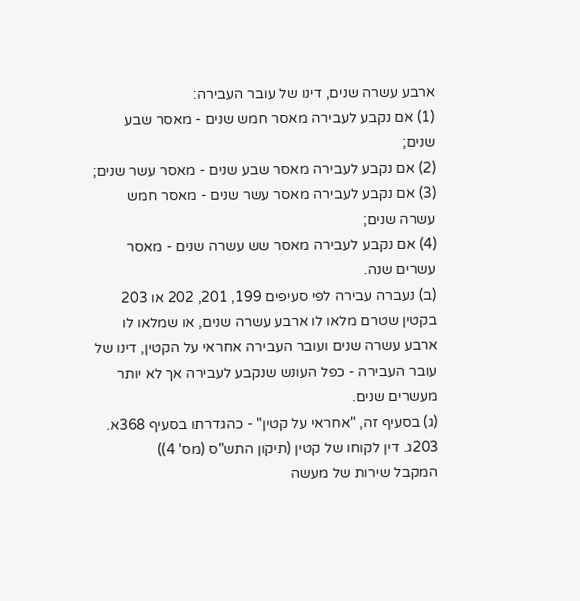ארבע עשרה שנים, דינו של עובר העבירה:
(1) אם נקבע לעבירה מאסר חמש שנים - מאסר שבע שנים;
(2) אם נקבע לעבירה מאסר שבע שנים - מאסר עשר שנים;
(3) אם נקבע לעבירה מאסר עשר שנים - מאסר חמש עשרה שנים;
(4) אם נקבע לעבירה מאסר שש עשרה שנים - מאסר עשרים שנה.
(ב) נעברה עבירה לפי סעיפים 199, 201, 202 או 203 בקטין שטרם מלאו לו ארבע עשרה שנים, או שמלאו לו ארבע עשרה שנים ועובר העבירה אחראי על הקטין, דינו של עובר העבירה - כפל העונש שנקבע לעבירה אך לא יותר מעשרים שנים.
(ג) בסעיף זה, "אחראי על קטין" - כהגדרתו בסעיף 368א.
203ג. דין לקוחו של קטין (תיקון התש"ס (מס' 4))
המקבל שירות של מעשה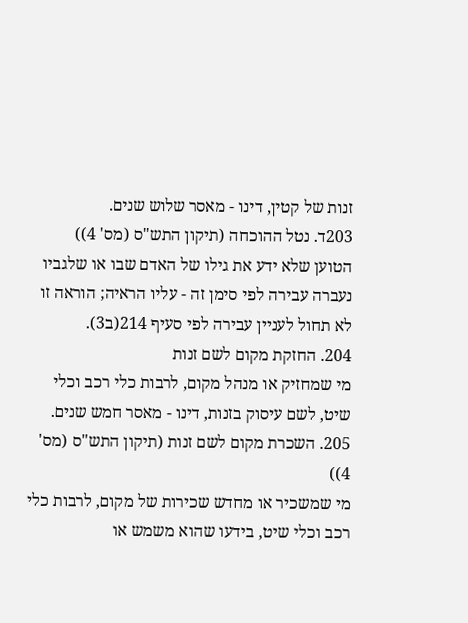זנות של קטין, דינו - מאסר שלוש שנים.
203ד. נטל ההוכחה (תיקון התש"ס (מס' 4))
הטוען שלא ידע את גילו של האדם שבו או שלגביו נעברה עבירה לפי סימן זה - עליו הראיה; הוראה זו לא תחול לעניין עבירה לפי סעיף 214(ב3).
204. החזקת מקום לשם זנות
מי שמחזיק או מנהל מקום, לרבות כלי רכב וכלי שיט, לשם עיסוק בזנות, דינו - מאסר חמש שנים.
205. השכרת מקום לשם זנות (תיקון התש"ס (מס' 4))
מי שמשכיר או מחדש שכירות של מקום, לרבות כלי רכב וכלי שיט, בידעו שהוא משמש או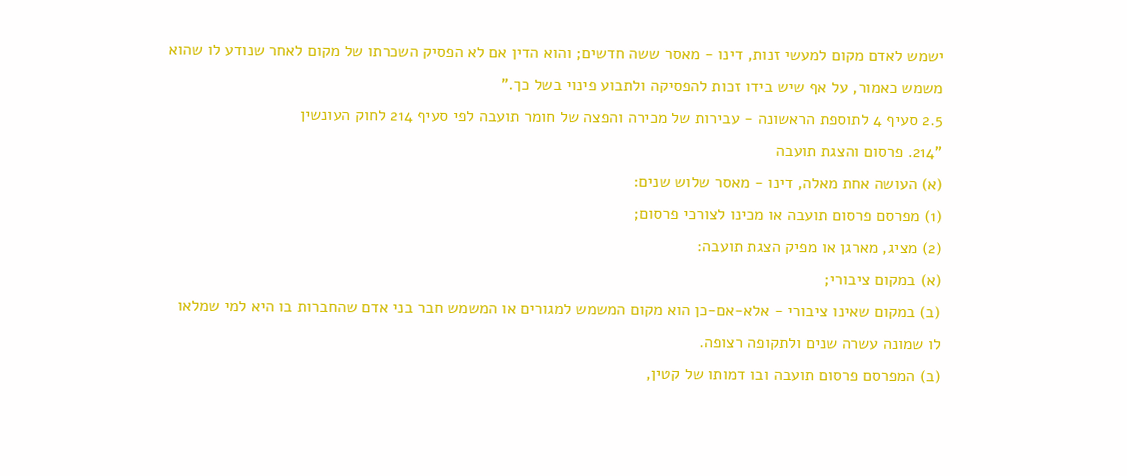ישמש לאדם מקום למעשי זנות, דינו - מאסר ששה חדשים; והוא הדין אם לא הפסיק השכרתו של מקום לאחר שנודע לו שהוא משמש כאמור, על אף שיש בידו זכות להפסיקה ולתבוע פינוי בשל כך."
2.5 סעיף 4 לתוספת הראשונה - עבירות של מכירה והפצה של חומר תועבה לפי סעיף 214 לחוק העונשין
"214. פרסום והצגת תועבה
(א) העושה אחת מאלה, דינו - מאסר שלוש שנים:
(1) מפרסם פרסום תועבה או מכינו לצורכי פרסום;
(2) מציג, מארגן או מפיק הצגת תועבה:
(א) במקום ציבורי;
(ב) במקום שאינו ציבורי - אלא-אם-כן הוא מקום המשמש למגורים או המשמש חבר בני אדם שהחברות בו היא למי שמלאו לו שמונה עשרה שנים ולתקופה רצופה.
(ב) המפרסם פרסום תועבה ובו דמותו של קטין,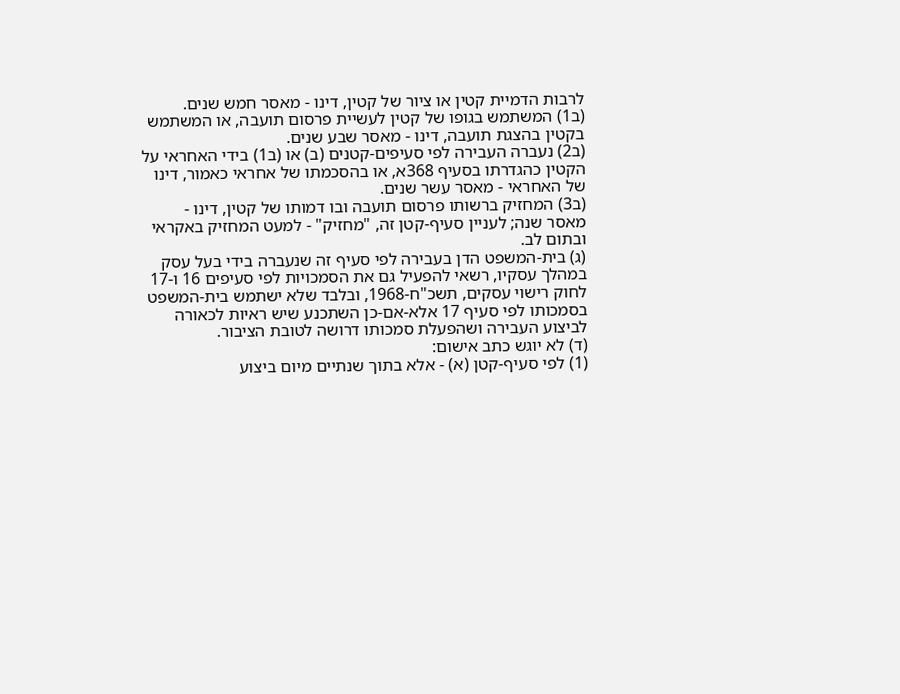לרבות הדמיית קטין או ציור של קטין, דינו - מאסר חמש שנים.
(ב1) המשתמש בגופו של קטין לעשיית פרסום תועבה, או המשתמש בקטין בהצגת תועבה, דינו - מאסר שבע שנים.
(ב2) נעברה העבירה לפי סעיפים-קטנים (ב) או (ב1) בידי האחראי על הקטין כהגדרתו בסעיף 368א, או בהסכמתו של אחראי כאמור, דינו של האחראי - מאסר עשר שנים.
(ב3) המחזיק ברשותו פרסום תועבה ובו דמותו של קטין, דינו - מאסר שנה; לעניין סעיף-קטן זה, "מחזיק" - למעט המחזיק באקראי ובתום לב.
(ג) בית-המשפט הדן בעבירה לפי סעיף זה שנעברה בידי בעל עסק במהלך עסקיו, רשאי להפעיל גם את הסמכויות לפי סעיפים 16 ו-17 לחוק רישוי עסקים, תשכ"ח-1968, ובלבד שלא ישתמש בית-המשפט בסמכותו לפי סעיף 17 אלא-אם-כן השתכנע שיש ראיות לכאורה לביצוע העבירה ושהפעלת סמכותו דרושה לטובת הציבור.
(ד) לא יוגש כתב אישום:
(1) לפי סעיף-קטן (א) - אלא בתוך שנתיים מיום ביצוע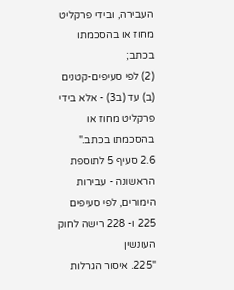העבירה, ובידי פרקליט מחוז או בהסכמתו בכתב;
(2) לפי סעיפים-קטנים (ב) עד (ב3) - אלא בידי פרקליט מחוז או בהסכמתו בכתב."
2.6 סעיף 5 לתוספת הראשונה - עבירות הימורים, לפי סעיפים 225 ו- 228 רישה לחוק העונשין
"225. איסור הגרלות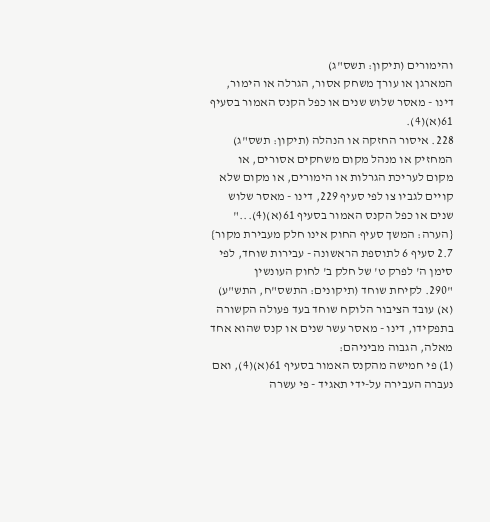והימורים (תיקון: תשס"ג)
המארגן או עורך משחק אסור, הגרלה או הימור, דינו - מאסר שלוש שנים או כפל הקנס האמור בסעיף 61(א)(4).
228. איסור החזקה או הנהלה (תיקון: תשס"ג)
המחזיק או מנהל מקום משחקים אסורים, או מקום לעריכת הגרלות או הימורים, או מקום שלא קויים לגביו צו לפי סעיף 229, דינו - מאסר שלוש שנים או כפל הקנס האמור בסעיף 61(א)(4)..."
{הערה: המשך סעיף החוק אינו חלק מעבירת מקור}
2.7 סעיף 6 לתוספת הראשונה - עבירות שוחד, לפי סימן ה' לפרק ט' של חלק ב' לחוק העונשין
"290. לקיחת שוחד (תיקונים: התשס"ח, התש"ע)
(א) עובד הציבור הלוקח שוחד בעד פעולה הקשורה בתפקידו, דינו - מאסר עשר שנים או קנס שהוא אחד מאלה, הגבוה מביניהם:
(1) פי חמישה מהקנס האמור בסעיף 61(א)(4), ואם נעברה העבירה על-ידי תאגיד - פי עשרה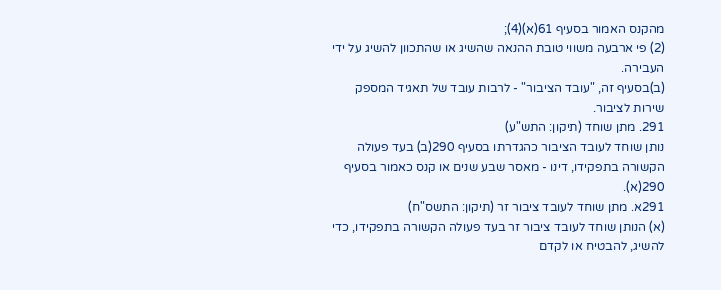מהקנס האמור בסעיף 61(א)(4);
(2) פי ארבעה משווי טובת ההנאה שהשיג או שהתכוון להשיג על ידי העבירה.
(ב)בסעיף זה, "עובד הציבור" - לרבות עובד של תאגיד המספק שירות לציבור.
291. מתן שוחד (תיקון: התש"ע)
נותן שוחד לעובד הציבור כהגדרתו בסעיף 290(ב) בעד פעולה הקשורה בתפקידו, דינו - מאסר שבע שנים או קנס כאמור בסעיף 290(א).
291א. מתן שוחד לעובד ציבור זר (תיקון: התשס"ח)
(א) הנותן שוחד לעובד ציבור זר בעד פעולה הקשורה בתפקידו, כדי להשיג, להבטיח או לקדם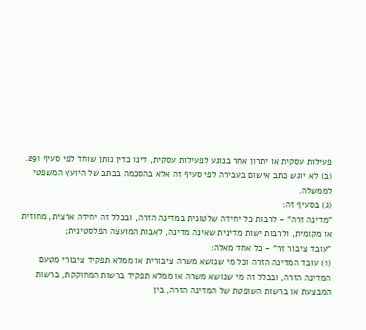פעילות עסקית או יתרון אחר בנוגע לפעילות עסקית, דינו כדין נותן שוחד לפי סעיף 291.
(ב) לא יוגש כתב אישום בעבירה לפי סעיף זה אלא בהסכמה בכתב של היועץ המשפטי לממשלה.
(ג) בסעיף זה:
"מדינה זרה" - לרבות כל יחידה שלטונית במדינה הזרה, ובכלל זה יחידה ארצית, מחוזית או מקומית, ולרבות ישות מדינית שאינה מדינה, לאבות המועצה הפלסטינית;
"עובד ציבור זר" - כל אחד מאלה:
(1) עובד המדינה הזרה וכל מי שנושא משרה ציבורית או ממלא תפקיד ציבורי מטעם המדינה הזרה, ובכלל זה מי שנושא משרה או ממלא תפקיד ברשות המחוקקת, ברשות המבצעת או ברשות השופטת של המדינה הזרה, בין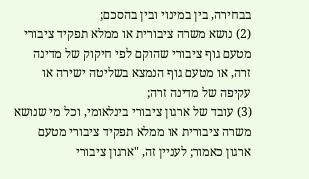בבחירה, בין במינוי ובין בהסכם;
(2) נושא משרה ציבורית או ממלא תפקיד ציבורי מטעם גוף ציבורי שהוקם לפי חיקוק של מדינה זרה, או מטעם גוף הנמצא בשליטה ישירה או עקיפה של מדינה זרה;
(3) עובד של ארגון ציבורי בינלאומי, וכל מי שנושא משרה ציבורית או ממלא תפקיד ציבורי מטעם ארגון כאמור; לעניין זה, "ארגון ציבורי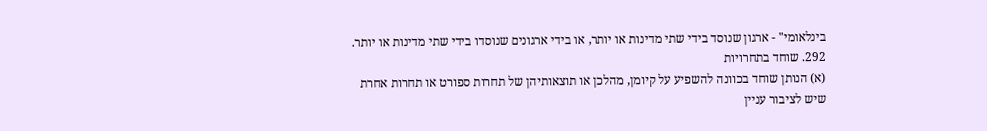בינלאומי" - ארגון שנוסד בידי שתי מדינות או יותר, או בידי ארגונים שנוסדו בידי שתי מדינות או יותר.
292. שוחד בתחרויות
(א) הנותן שוחד בכוונה להשפיע על קיומן, מהלכן או תוצאותיהן של תחרות ספורט או תחרות אחרת שיש לציבור עניין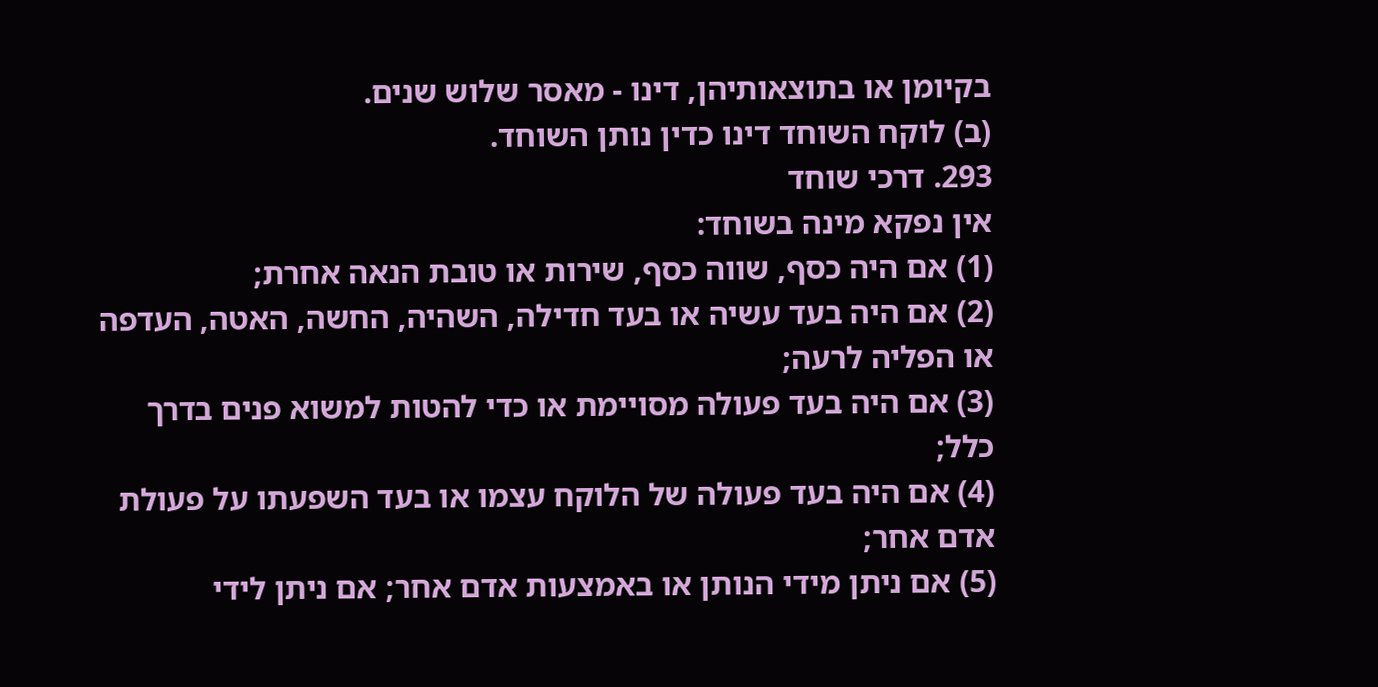בקיומן או בתוצאותיהן, דינו - מאסר שלוש שנים.
(ב) לוקח השוחד דינו כדין נותן השוחד.
293. דרכי שוחד
אין נפקא מינה בשוחד:
(1) אם היה כסף, שווה כסף, שירות או טובת הנאה אחרת;
(2) אם היה בעד עשיה או בעד חדילה, השהיה, החשה, האטה, העדפה או הפליה לרעה;
(3) אם היה בעד פעולה מסויימת או כדי להטות למשוא פנים בדרך כלל;
(4) אם היה בעד פעולה של הלוקח עצמו או בעד השפעתו על פעולת אדם אחר;
(5) אם ניתן מידי הנותן או באמצעות אדם אחר; אם ניתן לידי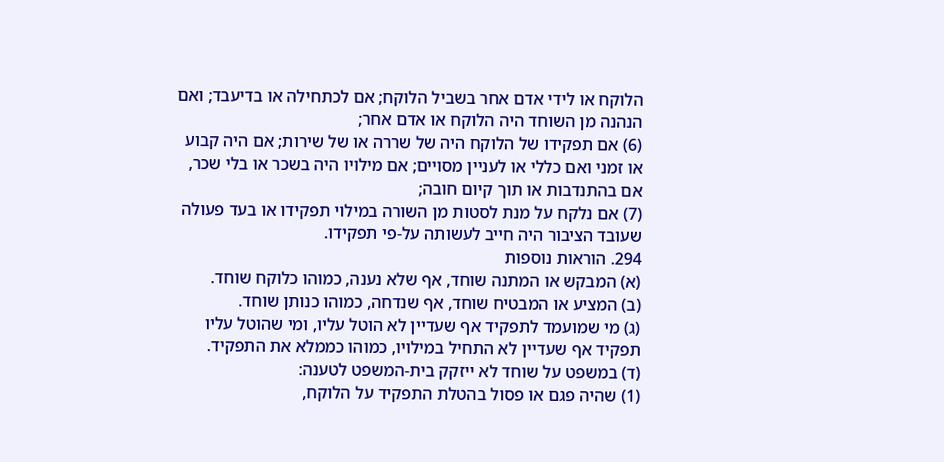הלוקח או לידי אדם אחר בשביל הלוקח; אם לכתחילה או בדיעבד; ואם הנהנה מן השוחד היה הלוקח או אדם אחר;
(6) אם תפקידו של הלוקח היה של שררה או של שירות; אם היה קבוע או זמני ואם כללי או לעניין מסויים; אם מילויו היה בשכר או בלי שכר, אם בהתנדבות או תוך קיום חובה;
(7) אם נלקח על מנת לסטות מן השורה במילוי תפקידו או בעד פעולה שעובד הציבור היה חייב לעשותה על-פי תפקידו.
294. הוראות נוספות
(א) המבקש או המתנה שוחד, אף שלא נענה, כמוהו כלוקח שוחד.
(ב) המציע או המבטיח שוחד, אף שנדחה, כמוהו כנותן שוחד.
(ג) מי שמועמד לתפקיד אף שעדיין לא הוטל עליו, ומי שהוטל עליו תפקיד אף שעדיין לא התחיל במילויו, כמוהו כממלא את התפקיד.
(ד) במשפט על שוחד לא ייזקק בית-המשפט לטענה:
(1) שהיה פגם או פסול בהטלת התפקיד על הלוקח,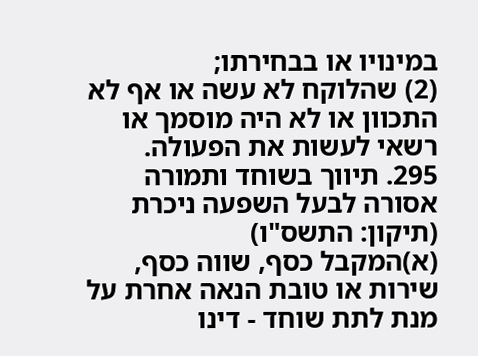במינויו או בבחירתו;
(2) שהלוקח לא עשה או אף לא התכוון או לא היה מוסמך או רשאי לעשות את הפעולה.
295. תיווך בשוחד ותמורה אסורה לבעל השפעה ניכרת (תיקון: התשס"ו)
(א)המקבל כסף, שווה כסף, שירות או טובת הנאה אחרת על מנת לתת שוחד - דינו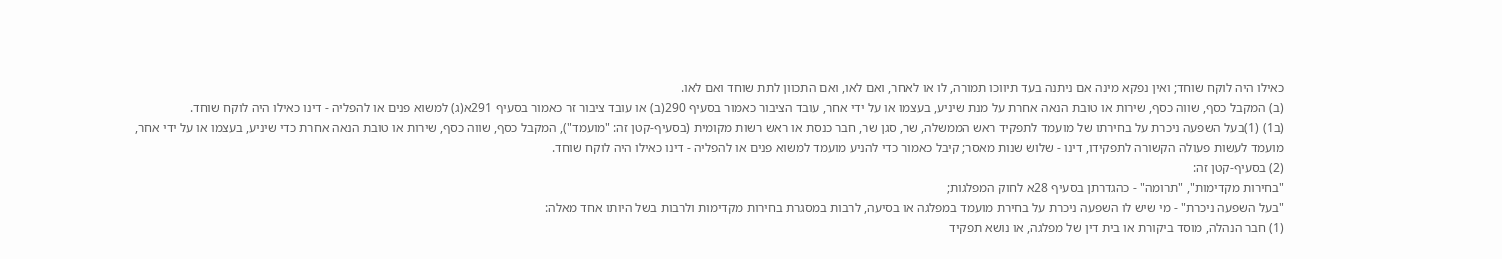כאילו היה לוקח שוחד; ואין נפקא מינה אם ניתנה בעד תיווכו תמורה, לו או לאחר, ואם לאו, ואם התכוון לתת שוחד ואם לאו.
(ב) המקבל כסף, שווה כסף, שירות או טובת הנאה אחרת על מנת שיניע, בעצמו או על ידי אחר, עובד הציבור כאמור בסעיף 290(ב) או עובד ציבור זר כאמור בסעיף 291א(ג) למשוא פנים או להפליה - דינו כאילו היה לוקח שוחד.
(ב1) (1)בעל השפעה ניכרת על בחירתו של מועמד לתפקיד ראש הממשלה, שר, סגן שר, חבר כנסת או ראש רשות מקומית (בסעיף-קטן זה: "מועמד"), המקבל כסף, שווה כסף, שירות או טובת הנאה אחרת כדי שיניע, בעצמו או על ידי אחר, מועמד לעשות פעולה הקשורה לתפקידו, דינו - שלוש שנות מאסר; קיבל כאמור כדי להניע מועמד למשוא פנים או להפליה - דינו כאילו היה לוקח שוחד.
(2) בסעיף-קטן זה:
"בחירות מקדימות", "תרומה" - כהגדרתן בסעיף 28א לחוק המפלגות;
"בעל השפעה ניכרת" - מי שיש לו השפעה ניכרת על בחירת מועמד במפלגה או בסיעה, לרבות במסגרת בחירות מקדימות ולרבות בשל היותו אחד מאלה:
(1) חבר הנהלה, מוסד ביקורת או בית דין של מפלגה, או נושא תפקיד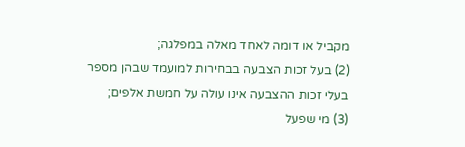מקביל או דומה לאחד מאלה במפלגה;
(2) בעל זכות הצבעה בבחירות למועמד שבהן מספר בעלי זכות ההצבעה אינו עולה על חמשת אלפים;
(3) מי שפעל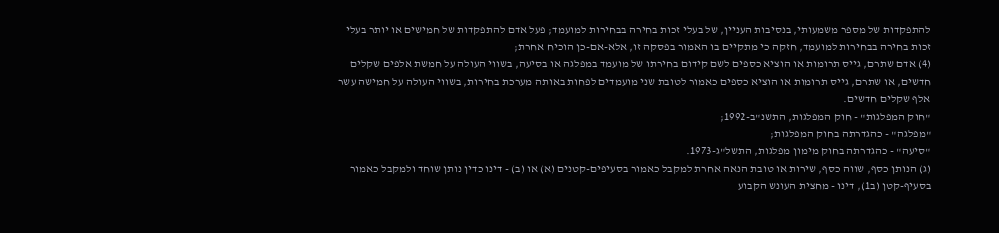להתפקדות של מספר משמעותי, בנסיבות העניין, של בעלי זכות בחירה בבחירות למועמד; פעל אדם להתפקדות של חמישים או יותר בעלי זכות בחירה בבחירות למועמד, חזקה כי מתקיים בו האמור בפסקה זו, אלא-אם-כן הוכיח אחרת;
(4) אדם שתרם, גייס תרומות או הוציא כספים לשם קידום בחירתו של מועמד במפלגה או בסיעה, בשווי העולה על חמשת אלפים שקלים חדשים, או שתרם, גייס תרומות או הוציא כספים כאמור לטובת שני מועמדים לפחות באותה מערכת בחירות, בשווי העולה על חמישה עשר אלף שקלים חדשים.
"חוק המפלגות" - חוק המפלגות, התשנ"ב-1992;
"מפלגה" - כהגדרתה בחוק המפלגות;
"סיעה" - כהגדרתה בחוק מימון מפלגות, התשל"ג-1973.
(ג) הנותן כסף, שווה כסף, שירות או טובת הנאה אחרת למקבל כאמור בסעיפים-קטנים (א) או (ב) - דינו כדין נותן שוחד ולמקבל כאמור בסעיף-קטן (ב1), דינו - מחצית העונש הקבוע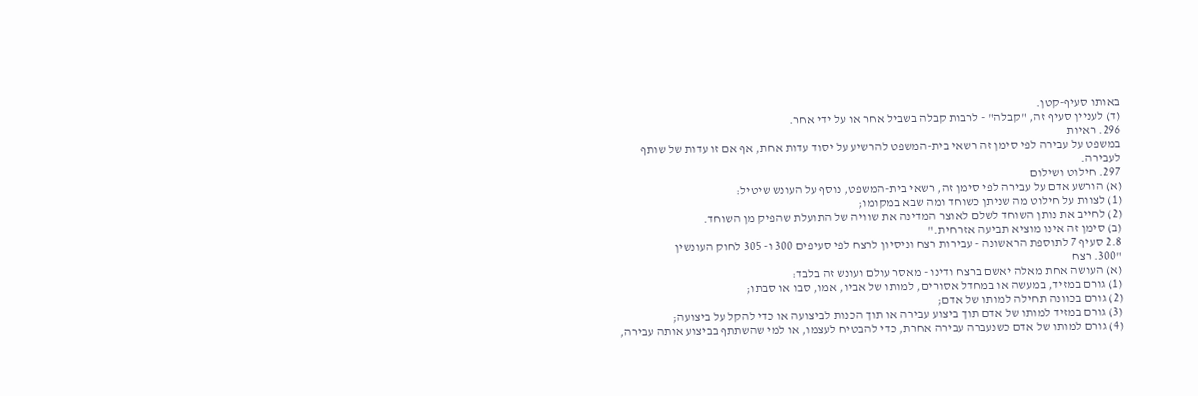באותו סעיף-קטן.
(ד) לעניין סעיף זה, "קבלה" - לרבות קבלה בשביל אחר או על ידי אחר.
296. ראיות
במשפט על עבירה לפי סימן זה רשאי בית-המשפט להרשיע על יסוד עדות אחת, אף אם זו עדות של שותף לעבירה.
297. חילוט ושילום
(א) הורשע אדם על עבירה לפי סימן זה, רשאי בית-המשפט, נוסף על העונש שיטיל:
(1) לצוות על חילוט מה שניתן כשוחד ומה שבא במקומו;
(2) לחייב את נותן השוחד לשלם לאוצר המדינה את שוויה של התועלת שהפיק מן השוחד.
(ב) סימן זה אינו מוציא תביעה אזרחית."
2.8 סעיף 7 לתוספת הראשונה - עבירות רצח וניסיון לרצח לפי סעיפים 300 ו- 305 לחוק העונשין
"300. רצח
(א) העושה אחת מאלה יאשם ברצח ודינו - מאסר עולם ועונש זה בלבד:
(1) גורם במזיד, במעשה או במחדל אסורים, למותו של אביו, אמו, סבו או סבתו;
(2) גורם בכוונה תחילה למותו של אדם;
(3) גורם במזיד למותו של אדם תוך ביצוע עבירה או תוך הכנות לביצועה או כדי להקל על ביצועה;
(4) גורם למותו של אדם כשנעברה עבירה אחרת, כדי להבטיח לעצמו, או למי שהשתתף בביצוע אותה עבירה,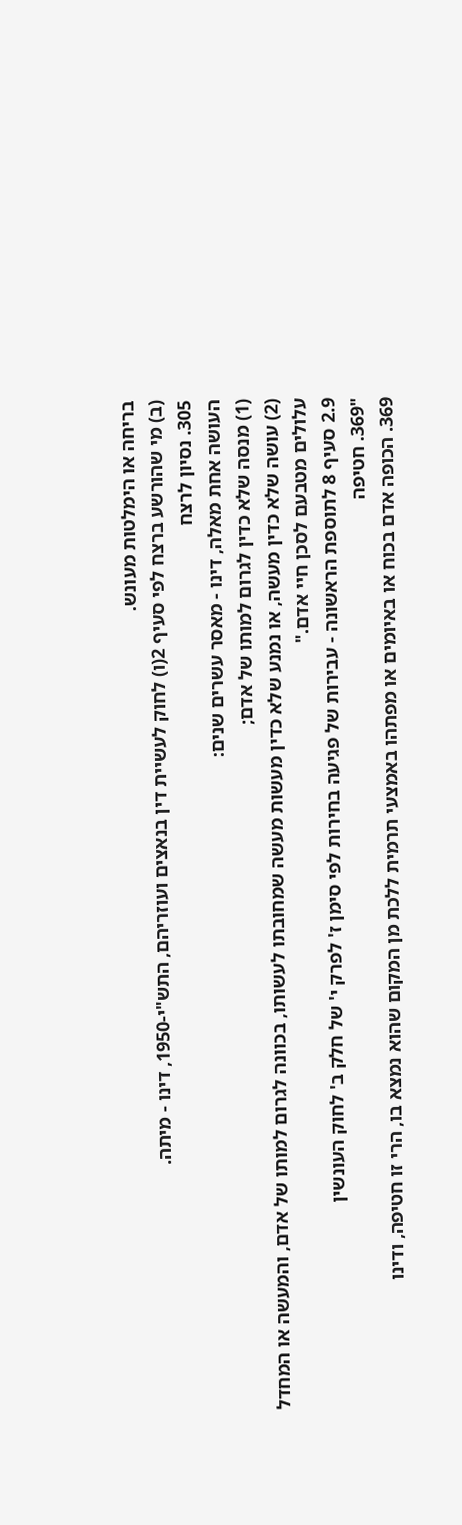בריחה או הימלטות מעונש.
(ב) מי שהורשע ברצח לפי סעיף 2(ו) לחוק לעשיית דין בנאצים ועוזריהם, התש"י-1950, דינו - מיתה.
305. נסיון לרצח
העושה אחת מאלה, דינו - מאסר עשרים שנים:
(1) מנסה שלא כדין לגרום למותו של אדם;
(2) עושה שלא כדין מעשה, או נמנע שלא כדין מעשות מעשה שמחובתו לעשותו, בכוונה לגרום למותו של אדם, והמעשה או המחדל עלולים מטבעם לסכן חיי אדם."
2.9 סעיף 8 לתוספת הראשונה - עבירות של פגיעה בחירות לפי סימן ז' לפרק י' של חלק ב' לחוק העונשין
"369. חטיפה
369. הכופה אדם בכוח או באיומים או מפתהו באמצעי תרמית ללכת מן המקום שהוא נמצא בו, הרי זו חטיפה, ודינו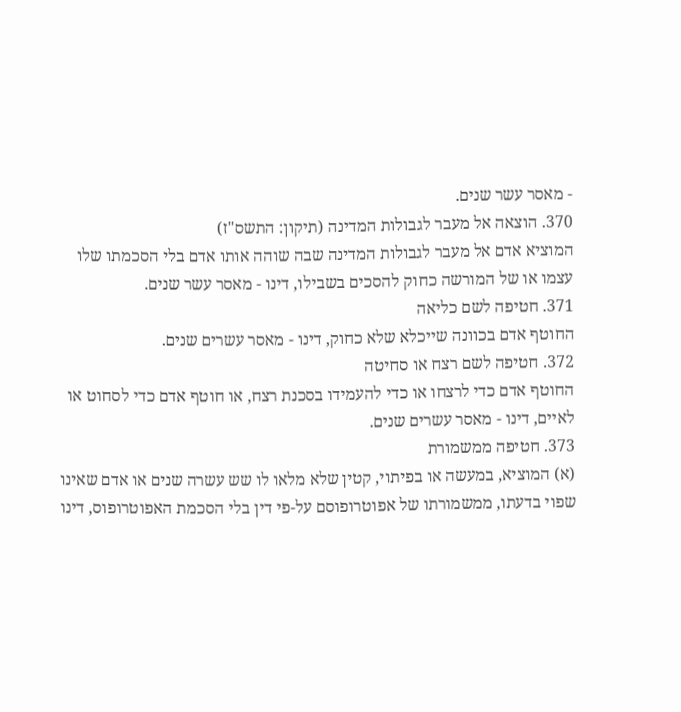- מאסר עשר שנים.
370. הוצאה אל מעבר לגבולות המדינה (תיקון: התשס"ז)
המוציא אדם אל מעבר לגבולות המדינה שבה שוהה אותו אדם בלי הסכמתו שלו עצמו או של המורשה כחוק להסכים בשבילו, דינו - מאסר עשר שנים.
371. חטיפה לשם כליאה
החוטף אדם בכוונה שייכלא שלא כחוק, דינו - מאסר עשרים שנים.
372. חטיפה לשם רצח או סחיטה
החוטף אדם כדי לרצחו או כדי להעמידו בסכנת רצח, או חוטף אדם כדי לסחוט או לאיים, דינו - מאסר עשרים שנים.
373. חטיפה ממשמורת
(א) המוציא, במעשה או בפיתוי, קטין שלא מלאו לו שש עשרה שנים או אדם שאינו שפוי בדעתו, ממשמורתו של אפוטרופוסם על-פי דין בלי הסכמת האפוטרופוס, דינו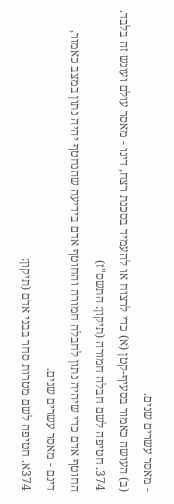- מאסר עשרים שנים.
(ב) העושה כאמור בסעיף-קטן (א) כדי לרצוח או להעמיד בסכנת רצח, דינו - מאסר עולם ועונש זה בלבד.
374. חטיפה לשם חבלה חמורה (תיקון: התשס"ז)
החוטף אדם כדי שיהיה נתון לחבלה חמורה והחוטף אדם בידיעה שהנחטף יהיה נתון במצב כאמור, דינם - מאסר עשרים שנים.
374א. חטיפה לשם מטרות סחר בבני אדם (תיקון: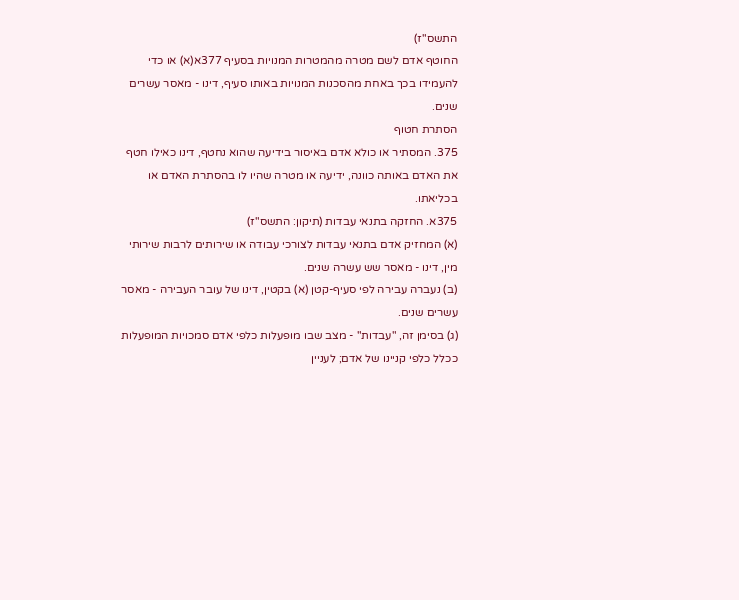התשס"ז)
החוטף אדם לשם מטרה מהמטרות המנויות בסעיף 377א(א) או כדי להעמידו בכך באחת מהסכנות המנויות באותו סעיף, דינו - מאסר עשרים שנים.
הסתרת חטוף
375. המסתיר או כולא אדם באיסור בידיעה שהוא נחטף, דינו כאילו חטף את האדם באותה כוונה, ידיעה או מטרה שהיו לו בהסתרת האדם או בכליאתו.
375א. החזקה בתנאי עבדות (תיקון: התשס"ז)
(א) המחזיק אדם בתנאי עבדות לצורכי עבודה או שירותים לרבות שירותי מין, דינו - מאסר שש עשרה שנים.
(ב) נעברה עבירה לפי סעיף-קטן (א) בקטין, דינו של עובר העבירה - מאסר עשרים שנים.
(ג) בסימן זה, "עבדות" - מצב שבו מופעלות כלפי אדם סמכויות המופעלות ככלל כלפי קניינו של אדם; לעניין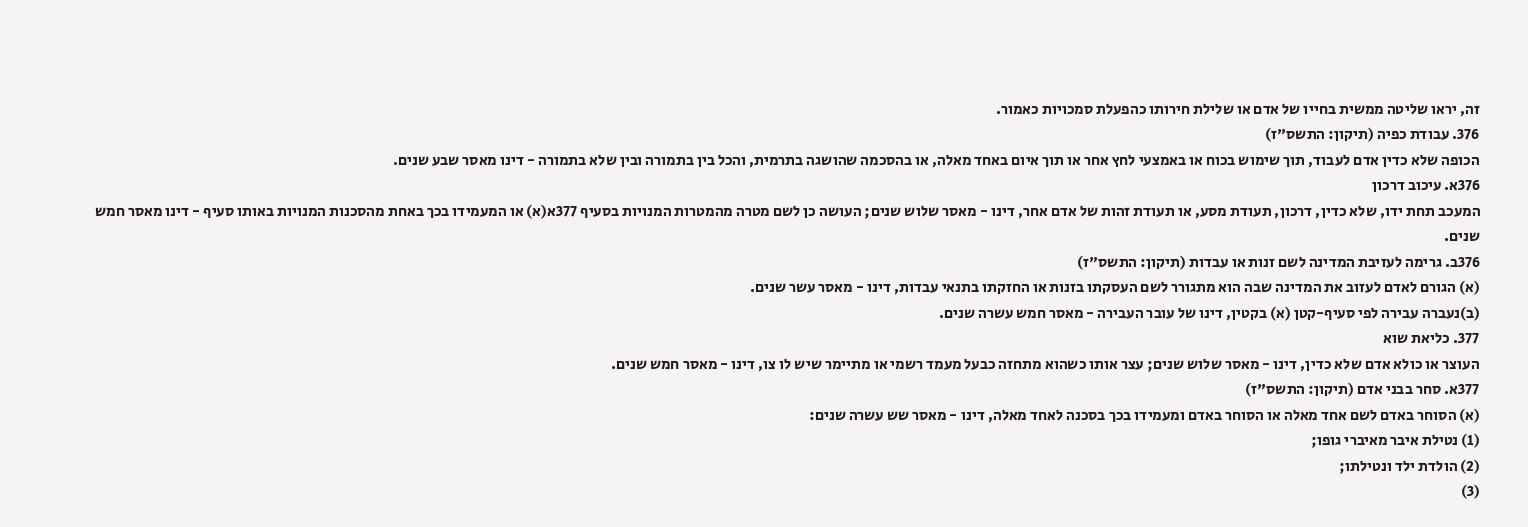זה, יראו שליטה ממשית בחייו של אדם או שלילת חירותו כהפעלת סמכויות כאמור.
376. עבודת כפיה (תיקון: התשס"ז)
הכופה שלא כדין אדם לעבוד, תוך שימוש בכוח או באמצעי לחץ אחר או תוך איום באחד מאלה, או בהסכמה שהושגה בתרמית, והכל בין בתמורה ובין שלא בתמורה - דינו מאסר שבע שנים.
376א. עיכוב דרכון
המעכב תחת ידו, שלא כדין, דרכון, תעודת מסע, או תעודת זהות של אדם אחר, דינו - מאסר שלוש שנים; העושה כן לשם מטרה מהמטרות המנויות בסעיף 377א(א) או המעמידו בכך באחת מהסכנות המנויות באותו סעיף - דינו מאסר חמש שנים.
376ב. גרימה לעזיבת המדינה לשם זנות או עבדות (תיקון: התשס"ז)
(א) הגורם לאדם לעזוב את המדינה שבה הוא מתגורר לשם העסקתו בזנות או החזקתו בתנאי עבדות, דינו - מאסר עשר שנים.
(ב)נעברה עבירה לפי סעיף-קטן (א) בקטין, דינו של עובר העבירה - מאסר חמש עשרה שנים.
377. כליאת שוא
העוצר או כולא אדם שלא כדין, דינו - מאסר שלוש שנים; עצר אותו כשהוא מתחזה כבעל מעמד רשמי או מתיימר שיש לו צו, דינו - מאסר חמש שנים.
377א. סחר בבני אדם (תיקון: התשס"ז)
(א) הסוחר באדם לשם אחד מאלה או הסוחר באדם ומעמידו בכך בסכנה לאחד מאלה, דינו - מאסר שש עשרה שנים:
(1) נטילת איבר מאיברי גופו;
(2) הולדת ילד ונטילתו;
(3)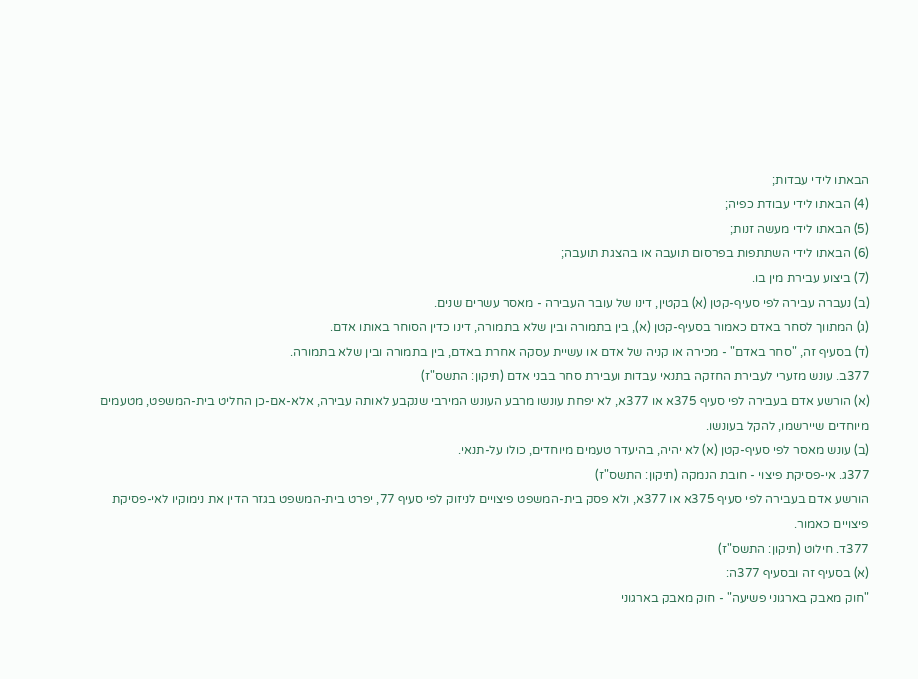הבאתו לידי עבדות;
(4) הבאתו לידי עבודת כפיה;
(5) הבאתו לידי מעשה זנות;
(6) הבאתו לידי השתתפות בפרסום תועבה או בהצגת תועבה;
(7) ביצוע עבירת מין בו.
(ב) נעברה עבירה לפי סעיף-קטן (א) בקטין, דינו של עובר העבירה - מאסר עשרים שנים.
(ג) המתווך לסחר באדם כאמור בסעיף-קטן (א), בין בתמורה ובין שלא בתמורה, דינו כדין הסוחר באותו אדם.
(ד) בסעיף זה, "סחר באדם" - מכירה או קניה של אדם או עשיית עסקה אחרת באדם, בין בתמורה ובין שלא בתמורה.
377ב. עונש מזערי לעבירת החזקה בתנאי עבדות ועבירת סחר בבני אדם (תיקון: התשס"ז)
(א) הורשע אדם בעבירה לפי סעיף 375א או 377א, לא יפחת עונשו מרבע העונש המירבי שנקבע לאותה עבירה, אלא-אם-כן החליט בית-המשפט, מטעמים מיוחדים שיירשמו, להקל בעונשו.
(ב) עונש מאסר לפי סעיף-קטן (א) לא יהיה, בהיעדר טעמים מיוחדים, כולו על-תנאי.
377ג. אי-פסיקת פיצוי - חובת הנמקה (תיקון: התשס"ז)
הורשע אדם בעבירה לפי סעיף 375א או 377א, ולא פסק בית-המשפט פיצויים לניזוק לפי סעיף 77, יפרט בית-המשפט בגזר הדין את נימוקיו לאי-פסיקת פיצויים כאמור.
377ד. חילוט (תיקון: התשס"ז)
(א) בסעיף זה ובסעיף 377ה:
"חוק מאבק בארגוני פשיעה" - חוק מאבק בארגוני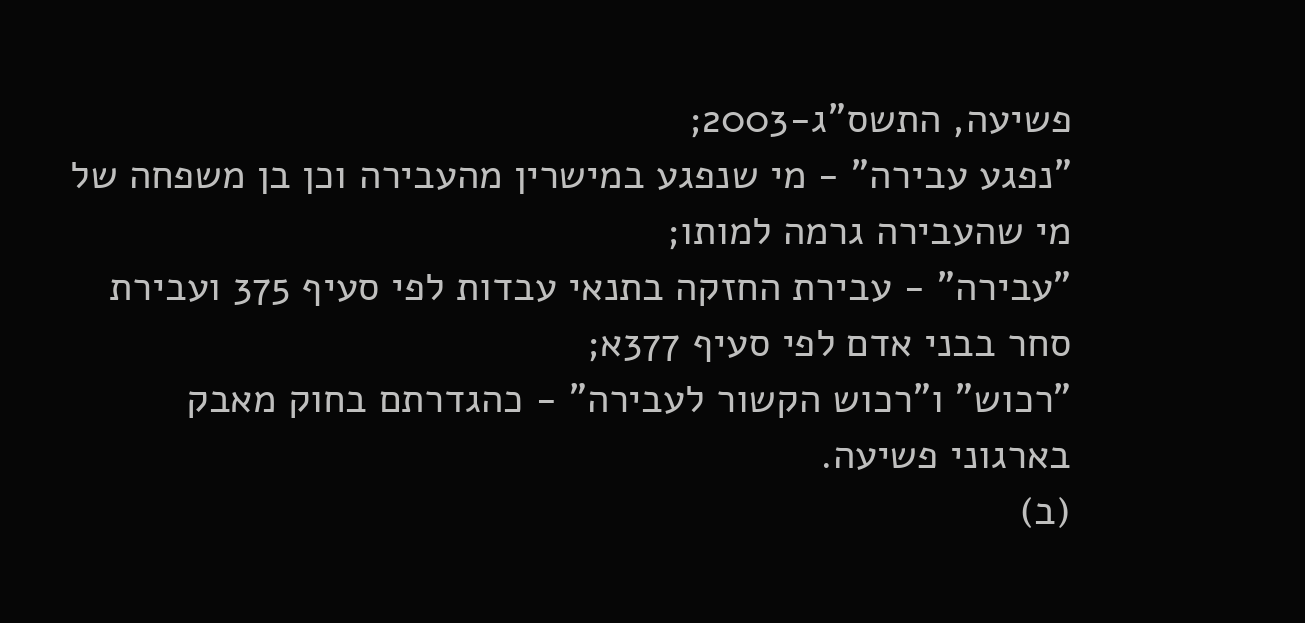פשיעה, התשס"ג-2003;
"נפגע עבירה" - מי שנפגע במישרין מהעבירה וכן בן משפחה של מי שהעבירה גרמה למותו;
"עבירה" - עבירת החזקה בתנאי עבדות לפי סעיף 375 ועבירת סחר בבני אדם לפי סעיף 377א;
"רכוש" ו"רכוש הקשור לעבירה" - כהגדרתם בחוק מאבק בארגוני פשיעה.
(ב)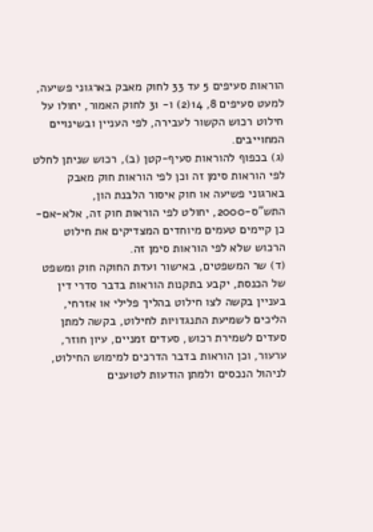הוראות סעיפים 5 עד 33 לחוק מאבק בארגוני פשיעה, למעט סעיפים 8, 14(2) ו- 31 לחוק האמור, יחולו על חילוט רכוש הקשור לעבירה, לפי העניין ובשינויים המחוייבים.
(ג) בכפוף להוראות סעיף-קטן (ב), רכוש שניתן לחלט לפי הוראות סימן זה וכן לפי הוראות חוק מאבק בארגוני פשיעה או חוק איסור הלבנת הון, התש"ס-2000, יחולט לפי הוראות חוק זה, אלא-אם-כן קיימים טעמים מיוחדים המצדיקים את חילוט הרכוש שלא לפי הוראות סימן זה.
(ד) שר המשפטים, באישור ועדת החוקה חוק ומשפט של הכנסת, יקבע בתקנות הוראות בדבר סדרי דין בעניין בקשה לצו חילוט בהליך פלילי או אזרחי, הליכים לשמיעת התנגדויות לחילוט, בקשה למתן סעדים לשמירת רכוש, סעדים זמניים, עיון חוזר, ערעור, וכן הוראות בדבר הדרכים למימוש החילוט, לניהול הנכסים ולמתן הודעות לטוענים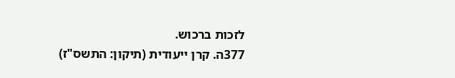לזכות ברכוש.
377ה. קרן ייעודית (תיקון: התשס"ז)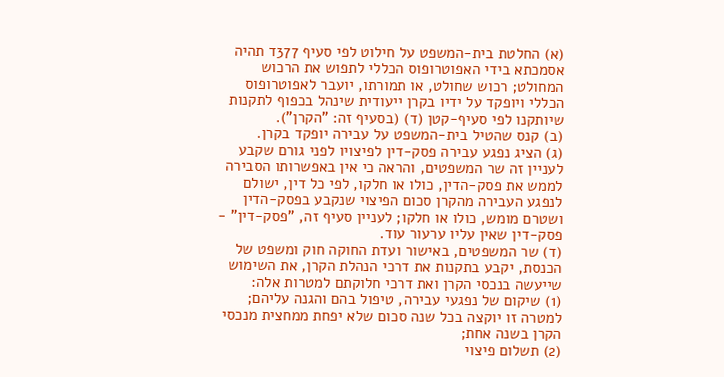(א) החלטת בית-המשפט על חילוט לפי סעיף 377ד תהיה אסמכתא בידי האפוטרופוס הכללי לתפוש את הרכוש המחולט; רכוש שחולט, או תמורתו, יועבר לאפוטרופוס הכללי ויופקד על ידיו בקרן ייעודית שינהל בכפוף לתקנות שיותקנו לפי סעיף-קטן (ד) (בסעיף זה: "הקרן").
(ב) קנס שהטיל בית-המשפט על עבירה יופקד בקרן.
(ג) הציג נפגע עבירה פסק-דין לפיצויו לפני גורם שקבע לעניין זה שר המשפטים, והראה כי אין באפשרותו הסבירה לממש את פסק-הדין, כולו או חלקו, לפי כל דין, ישולם לנפגע העבירה מהקרן סכום הפיצוי שנקבע בפסק-הדין ושטרם מומש, כולו או חלקו; לעניין סעיף זה, "פסק-דין" - פסק-דין שאין עליו ערעור עוד.
(ד) שר המשפטים, באישור ועדת החוקה חוק ומשפט של הכנסת, יקבע בתקנות את דרכי הנהלת הקרן, את השימוש שייעשה בנכסי הקרן ואת דרכי חלוקתם למטרות אלה:
(1) שיקום של נפגעי עבירה, טיפול בהם והגנה עליהם; למטרה זו יוקצה בכל שנה סכום שלא יפחת ממחצית מנכסי הקרן בשנה אחת;
(2) תשלום פיצוי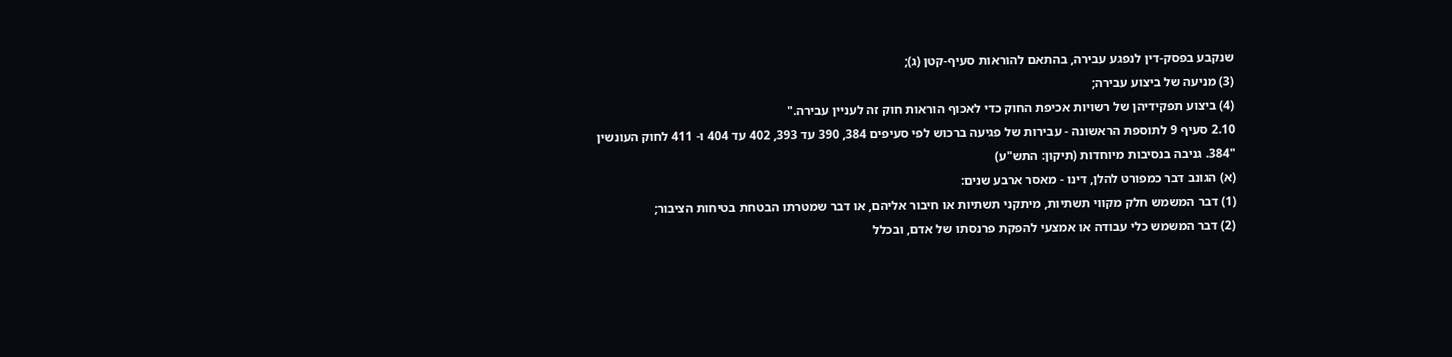שנקבע בפסק-דין לנפגע עבירה, בהתאם להוראות סעיף-קטן (ג);
(3) מניעה של ביצוע עבירה;
(4) ביצוע תפקידיהן של רשויות אכיפת החוק כדי לאכוף הוראות חוק זה לעניין עבירה."
2.10 סעיף 9 לתוספת הראשונה - עבירות של פגיעה ברכוש לפי סעיפים 384, 390 עד 393, 402 עד 404 ו- 411 לחוק העונשין
"384. גניבה בנסיבות מיוחדות (תיקון: התש"ע)
(א) הגונב דבר כמפורט להלן, דינו - מאסר ארבע שנים:
(1) דבר המשמש חלק מקווי תשתיות, מיתקני תשתיות או חיבור אליהם, או דבר שמטרתו הבטחת בטיחות הציבור;
(2) דבר המשמש כלי עבודה או אמצעי להפקת פרנסתו של אדם, ובכלל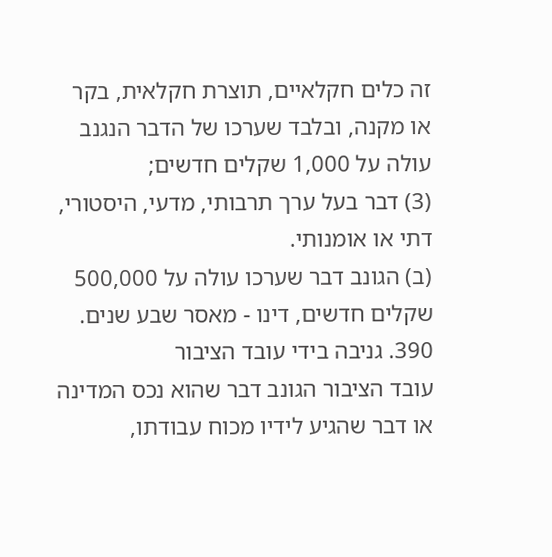זה כלים חקלאיים, תוצרת חקלאית, בקר או מקנה, ובלבד שערכו של הדבר הנגנב עולה על 1,000 שקלים חדשים;
(3) דבר בעל ערך תרבותי, מדעי, היסטורי, דתי או אומנותי.
(ב) הגונב דבר שערכו עולה על 500,000 שקלים חדשים, דינו - מאסר שבע שנים.
390. גניבה בידי עובד הציבור
עובד הציבור הגונב דבר שהוא נכס המדינה או דבר שהגיע לידיו מכוח עבודתו,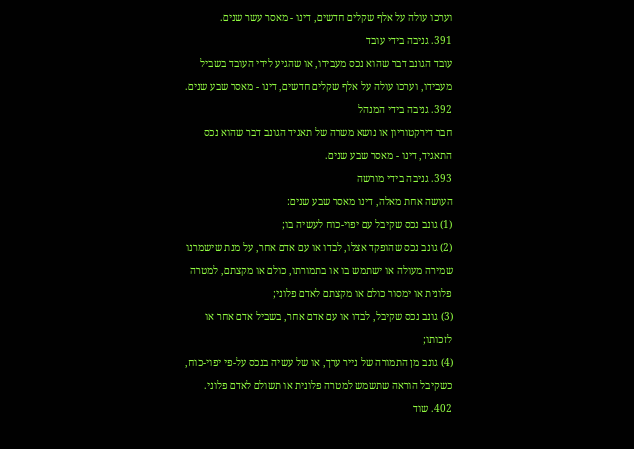וערכו עולה על אלף שקלים חדשים, דינו - מאסר עשר שנים.
391. גניבה בידי עובד
עובד הגונב דבר שהוא נכס מעבידו, או שהגיע לידי העובד בשביל מעבידו, וערכו עולה על אלף שקלים חדשים, דינו - מאסר שבע שנים.
392. גניבה בידי המנהל
חבר דירקטוריון או נושא משרה של תאגיד הגונב דבר שהוא נכס התאגיד, דינו - מאסר שבע שנים.
393. גניבה בידי מורשה
העושה אחת מאלה, דינו מאסר שבע שנים:
(1) גונב נכס שקיבל עם יפוי-כוח לעשיה בו;
(2) גונב נכס שהופקד אצלו, לבדו או עם אדם אחר, על מנת שישמרנו שמירה מעולה או ישתמש בו או בתמורתו, כולם או מקצתם, למטרה פלונית או ימסור כולם או מקצתם לאדם פלוני;
(3) גונב נכס שקיבל, לבדו או עם אדם אחר, בשביל אדם אחר או לזכותו;
(4) גונב מן התמורה של נייר ערך, או של עשיה בנכס על-פי יפוי-כוח, כשקיבל הוראה שתשמש למטרה פלונית או תשולם לאדם פלוני.
402. שוד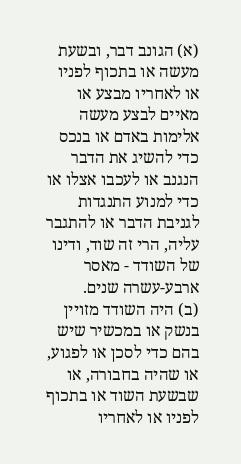(א) הגונב דבר, ובשעת מעשה או בתכוף לפניו או לאחריו מבצע או מאיים לבצע מעשה אלימות באדם או בנכס כדי להשיג את הדבר הנגנב או לעכבו אצלו או כדי למנוע התנגדות לגניבת הדבר או להתגבר עליה, הרי זה שוד, ודינו של השודד - מאסר ארבע-עשרה שנים.
(ב) היה השודד מזויין בנשק או במכשיר שיש בהם כדי לסכן או לפגוע, או שהיה בחבורה, או שבשעת השוד או בתכוף לפניו או לאחריו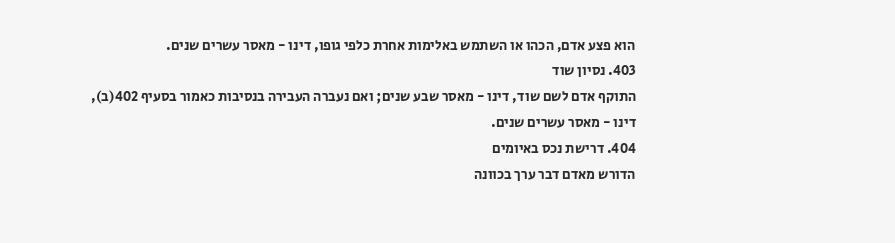הוא פצע אדם, הכהו או השתמש באלימות אחרת כלפי גופו, דינו - מאסר עשרים שנים.
403. נסיון שוד
התוקף אדם לשם שוד, דינו - מאסר שבע שנים; ואם נעברה העבירה בנסיבות כאמור בסעיף 402(ב), דינו - מאסר עשרים שנים.
404. דרישת נכס באיומים
הדורש מאדם דבר ערך בכוונה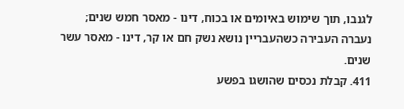לגנבו, תוך שימוש באיומים או בכוח, דינו - מאסר חמש שנים; נעברה העבירה כשהעבריין נושא נשק חם או קר, דינו - מאסר עשר שנים.
411. קבלת נכסים שהושגו בפשע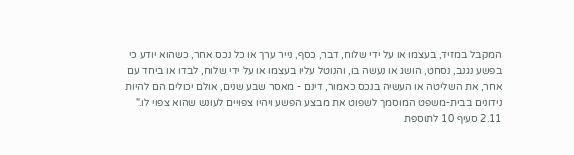המקבל במזיד, בעצמו או על ידי שלוח, דבר, כסף, נייר ערך או כל נכס אחר, כשהוא יודע כי בפשע נגנב, נסחט, הושג או נעשה בו, והנוטל עליו בעצמו או על ידי שלוח, לבדו או ביחד עם אחר, את השליטה או העשיה בנכס כאמור, דינם - מאסר שבע שנים, אולם יכולים הם להיות נידונים בבית-משפט המוסמך לשפוט את מבצע הפשע ויהיו צפויים לעונש שהוא צפוי לו."
2.11 סעיף 10 לתוספת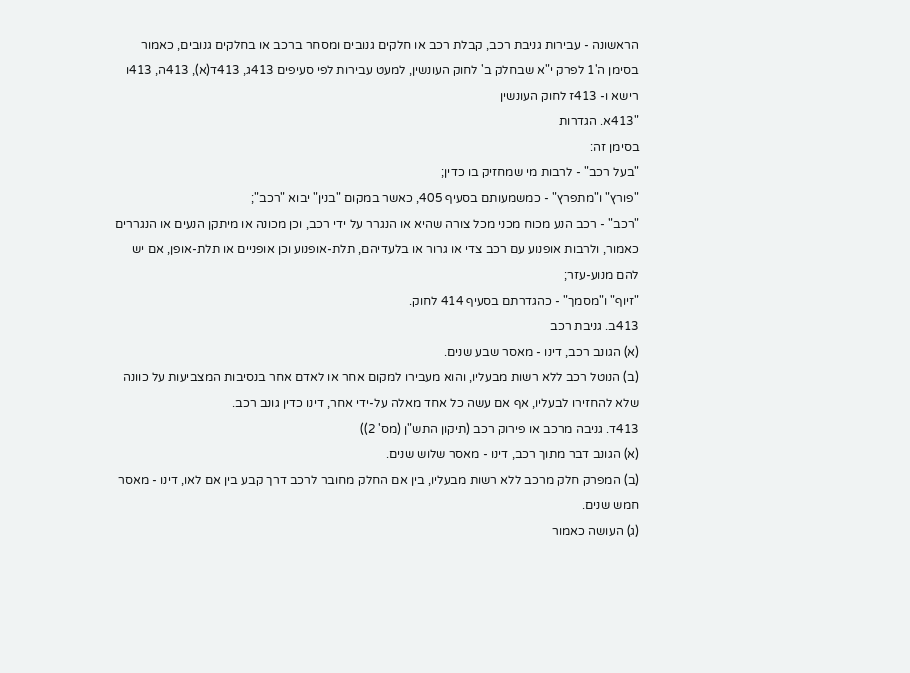הראשונה - עבירות גניבת רכב, קבלת רכב או חלקים גנובים ומסחר ברכב או בחלקים גנובים, כאמור בסימן ה'1 לפרק י"א שבחלק ב' לחוק העונשין, למעט עבירות לפי סעיפים 413ג, 413ד(א), 413ה, 413ו רישא ו- 413ז לחוק העונשין
"413א. הגדרות
בסימן זה:
"בעל רכב" - לרבות מי שמחזיק בו כדין;
"פורץ" ו"מתפרץ" - כמשמעותם בסעיף 405, כאשר במקום "בנין" יבוא "רכב";
"רכב" - רכב הנע מכוח מכני מכל צורה שהיא או הנגרר על ידי רכב, וכן מכונה או מיתקן הנעים או הנגררים כאמור, ולרבות אופנוע עם רכב צדי או גרור או בלעדיהם, תלת-אופנוע וכן אופניים או תלת-אופן, אם יש להם מנוע-עזר;
"זיוף" ו"מסמך" - כהגדרתם בסעיף 414 לחוק.
413ב. גניבת רכב
(א) הגונב רכב, דינו - מאסר שבע שנים.
(ב) הנוטל רכב ללא רשות מבעליו, והוא מעבירו למקום אחר או לאדם אחר בנסיבות המצביעות על כוונה שלא להחזירו לבעליו, אף אם עשה כל אחד מאלה על-ידי אחר, דינו כדין גונב רכב.
413ד. גניבה מרכב או פירוק רכב (תיקון התש"ן (מס' 2))
(א) הגונב דבר מתוך רכב, דינו - מאסר שלוש שנים.
(ב) המפרק חלק מרכב ללא רשות מבעליו, בין אם החלק מחובר לרכב דרך קבע בין אם לאו, דינו - מאסר חמש שנים.
(ג) העושה כאמור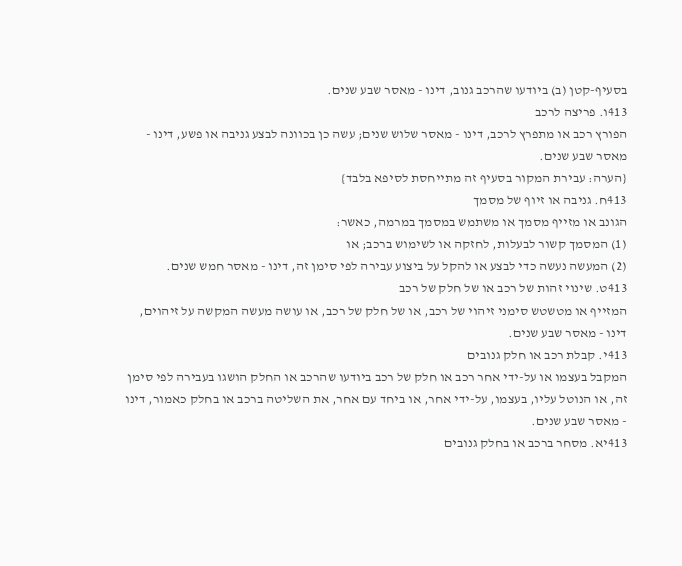בסעיף-קטן (ב) ביודעו שהרכב גנוב, דינו - מאסר שבע שנים.
413ו. פריצה לרכב
הפורץ רכב או מתפרץ לרכב, דינו - מאסר שלוש שנים; עשה כן בכוונה לבצע גניבה או פשע, דינו - מאסר שבע שנים.
{הערה: עבירת המקור בסעיף זה מתייחסת לסיפא בלבד}
413ח. גניבה או זיוף של מסמך
הגונב או מזייף מסמך או משתמש במסמך במרמה, כאשר:
(1) המסמך קשור לבעלות, לחזקה או לשימוש ברכב; או
(2) המעשה נעשה כדי לבצע או להקל על ביצוע עבירה לפי סימן זה, דינו - מאסר חמש שנים.
413ט. שינוי זהות של רכב או של חלק של רכב
המזייף או מטשטש סימני זיהוי של רכב, או של חלק של רכב, או עושה מעשה המקשה על זיהוים, דינו - מאסר שבע שנים.
413י. קבלת רכב או חלק גנובים
המקבל בעצמו או על-ידי אחר רכב או חלק של רכב ביודעו שהרכב או החלק הושגו בעבירה לפי סימן זה, או הנוטל עליו, בעצמו, על-ידי אחר, או ביחד עם אחר, את השליטה ברכב או בחלק כאמור, דינו - מאסר שבע שנים.
413יא. מסחר ברכב או בחלק גנובים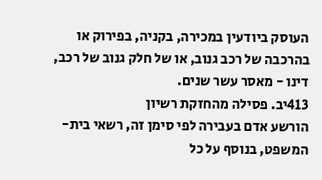העוסק ביודעין במכירה, בקניה, בפירוק או בהרכבה של רכב גנוב, או של חלק גנוב של רכב, דינו - מאסר עשר שנים.
413יב. פסילה מהחזקת רשיון
הורשע אדם בעבירה לפי סימן זה, רשאי בית-המשפט, בנוסף על כל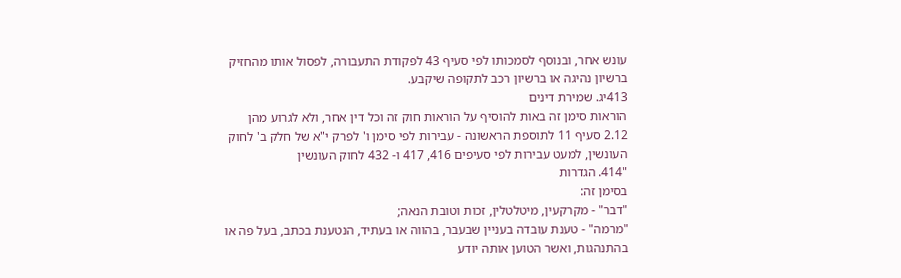עונש אחר, ובנוסף לסמכותו לפי סעיף 43 לפקודת התעבורה, לפסול אותו מהחזיק ברשיון נהיגה או ברשיון רכב לתקופה שיקבע.
413יג. שמירת דינים
הוראות סימן זה באות להוסיף על הוראות חוק זה וכל דין אחר, ולא לגרוע מהן
2.12 סעיף 11 לתוספת הראשונה - עבירות לפי סימן ו' לפרק י"א של חלק ב' לחוק העונשין, למעט עבירות לפי סעיפים 416, 417 ו- 432 לחוק העונשין
"414. הגדרות
בסימן זה:
"דבר" - מקרקעין, מיטלטלין, זכות וטובת הנאה;
"מרמה" - טענת עובדה בעניין שבעבר, בהווה או בעתיד, הנטענת בכתב, בעל פה או בהתנהגות, ואשר הטוען אותה יודע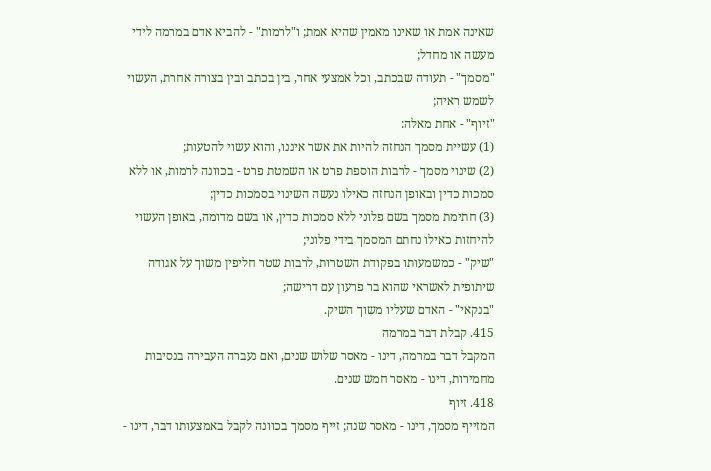שאינה אמת או שאינו מאמין שהיא אמת; ו"לרמות" - להביא אדם במרמה לידי מעשה או מחדל;
"מסמך" - תעודה שבכתב, וכל אמצעי אחר, בין בכתב ובין בצורה אחרת, העשוי לשמש ראיה;
"זיוף" - אחת מאלה:
(1) עשיית מסמך הנחזה להיות את אשר איננו, והוא עשוי להטעות;
(2) שינוי מסמך - לרבות הוספת פרט או השמטת פרט - בכוונה לרמות, או ללא סמכות כדין ובאופן הנחזה כאילו נעשה השינוי בסמכות כדין;
(3) חתימת מסמך בשם פלוני ללא סמכות כדין, או בשם מדומה, באופן העשוי להיחזות כאילו נחתם המסמך בידי פלוני;
"שיק" - כמשמעותו בפקודת השטרות, לרבות שטר חליפין משוך על אגודה שיתופית לאשראי שהוא בר פרעון עם דרישה;
"בנקאי" - האדם שעליו משוך השיק.
415. קבלת דבר במרמה
המקבל דבר במרמה, דינו - מאסר שלוש שנים, ואם נעברה העבירה בנסיבות מחמירות, דינו - מאסר חמש שנים.
418. זיוף
המזייף מסמך, דינו - מאסר שנה; זייף מסמך בכוונה לקבל באמצעותו דבר, דינו -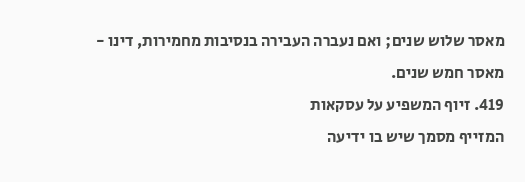מאסר שלוש שנים; ואם נעברה העבירה בנסיבות מחמירות, דינו - מאסר חמש שנים.
419. זיוף המשפיע על עסקאות
המזייף מסמך שיש בו ידיעה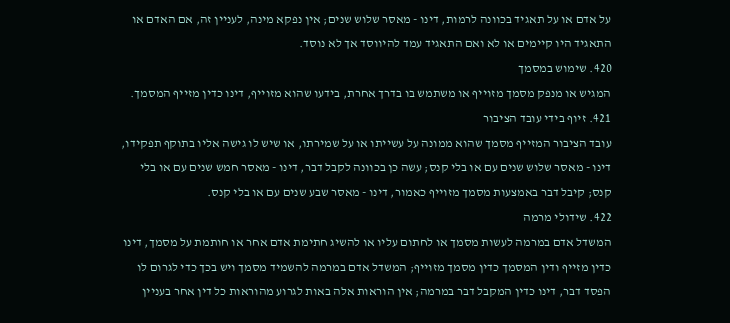על אדם או על תאגיד בכוונה לרמות, דינו - מאסר שלוש שנים; אין נפקא מינה, לעניין זה, אם האדם או התאגיד היו קיימים או לא ואם התאגיד עמד להיווסד אך לא נוסד.
420. שימוש במסמך
המגיש או מנפק מסמך מזוייף או משתמש בו בדרך אחרת, בידעו שהוא מזוייף, דינו כדין מזייף המסמך.
421. זיוף בידי עובד הציבור
עובד הציבור המזייף מסמך שהוא ממונה על עשייתו או על שמירתו, או שיש לו גישה אליו בתוקף תפקידו, דינו - מאסר שלוש שנים עם או בלי קנס; עשה כן בכוונה לקבל דבר, דינו - מאסר חמש שנים עם או בלי קנס; קיבל דבר באמצעות מסמך מזוייף כאמור, דינו - מאסר שבע שנים עם או בלי קנס.
422. שידולי מרמה
המשדל אדם במרמה לעשות מסמך או לחתום עליו או להשיג חתימת אדם אחר או חותמת על מסמך, דינו כדין מזייף ודין המסמך כדין מסמך מזוייף; המשדל אדם במרמה להשמיד מסמך ויש בכך כדי לגרום לו הפסד דבר, דינו כדין המקבל דבר במרמה; אין הוראות אלה באות לגרוע מהוראות כל דין אחר בעניין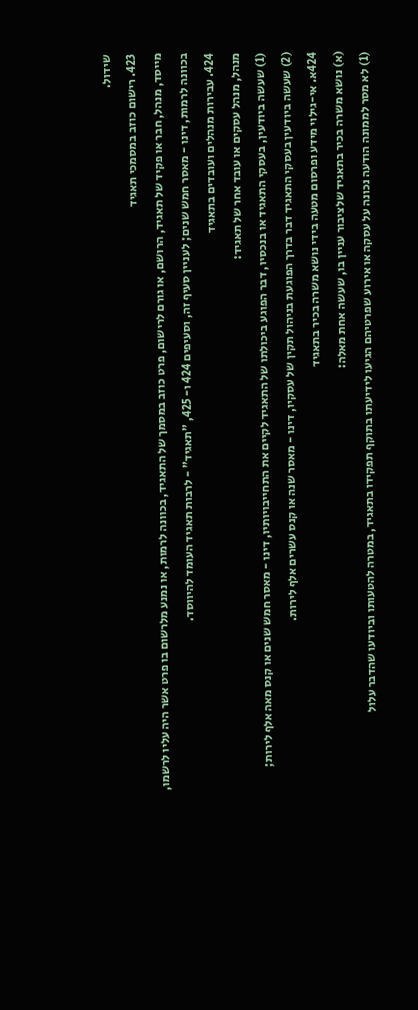שידול.
423. רישום כוזב במסמכי תאגיד
מייסד, מנהל, חבר או פקיד של תאגיד, הרושם, או גורם לרישום, פרט כוזב במסמך של התאגיד, בכוונה לרמות, או נמנע מלרשום בו פרט אשר היה עליו לרשמו, בכוונה לרמות, דינו - מאסר חמש שנים; לעניין סעיף זה, וסעיפים 424 ו- 425, "תאגיד" - לרבות תאגיד העומד להיווסד.
424. עבירות מנהלים ועובדים בתאגיד
מנהל, מנהל עסקים או עובד אחר של תאגיד:
(1) שעשה ביודעין, בעסקי התאגיד או בנכסיו, דבר הפוגע ביכולתו של התאגיד לקיים את התחייבויותיו, דינו - מאסר חמש שנים או קנס מאה אלף לירות;
(2) שעשה ביודעין בעסקי התאגיד דבר בדרך הפוגעת בניהול תקין של עסקיו, דינו - מאסר שנה או קנס עשרים אלף לירות.
424א. אי-גילוי מידע ופרסום מטעה בידי נושא משרה בכיר בתאגיד
(א) נושא משרה בכיר בתאגיד שלציבור עניין בו, שעשה אחת מאלה:
(1) לא מסר לממונה הודעה נכונה על עסקה או אירוע שפרטיהם הגיעו לידיעתו בתוקף תפקידו בתאגיד, במטרה להטעותו וביודעו שהדבר עלול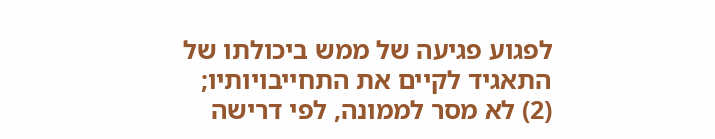לפגוע פגיעה של ממש ביכולתו של התאגיד לקיים את התחייבויותיו;
(2) לא מסר לממונה, לפי דרישה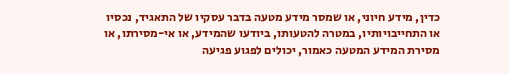כדין, מידע חיוני, או שמסר מידע מטעה בדבר עסקיו של התאגיד, נכסיו או התחייבויותיו, במטרה להטעותו, ביודעו שהמידע, או אי-מסירתו, או מסירת המידע המטעה כאמור, יכולים לפגוע פגיעה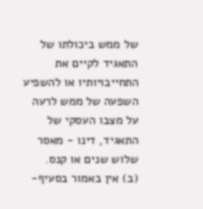של ממש ביכולתו של התאגיד לקיים את התחייבויותיו או להשפיע השפעה של ממש לרעה על מצבו העסקי של התאגיד, דינו - מאסר שלוש שנים או קנס.
(ב) אין באמור בסעיף-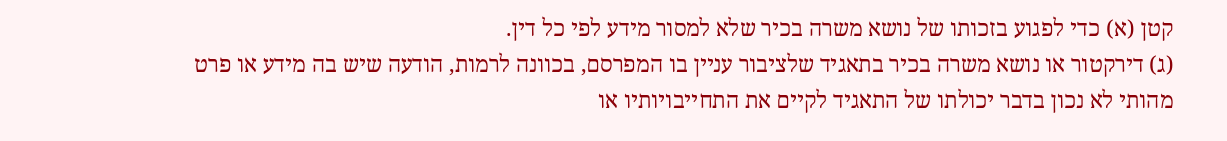קטן (א) כדי לפגוע בזכותו של נושא משרה בכיר שלא למסור מידע לפי כל דין.
(ג) דירקטור או נושא משרה בכיר בתאגיד שלציבור עניין בו המפרסם, בכוונה לרמות, הודעה שיש בה מידע או פרט מהותי לא נכון בדבר יכולתו של התאגיד לקיים את התחייבויותיו או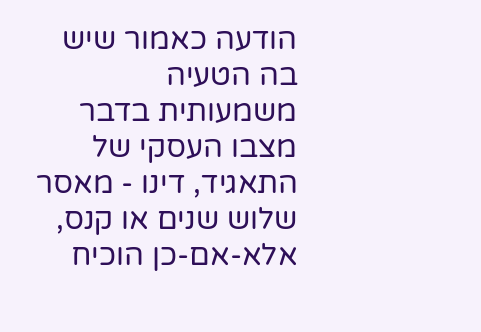הודעה כאמור שיש בה הטעיה משמעותית בדבר מצבו העסקי של התאגיד, דינו - מאסר שלוש שנים או קנס, אלא-אם-כן הוכיח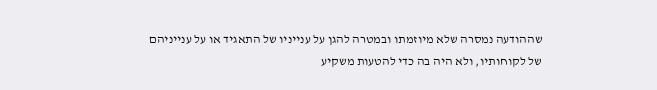שההודעה נמסרה שלא מיוזמתו ובמטרה להגן על ענייניו של התאגיד או על ענייניהם של לקוחותיו, ולא היה בה כדי להטעות משקיע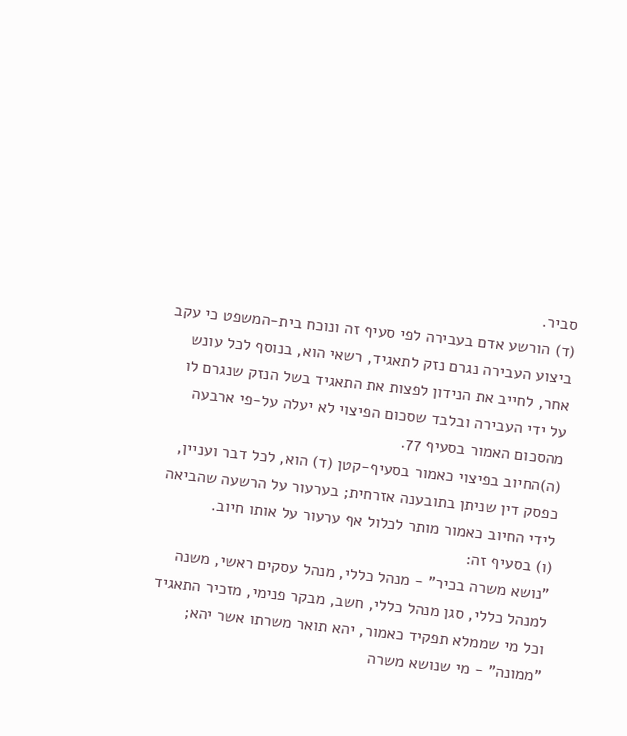סביר.
(ד) הורשע אדם בעבירה לפי סעיף זה ונוכח בית-המשפט כי עקב ביצוע העבירה נגרם נזק לתאגיד, רשאי הוא, בנוסף לכל עונש אחר, לחייב את הנידון לפצות את התאגיד בשל הנזק שנגרם לו על ידי העבירה ובלבד שסכום הפיצוי לא יעלה על-פי ארבעה מהסכום האמור בסעיף 77.
(ה)החיוב בפיצוי כאמור בסעיף-קטן (ד) הוא, לכל דבר ועניין, כפסק דין שניתן בתובענה אזרחית; בערעור על הרשעה שהביאה לידי החיוב כאמור מותר לכלול אף ערעור על אותו חיוב.
(ו) בסעיף זה:
"נושא משרה בכיר" - מנהל כללי, מנהל עסקים ראשי, משנה למנהל כללי, סגן מנהל כללי, חשב, מבקר פנימי, מזכיר התאגיד וכל מי שממלא תפקיד כאמור, יהא תואר משרתו אשר יהא;
"ממונה" - מי שנושא משרה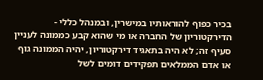בכיר כפוף להוראותיו במישרין, ובמנהל כללי - הדירקטוריון של החברה או מי שהוא קבע כממונה לעניין סעיף זה; לא היה בתאגיד דירקטוריון, יהיה הממונה גוף או אדם הממלאים תפקידים דומים לשל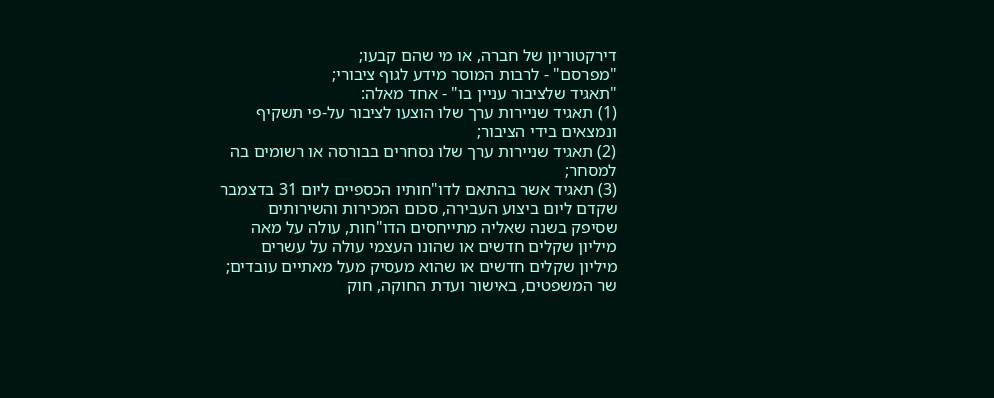דירקטוריון של חברה, או מי שהם קבעו;
"מפרסם" - לרבות המוסר מידע לגוף ציבורי;
"תאגיד שלציבור עניין בו" - אחד מאלה:
(1) תאגיד שניירות ערך שלו הוצעו לציבור על-פי תשקיף ונמצאים בידי הציבור;
(2) תאגיד שניירות ערך שלו נסחרים בבורסה או רשומים בה למסחר;
(3) תאגיד אשר בהתאם לדו"חותיו הכספיים ליום 31 בדצמבר שקדם ליום ביצוע העבירה, סכום המכירות והשירותים שסיפק בשנה שאליה מתייחסים הדו"חות, עולה על מאה מיליון שקלים חדשים או שהונו העצמי עולה על עשרים מיליון שקלים חדשים או שהוא מעסיק מעל מאתיים עובדים; שר המשפטים, באישור ועדת החוקה, חוק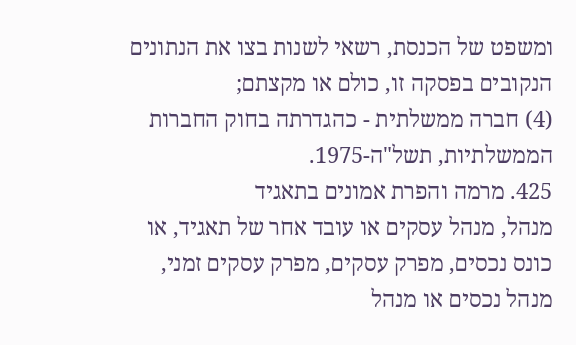ומשפט של הכנסת, רשאי לשנות בצו את הנתונים הנקובים בפסקה זו, כולם או מקצתם;
(4) חברה ממשלתית - כהגדרתה בחוק החברות הממשלתיות, תשל"ה-1975.
425. מרמה והפרת אמונים בתאגיד
מנהל, מנהל עסקים או עובד אחר של תאגיד, או כונס נכסים, מפרק עסקים, מפרק עסקים זמני, מנהל נכסים או מנהל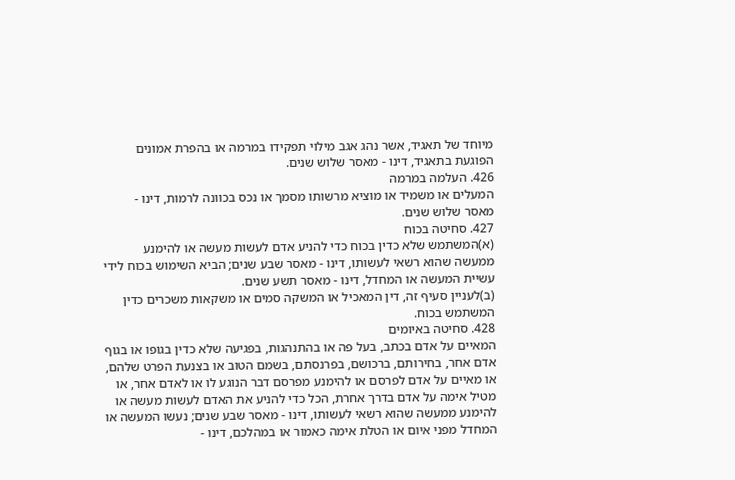מיוחד של תאגיד, אשר נהג אגב מילוי תפקידו במרמה או בהפרת אמונים הפוגעת בתאגיד, דינו - מאסר שלוש שנים.
426. העלמה במרמה
המעלים או משמיד או מוציא מרשותו מסמך או נכס בכוונה לרמות, דינו - מאסר שלוש שנים.
427. סחיטה בכוח
(א)המשתמש שלא כדין בכוח כדי להניע אדם לעשות מעשה או להימנע ממעשה שהוא רשאי לעשותו, דינו - מאסר שבע שנים; הביא השימוש בכוח לידי עשיית המעשה או המחדל, דינו - מאסר תשע שנים.
(ב)לעניין סעיף זה, דין המאכיל או המשקה סמים או משקאות משכרים כדין המשתמש בכוח.
428. סחיטה באיומים
המאיים על אדם בכתב, בעל פה או בהתנהגות, בפגיעה שלא כדין בגופו או בגוף אדם אחר, בחירותם, ברכושם, בפרנסתם, בשמם הטוב או בצנעת הפרט שלהם, או מאיים על אדם לפרסם או להימנע מפרסם דבר הנוגע לו או לאדם אחר, או מטיל אימה על אדם בדרך אחרת, הכל כדי להניע את האדם לעשות מעשה או להימנע ממעשה שהוא רשאי לעשותו, דינו - מאסר שבע שנים; נעשו המעשה או המחדל מפני איום או הטלת אימה כאמור או במהלכם, דינו -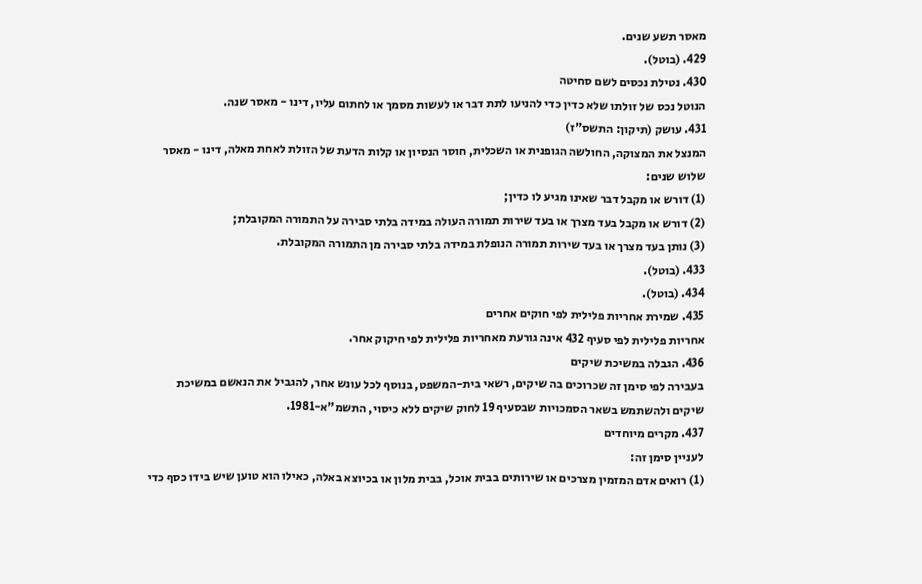מאסר תשע שנים.
429. (בוטל).
430. נטילת נכסים לשם סחיטה
הנוטל נכס של זולתו שלא כדין כדי להניעו לתת דבר או לעשות מסמך או לחתום עליו, דינו - מאסר שנה.
431. עושק (תיקון: התשס"ז)
המנצל את המצוקה, החולשה הגופנית או השכלית, חוסר הנסיון או קלות הדעת של הזולת לאחת מאלה, דינו - מאסר שלוש שנים:
(1) דורש או מקבל דבר שאינו מגיע לו כדין;
(2) דורש או מקבל בעד מצרך או בעד שירות תמורה העולה במידה בלתי סבירה על התמורה המקובלת;
(3) נותן בעד מצרך או בעד שירות תמורה הנופלת במידה בלתי סבירה מן התמורה המקובלת.
433. (בוטל).
434. (בוטל).
435. שמירת אחריות פלילית לפי חוקים אחרים
אחריות פלילית לפי סעיף 432 אינה גורעת מאחריות פלילית לפי חיקוק אחר.
436. הגבלה במשיכת שיקים
בעבירה לפי סימן זה שכרוכים בה שיקים, רשאי בית-המשפט, בנוסף לכל עונש אחר, להגביל את הנאשם במשיכת שיקים ולהשתמש בשאר הסמכויות שבסעיף 19 לחוק שיקים ללא כיסוי, התשמ"א-1981.
437. מקרים מיוחדים
לעניין סימן זה:
(1) רואים אדם המזמין מצרכים או שירותים בבית אוכל, בבית מלון או בכיוצא באלה, כאילו הוא טוען שיש בידו כסף כדי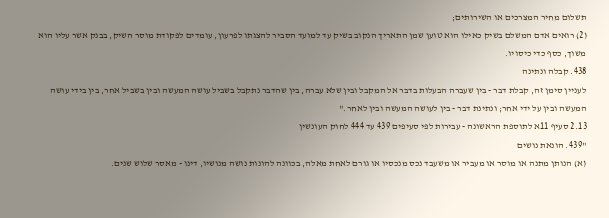תשלום מחיר המצרכים או השירותים;
(2) רואים אדם המשלם בשיק כאילו הוא טוען שמן התאריך הנקוב בשיק עד למועד הסביר להצגתו לפרעון, עומדים לפקודת מוסר השיק, בבנק אשר עליו הוא משוך, כסף כדי כיסויו.
438. קבלה ונתינה
לעניין סימן זה, קבלת דבר - בין שעברה הבעלות בדבר אל המקבל ובין שלא עברה, בין שהדבר נתקבל בשביל עושה המעשה ובין בשביל אחר, בין בידי עושה המעשה ובין על ידי אחר; ונתינת דבר - בין לעושה המעשה ובין לאחר."
2.13 סעיף 11א לתוספת הראשונה - עבירות לפי סעיפים 439 עד 444 לחוק העונשין
"439. הונאת נושים
(א) הנותן מתנה או מוסר או מעביר או משעבד נכס מנכסיו או גורם לאחת מאלה, בכוונה להונות נושה מנושיו, דינו - מאסר שלוש שנים.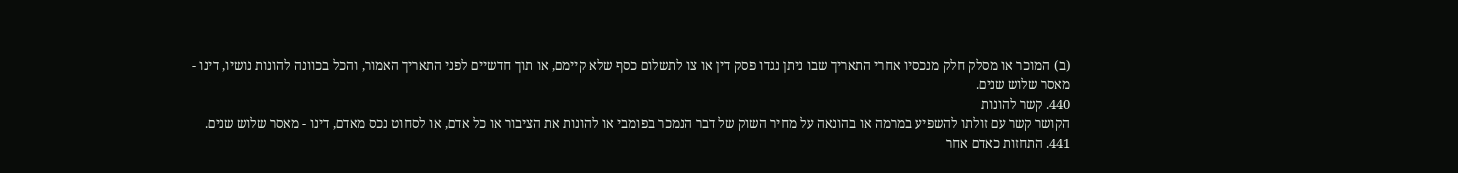(ב) המוכר או מסלק חלק מנכסיו אחרי התאריך שבו ניתן נגדו פסק דין או צו לתשלום כסף שלא קיימם, או תוך חדשיים לפני התאריך האמור, והכל בכוונה להונות נושיו, דינו - מאסר שלוש שנים.
440. קשר להונות
הקושר קשר עם זולתו להשפיע במרמה או בהונאה על מחיר השוק של דבר הנמכר בפומבי או להונות את הציבור או כל אדם, או לסחוט נכס מאדם, דינו - מאסר שלוש שנים.
441. התחזות כאדם אחר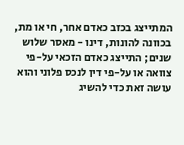המתייצג בכזב כאדם אחר, חי או מת, בכוונה להונות, דינו - מאסר שלוש שנים; התייצג כאדם הזכאי על-פי צוואה או על-פי דין לנכס פלוני והוא עושה זאת כדי להשיג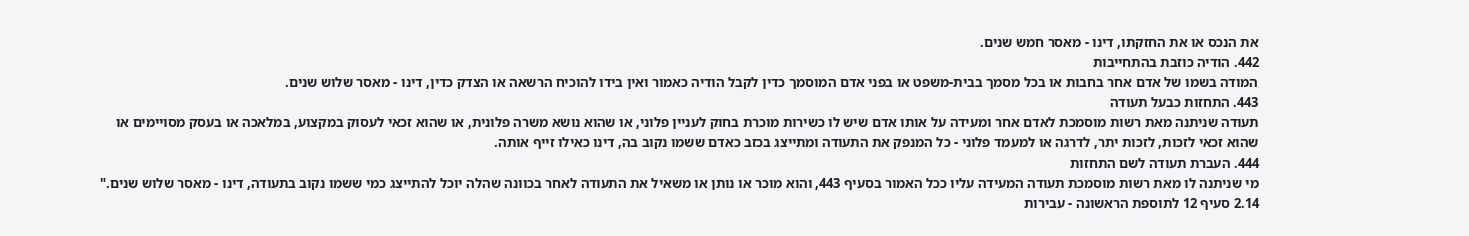את הנכס או את החזקתו, דינו - מאסר חמש שנים.
442. הודיה כוזבת בהתחייבות
המודה בשמו של אדם אחר בחבות או בכל מסמך בבית-משפט או בפני אדם המוסמך כדין לקבל הודיה כאמור ואין בידו להוכיח הרשאה או הצדק כדין, דינו - מאסר שלוש שנים.
443. התחזות כבעל תעודה
תעודה שניתנה מאת רשות מוסמכת לאדם אחר ומעידה על אותו אדם שיש לו כשירות מוכרת בחוק לעניין פלוני, או שהוא נושא משרה פלונית, או שהוא זכאי לעסוק במקצוע, במלאכה או בעסק מסויימים או שהוא זכאי לזכות, לזכות יתר, לדרגה או למעמד פלוני - כל המנפק את התעודה ומתייצג בכזב כאדם ששמו נקוב בה, דינו כאילו זייף אותה.
444. העברת תעודה לשם התחזות
מי שניתנה לו מאת רשות מוסמכת תעודה המעידה עליו ככל האמור בסעיף 443, והוא מוכר או נותן או משאיל את התעודה לאחר בכוונה שהלה יוכל להתייצג כמי ששמו נקוב בתעודה, דינו - מאסר שלוש שנים."
2.14 סעיף 12 לתוספת הראשונה - עבירות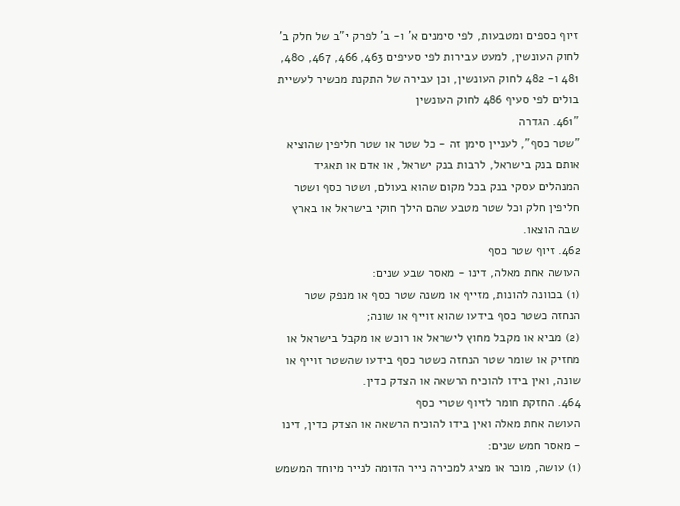זיוף כספים ומטבעות, לפי סימנים א' ו- ב' לפרק י"ב של חלק ב' לחוק העונשין, למעט עבירות לפי סעיפים 463, 466, 467, 480, 481 ו- 482 לחוק העונשין, וכן עבירה של התקנת מכשיר לעשיית בולים לפי סעיף 486 לחוק העונשין
"461. הגדרה
"שטר כסף", לעניין סימן זה - כל שטר או שטר חליפין שהוציא אותם בנק בישראל, לרבות בנק ישראל, או אדם או תאגיד המנהלים עסקי בנק בכל מקום שהוא בעולם, ושטר כסף ושטר חליפין חלק וכל שטר מטבע שהם הילך חוקי בישראל או בארץ שבה הוצאו.
462. זיוף שטר כסף
העושה אחת מאלה, דינו - מאסר שבע שנים:
(1) בכוונה להונות, מזייף או משנה שטר כסף או מנפק שטר הנחזה כשטר כסף בידעו שהוא זוייף או שונה;
(2) מביא או מקבל מחוץ לישראל או רוכש או מקבל בישראל או מחזיק או שומר שטר הנחזה כשטר כסף בידעו שהשטר זוייף או שונה, ואין בידו להוכיח הרשאה או הצדק כדין.
464. החזקת חומר לזיוף שטרי כסף
העושה אחת מאלה ואין בידו להוכיח הרשאה או הצדק כדין, דינו - מאסר חמש שנים:
(1) עושה, מוכר או מציג למכירה נייר הדומה לנייר מיוחד המשמש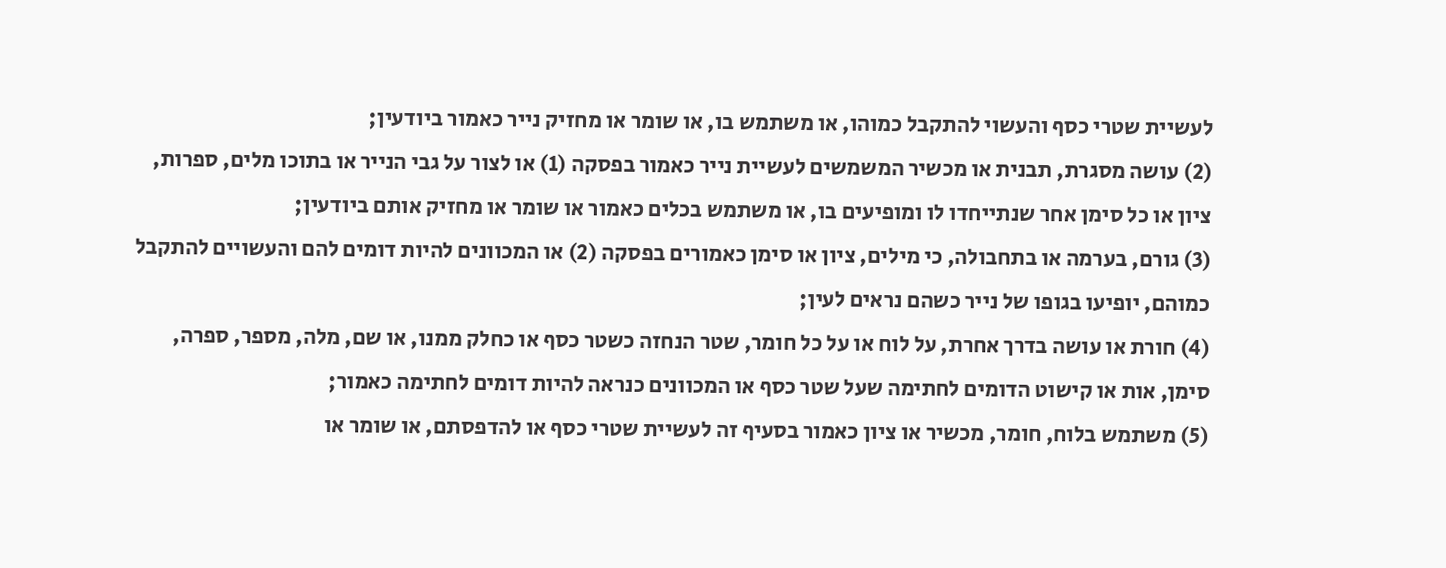לעשיית שטרי כסף והעשוי להתקבל כמוהו, או משתמש בו, או שומר או מחזיק נייר כאמור ביודעין;
(2) עושה מסגרת, תבנית או מכשיר המשמשים לעשיית נייר כאמור בפסקה (1) או לצור על גבי הנייר או בתוכו מלים, ספרות, ציון או כל סימן אחר שנתייחדו לו ומופיעים בו, או משתמש בכלים כאמור או שומר או מחזיק אותם ביודעין;
(3) גורם, בערמה או בתחבולה, כי מילים, ציון או סימן כאמורים בפסקה (2) או המכוונים להיות דומים להם והעשויים להתקבל כמוהם, יופיעו בגופו של נייר כשהם נראים לעין;
(4) חורת או עושה בדרך אחרת, על לוח או על כל חומר, שטר הנחזה כשטר כסף או כחלק ממנו, או שם, מלה, מספר, ספרה, סימן, אות או קישוט הדומים לחתימה שעל שטר כסף או המכוונים כנראה להיות דומים לחתימה כאמור;
(5) משתמש בלוח, חומר, מכשיר או ציון כאמור בסעיף זה לעשיית שטרי כסף או להדפסתם, או שומר או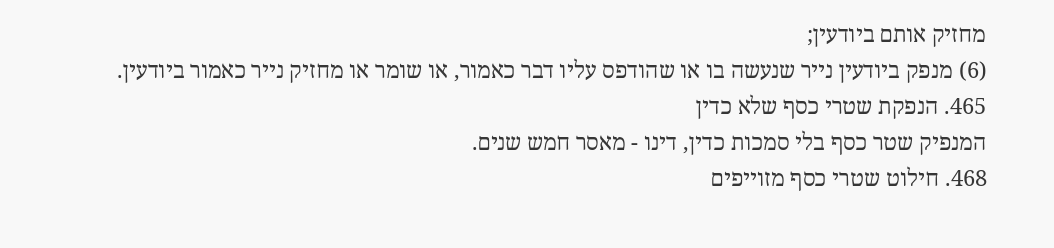מחזיק אותם ביודעין;
(6) מנפק ביודעין נייר שנעשה בו או שהודפס עליו דבר כאמור, או שומר או מחזיק נייר כאמור ביודעין.
465. הנפקת שטרי כסף שלא כדין
המנפיק שטר כסף בלי סמכות כדין, דינו - מאסר חמש שנים.
468. חילוט שטרי כסף מזוייפים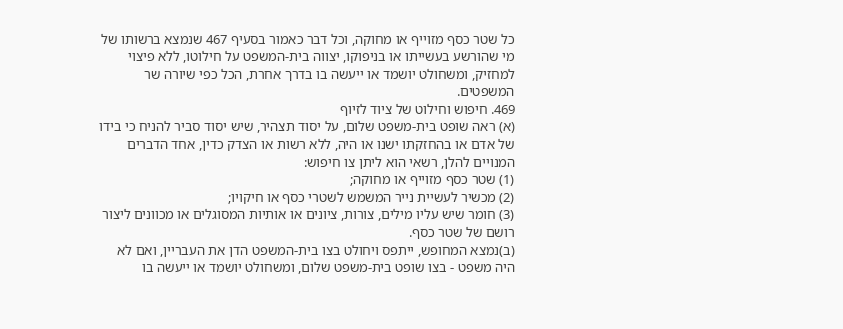כל שטר כסף מזוייף או מחוקה, וכל דבר כאמור בסעיף 467 שנמצא ברשותו של מי שהורשע בעשייתו או בניפוקו, יצווה בית-המשפט על חילוטו, ללא פיצוי למחזיק, ומשחולט יושמד או ייעשה בו בדרך אחרת, הכל כפי שיורה שר המשפטים.
469. חיפוש וחילוט של ציוד לזיוף
(א) ראה שופט בית-משפט שלום, על יסוד תצהיר, שיש יסוד סביר להניח כי בידו של אדם או בהחזקתו ישנו או היה, ללא רשות או הצדק כדין, אחד הדברים המנויים להלן, רשאי הוא ליתן צו חיפוש:
(1) שטר כסף מזוייף או מחוקה;
(2) מכשיר לעשיית נייר המשמש לשטרי כסף או חיקויו;
(3) חומר שיש עליו מילים, צורות, ציונים או אותיות המסוגלים או מכוונים ליצור רושם של שטר כסף.
(ב)נמצא המחופש, ייתפס ויחולט בצו בית-המשפט הדן את העבריין, ואם לא היה משפט - בצו שופט בית-משפט שלום, ומשחולט יושמד או ייעשה בו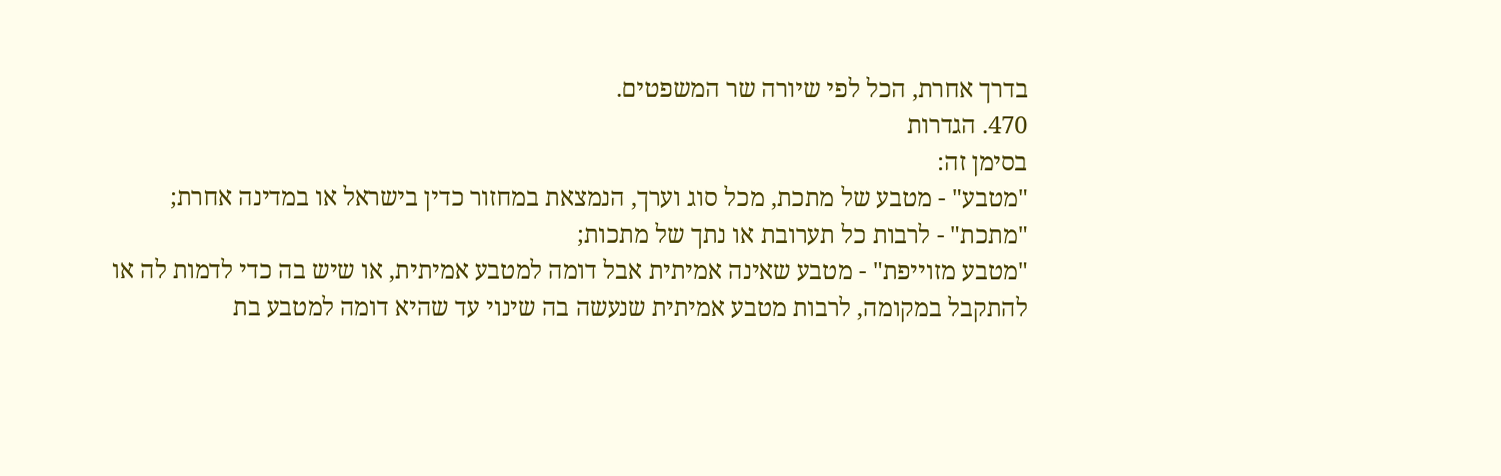בדרך אחרת, הכל לפי שיורה שר המשפטים.
470. הגדרות
בסימן זה:
"מטבע" - מטבע של מתכת, מכל סוג וערך, הנמצאת במחזור כדין בישראל או במדינה אחרת;
"מתכת" - לרבות כל תערובת או נתך של מתכות;
"מטבע מזוייפת" - מטבע שאינה אמיתית אבל דומה למטבע אמיתית, או שיש בה כדי לדמות לה או להתקבל במקומה, לרבות מטבע אמיתית שנעשה בה שינוי עד שהיא דומה למטבע בת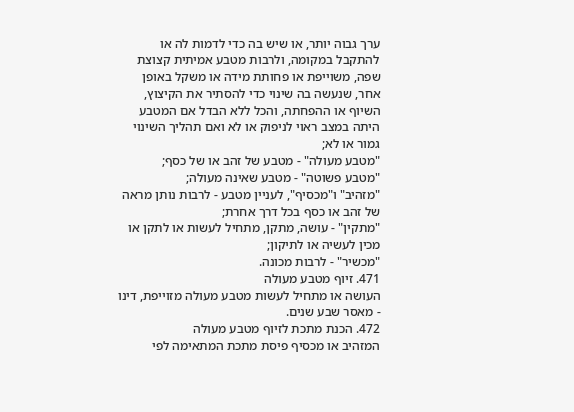ערך גבוה יותר, או שיש בה כדי לדמות לה או להתקבל במקומה, ולרבות מטבע אמיתית קצוצת שפה, משוייפת או פחותת מידה או משקל באופן אחר, שנעשה בה שינוי כדי להסתיר את הקיצוץ, השיוף או ההפחתה, והכל ללא הבדל אם המטבע היתה במצב ראוי לניפוק או לא ואם תהליך השינוי גמור או לא;
"מטבע מעולה" - מטבע של זהב או של כסף;
"מטבע פשוטה" - מטבע שאינה מעולה;
"מזהיב" ו"מכסיף", לעניין מטבע - לרבות נותן מראה של זהב או כסף בכל דרך אחרת;
"מתקין" - עושה, מתקן, מתחיל לעשות או לתקן או מכין לעשיה או לתיקון;
"מכשיר" - לרבות מכונה.
471. זיוף מטבע מעולה
העושה או מתחיל לעשות מטבע מעולה מזוייפת, דינו - מאסר שבע שנים.
472. הכנת מתכת לזיוף מטבע מעולה
המזהיב או מכסיף פיסת מתכת המתאימה לפי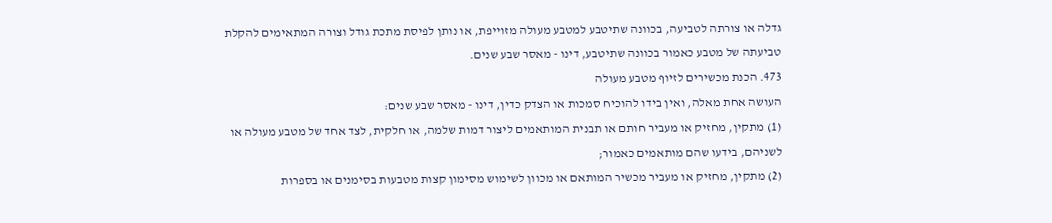גדלה או צורתה לטביעה, בכוונה שתיטבע למטבע מעולה מזוייפת, או נותן לפיסת מתכת גודל וצורה המתאימים להקלת טביעתה של מטבע כאמור בכוונה שתיטבע, דינו - מאסר שבע שנים.
473. הכנת מכשירים לזיוף מטבע מעולה
העושה אחת מאלה, ואין בידו להוכיח סמכות או הצדק כדין, דינו - מאסר שבע שנים:
(1) מתקין, מחזיק או מעביר חותם או תבנית המותאמים ליצור דמות שלמה, או חלקית, לצד אחד של מטבע מעולה או לשניהם, בידעו שהם מותאמים כאמור;
(2) מתקין, מחזיק או מעביר מכשיר המותאם או מכוון לשימוש מסימון קצות מטבעות בסימנים או בספרות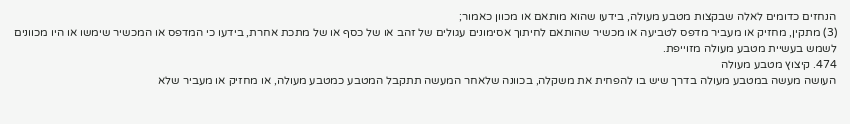הנחזים כדומים לאלה שבקצות מטבע מעולה, בידעו שהוא מותאם או מכוון כאמור;
(3) מתקין, מחזיק או מעביר מדפס לטביעה או מכשיר שהותאם לחיתוך אסימונים עגולים של זהב או של כסף או של מתכת אחרת, בידעו כי המדפס או המכשיר שימשו או היו מכוונים לשמש בעשיית מטבע מעולה מזוייפת.
474. קיצוץ מטבע מעולה
העושה מעשה במטבע מעולה בדרך שיש בו להפחית את משקלה, בכוונה שלאחר המעשה תתקבל המטבע כמטבע מעולה, או מחזיק או מעביר שלא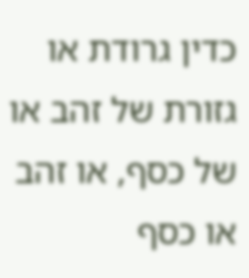כדין גרודת או גזורת של זהב או של כסף, או זהב או כסף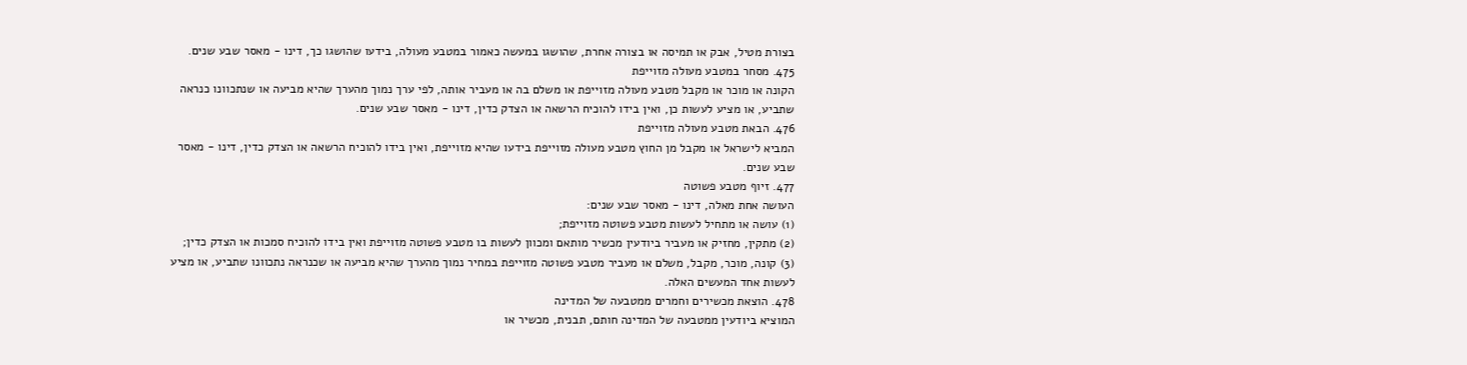בצורת מטיל, אבק או תמיסה או בצורה אחרת, שהושגו במעשה כאמור במטבע מעולה, בידעו שהושגו כך, דינו - מאסר שבע שנים.
475. מסחר במטבע מעולה מזוייפת
הקונה או מוכר או מקבל מטבע מעולה מזוייפת או משלם בה או מעביר אותה, לפי ערך נמוך מהערך שהיא מביעה או שנתכוונו כנראה שתביע, או מציע לעשות כן, ואין בידו להוכיח הרשאה או הצדק כדין, דינו - מאסר שבע שנים.
476. הבאת מטבע מעולה מזוייפת
המביא לישראל או מקבל מן החוץ מטבע מעולה מזוייפת בידעו שהיא מזוייפת, ואין בידו להוכיח הרשאה או הצדק כדין, דינו - מאסר שבע שנים.
477. זיוף מטבע פשוטה
העושה אחת מאלה, דינו - מאסר שבע שנים:
(1) עושה או מתחיל לעשות מטבע פשוטה מזוייפת;
(2) מתקין, מחזיק או מעביר ביודעין מכשיר מותאם ומכוון לעשות בו מטבע פשוטה מזוייפת ואין בידו להוכיח סמכות או הצדק כדין;
(3) קונה, מוכר, מקבל, משלם או מעביר מטבע פשוטה מזוייפת במחיר נמוך מהערך שהיא מביעה או שכנראה נתכוונו שתביע, או מציע לעשות אחד המעשים האלה.
478. הוצאת מכשירים וחמרים ממטבעה של המדינה
המוציא ביודעין ממטבעה של המדינה חותם, תבנית, מכשיר או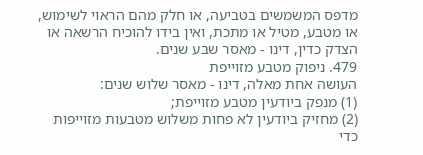מדפס המשמשים בטביעה, או חלק מהם הראוי לשימוש, או מטבע, מטיל או מתכת, ואין בידו להוכיח הרשאה או הצדק כדין, דינו - מאסר שבע שנים.
479. ניפוק מטבע מזוייפת
העושה אחת מאלה, דינו - מאסר שלוש שנים:
(1) מנפק ביודעין מטבע מזוייפת;
(2) מחזיק ביודעין לא פחות משלוש מטבעות מזוייפות כדי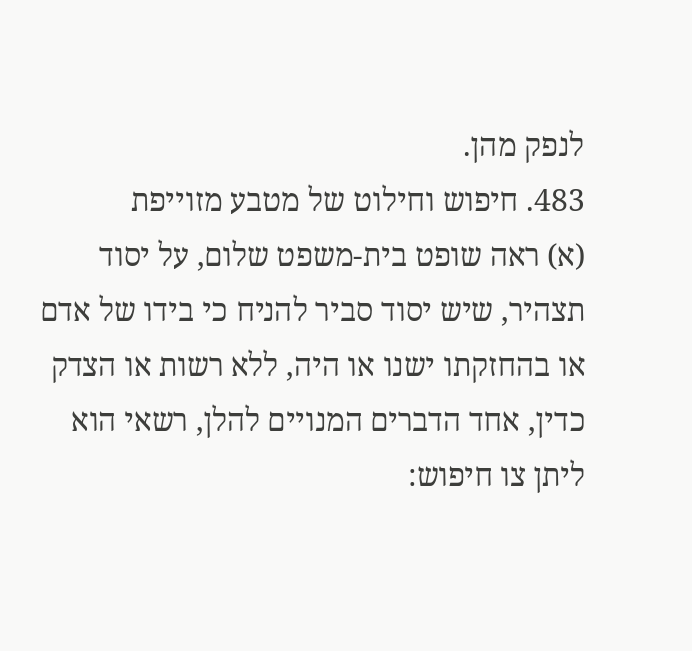לנפק מהן.
483. חיפוש וחילוט של מטבע מזוייפת
(א) ראה שופט בית-משפט שלום, על יסוד תצהיר, שיש יסוד סביר להניח כי בידו של אדם או בהחזקתו ישנו או היה, ללא רשות או הצדק כדין, אחד הדברים המנויים להלן, רשאי הוא ליתן צו חיפוש: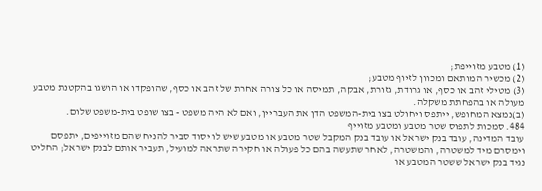(1) מטבע מזוייפת;
(2) מכשיר המותאם ומכוון לזיוף מטבע;
(3) מטילי זהב או כסף, או גרודת, גזורת, אבקה, תמיסה או כל צורה אחרת של זהב או כסף, שהופקדו או הושגו בהקטנת מטבע מעולה או בהפחתת משקלה.
(ב)נמצא המחופש, ייתפס ויחולט בצו בית-המשפט הדן את העבריין, ואם לא היה משפט - בצו שופט בית-משפט שלום.
484. סמכות לתפוס שטר מטבע ומטבע מזוייף
עובד המדינה, עובד בנק ישראל או עובד בנק המקבל שטר מטבע או מטבע שיש לו יסוד סביר להניח שהם מזוייפים, יתפסם וימסרם מיד למשטרה, והמשטרה, לאחר שתעשה בהם כל פעולה או חקירה שתראה למועיל, תעביר אותם לבנק ישראל; החליט נגיד בנק ישראל ששטר המטבע או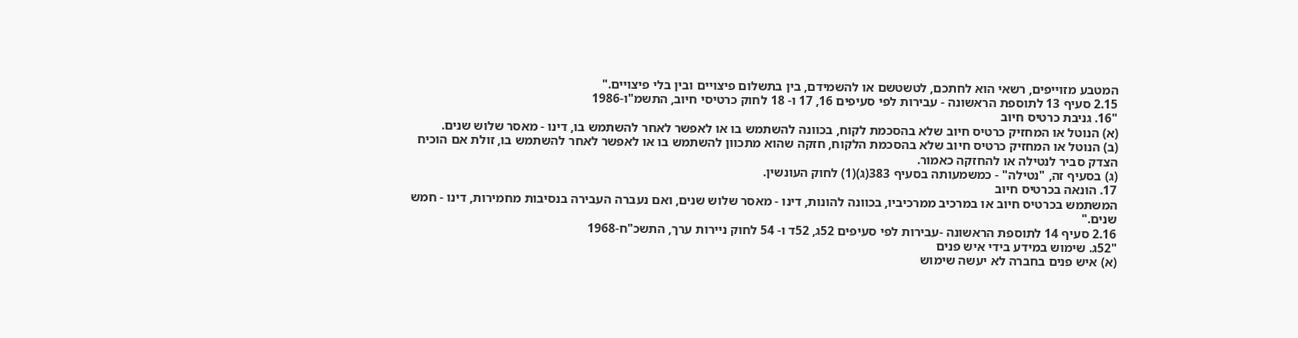המטבע מזוייפים, רשאי הוא לחתכם, לטשטשם או להשמידם, בין בתשלום פיצויים ובין בלי פיצויים."
2.15 סעיף 13 לתוספת הראשונה - עבירות לפי סעיפים 16, 17 ו- 18 לחוק כרטיסי חיוב, התשמ"ו-1986
"16. גניבת כרטיס חיוב
(א) הנוטל או המחזיק כרטיס חיוב שלא בהסכמת לקוח, בכוונה להשתמש בו או לאפשר לאחר להשתמש בו, דינו - מאסר שלוש שנים.
(ב) הנוטל או המחזיק כרטיס חיוב שלא בהסכמת הלקוח, חזקה שהוא מתכוון להשתמש בו או לאפשר לאחר להשתמש בו, זולת אם הוכיח הצדק סביר לנטילה או להחזקה כאמור.
(ג) בסעיף זה, "נטילה" - כמשמעותה בסעיף 383(ג)(1) לחוק העונשין.
17. הונאה בכרטיס חיוב
המשתמש בכרטיס חיוב או במרכיב ממרכיביו, בכוונה להונות, דינו - מאסר שלוש שנים, ואם נעברה העבירה בנסיבות מחמירות, דינו - חמש שנים."
2.16 סעיף 14 לתוספת הראשונה -עבירות לפי סעיפים 52ג, 52ד ו- 54 לחוק ניירות ערך, התשכ"ח-1968
"52ג. שימוש במידע בידי איש פנים
(א) איש פנים בחברה לא יעשה שימוש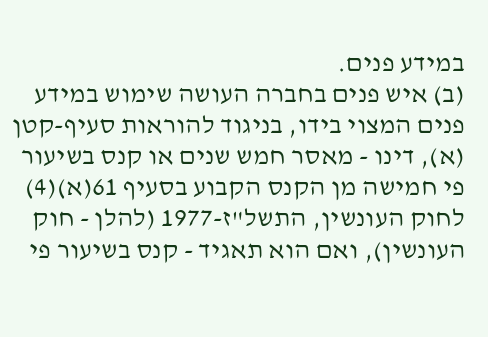במידע פנים.
(ב) איש פנים בחברה העושה שימוש במידע פנים המצוי בידו, בניגוד להוראות סעיף-קטן (א), דינו - מאסר חמש שנים או קנס בשיעור פי חמישה מן הקנס הקבוע בסעיף 61(א)(4) לחוק העונשין, התשל"ז-1977 (להלן - חוק העונשין), ואם הוא תאגיד - קנס בשיעור פי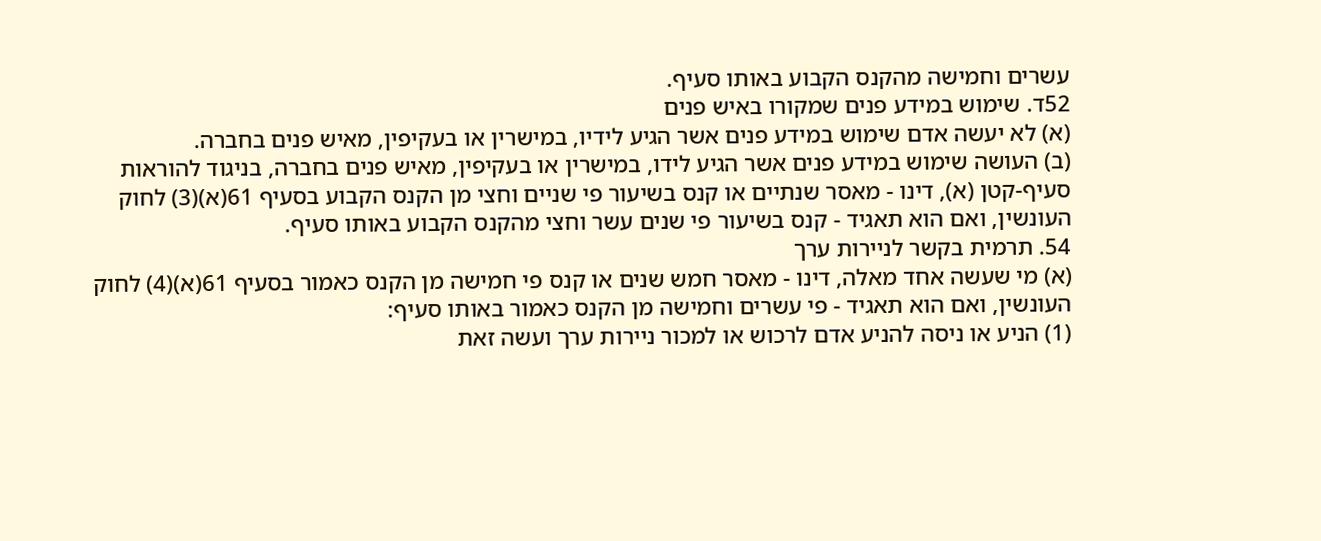עשרים וחמישה מהקנס הקבוע באותו סעיף.
52ד. שימוש במידע פנים שמקורו באיש פנים
(א) לא יעשה אדם שימוש במידע פנים אשר הגיע לידיו, במישרין או בעקיפין, מאיש פנים בחברה.
(ב) העושה שימוש במידע פנים אשר הגיע לידו, במישרין או בעקיפין, מאיש פנים בחברה, בניגוד להוראות סעיף-קטן (א), דינו - מאסר שנתיים או קנס בשיעור פי שניים וחצי מן הקנס הקבוע בסעיף 61(א)(3) לחוק העונשין, ואם הוא תאגיד - קנס בשיעור פי שנים עשר וחצי מהקנס הקבוע באותו סעיף.
54. תרמית בקשר לניירות ערך
(א) מי שעשה אחד מאלה, דינו - מאסר חמש שנים או קנס פי חמישה מן הקנס כאמור בסעיף 61(א)(4) לחוק העונשין, ואם הוא תאגיד - פי עשרים וחמישה מן הקנס כאמור באותו סעיף:
(1) הניע או ניסה להניע אדם לרכוש או למכור ניירות ערך ועשה זאת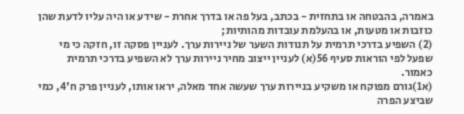באמרה, בהבטחה או בתחזית - בכתב, בעל פה או בדרך אחרת - שידע או היה עליו לדעת שהן כוזבות או מטעות, או בהעלמת עובדות מהותיות;
(2) השפיע בדרכי תרמית על תנודות השער של ניירות ערך. לעניין פסקה זו, חזקה כי מי שפעל לפי הוראות סעיף 56(א) לעניין ייצוב מחיר ניירות ערך לא השפיע בדרכי תרמית כאמור.
(א1)גורם מפוקח או משקיע בניירות ערך שעשה אחד מאלה, יראו אותו, לעניין פרק ח'4, כמי שביצע הפרה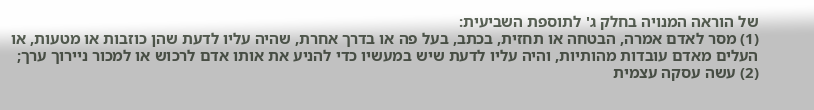של הוראה המנויה בחלק ג' לתוספת השביעית:
(1) מסר לאדם אמרה, הבטחה או תחזית, בכתב, בעל פה או בדרך אחרת, שהיה עליו לדעת שהן כוזבות או מטעות, או העלים מאדם עובדות מהותיות, והיה עליו לדעת שיש במעשיו כדי להניע את אותו אדם לרכוש או למכור ניירוך ערך;
(2) עשה עסקה עצמית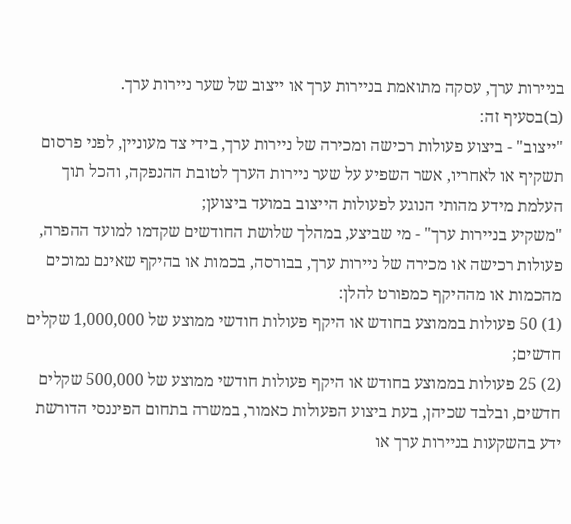בניירות ערך, עסקה מתואמת בניירות ערך או ייצוב של שער ניירות ערך.
(ב)בסעיף זה:
"ייצוב" - ביצוע פעולות רכישה ומכירה של ניירות ערך, בידי צד מעוניין, לפני פרסום תשקיף או לאחריו, אשר השפיע על שער ניירות הערך לטובת ההנפקה, והכל תוך העלמת מידע מהותי הנוגע לפעולות הייצוב במועד ביצוען;
"משקיע בניירות ערך" - מי שביצע, במהלך שלושת החודשים שקדמו למועד ההפרה, פעולות רכישה או מכירה של ניירות ערך, בבורסה, בכמות או בהיקף שאינם נמוכים מהכמות או מההיקף כמפורט להלן:
(1) 50 פעולות בממוצע בחודש או היקף פעולות חודשי ממוצע של 1,000,000 שקלים חדשים;
(2) 25 פעולות בממוצע בחודש או היקף פעולות חודשי ממוצע של 500,000 שקלים חדשים, ובלבד שכיהן, בעת ביצוע הפעולות כאמור, במשרה בתחום הפיננסי הדורשת ידע בהשקעות בניירות ערך או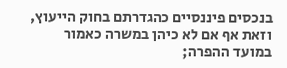בנכסים פיננסיים כהגדרתם בחוק הייעוץ, וזאת אף אם לא כיהן במשרה כאמור במועד ההפרה;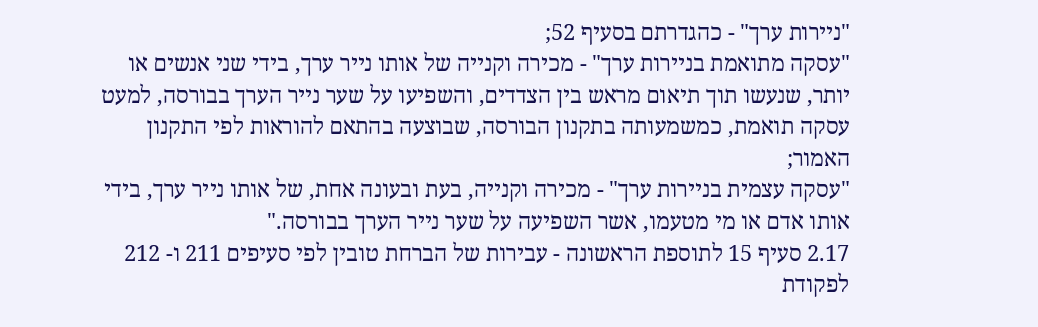"ניירות ערך" - כהגדרתם בסעיף 52;
"עסקה מתואמת בניירות ערך" - מכירה וקנייה של אותו נייר ערך, בידי שני אנשים או יותר, שנעשו תוך תיאום מראש בין הצדדים, והשפיעו על שער נייר הערך בבורסה, למעט עסקה תואמת, כמשמעותה בתקנון הבורסה, שבוצעה בהתאם להוראות לפי התקנון האמור;
"עסקה עצמית בניירות ערך" - מכירה וקנייה, בעת ובעונה אחת, של אותו נייר ערך, בידי אותו אדם או מי מטעמו, אשר השפיעה על שער נייר הערך בבורסה."
2.17 סעיף 15 לתוספת הראשונה - עבירות של הברחת טובין לפי סעיפים 211 ו- 212 לפקודת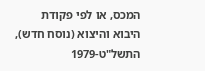המכס, או לפי פקודת היבוא והיצוא (נוסח חדש), התשל"ט-1979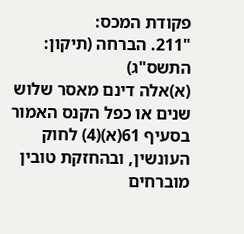פקודת המכס:
"211. הברחה (תיקון: התשס"ג)
(א)אלה דינם מאסר שלוש שנים או כפל הקנס האמור בסעיף 61(א)(4) לחוק העונשין, ובהחזקת טובין מוברחים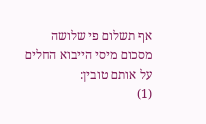אף תשלום פי שלושה מסכום מיסי הייבוא החלים על אותם טובין:
(1)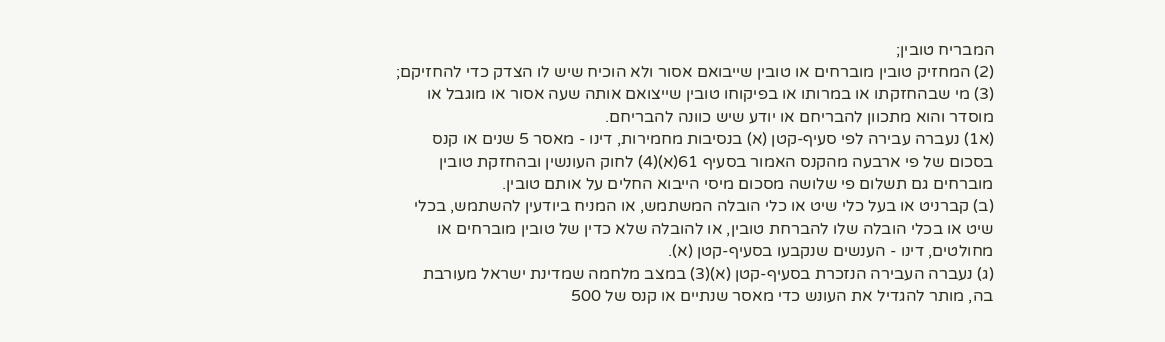המבריח טובין;
(2) המחזיק טובין מוברחים או טובין שייבואם אסור ולא הוכיח שיש לו הצדק כדי להחזיקם;
(3) מי שבהחזקתו או במרותו או בפיקוחו טובין שייצואם אותה שעה אסור או מוגבל או מוסדר והוא מתכוון להבריחם או יודע שיש כוונה להבריחם.
(א1) נעברה עבירה לפי סעיף-קטן (א) בנסיבות מחמירות, דינו - מאסר 5 שנים או קנס בסכום של פי ארבעה מהקנס האמור בסעיף 61(א)(4) לחוק העונשין ובהחזקת טובין מוברחים גם תשלום פי שלושה מסכום מיסי הייבוא החלים על אותם טובין.
(ב) קברניט או בעל כלי שיט או כלי הובלה המשתמש, או המניח ביודעין להשתמש, בכלי שיט או בכלי הובלה שלו להברחת טובין, או להובלה שלא כדין של טובין מוברחים או מחולטים, דינו - הענשים שנקבעו בסעיף-קטן (א).
(ג) נעברה העבירה הנזכרת בסעיף-קטן (א)(3) במצב מלחמה שמדינת ישראל מעורבת בה, מותר להגדיל את העונש כדי מאסר שנתיים או קנס של 500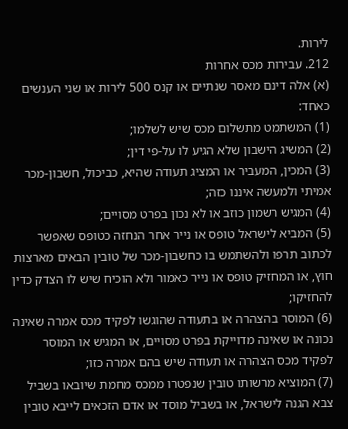לירות.
212. עבירות מכס אחרות
(א) אלה דינם מאסר שנתיים או קנס 500 לירות או שני הענשים כאחד:
(1) המשתמט מתשלום מכס שיש לשלמו;
(2) המשיג הישבון שלא הגיע לו על-פי דין;
(3) המכין, המעביר או המציג תעודה שהיא, כביכול, חשבון-מכר אמיתי ולמעשה איננו כזה;
(4) המגיש רשמון כוזב או לא נכון בפרט מסויים;
(5) המביא לישראל טופס או נייר אחר הנחזה כטופס שאפשר לכתוב תרפו ולהשתמש בו כחשבון-מכר של טובין הבאים מארצות חוץ, או המחזיק טופס או נייר כאמור ולא הוכיח שיש לו הצדק כדין להחזיקו;
(6) המוסר בהצהרה או בתעודה שהוגשו לפקיד מכס אמרה שאינה נכונה או שאינה מדוייקת בפרט מסויים, או המגיש או המוסר לפקיד מכס הצהרה או תעודה שיש בהם אמרה כזו;
(7) המוציא מרשותו טובין שנפטרו ממכס מחמת שיובאו בשביל צבא הגנה לישראל, או בשביל מוסד או אדם הזכאים לייבא טובין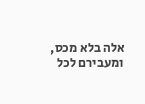אלה בלא מכס, ומעבירם לכל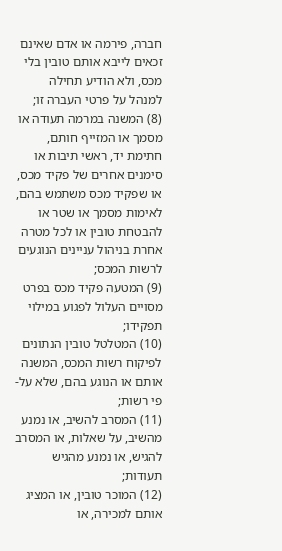חברה, פירמה או אדם שאינם זכאים לייבא אותם טובין בלי מכס, ולא הודיע תחילה למנהל על פרטי העברה זו;
(8) המשנה במרמה תעודה או מסמך או המזייף חותם, חתימת יד, ראשי תיבות או סימנים אחרים של פקיד מכס, או שפקיד מכס משתמש בהם, לאימות מסמך או שטר או להבטחת טובין או לכל מטרה אחרת בניהול עניינים הנוגעים לרשות המכס;
(9) המטעה פקיד מכס בפרט מסויים העלול לפגוע במילוי תפקידו;
(10) המטלטל טובין הנתונים לפיקוח רשות המכס, המשנה אותם או הנוגע בהם, שלא על-פי רשות;
(11) המסרב להשיב, או נמנע מהשיב, על שאלות, או המסרב להגיש, או נמנע מהגיש תעודות;
(12) המוכר טובין, או המציג אותם למכירה, או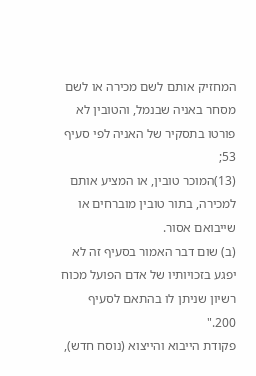המחזיק אותם לשם מכירה או לשם מסחר באניה שבנמל, והטובין לא פורטו בתסקיר של האניה לפי סעיף 53;
(13)המוכר טובין, או המציע אותם למכירה, בתור טובין מוברחים או שייבואם אסור.
(ב) שום דבר האמור בסעיף זה לא יפגע בזכויותיו של אדם הפועל מכוח רשיון שניתן לו בהתאם לסעיף 200."
פקודת הייבוא והייצוא (נוסח חדש),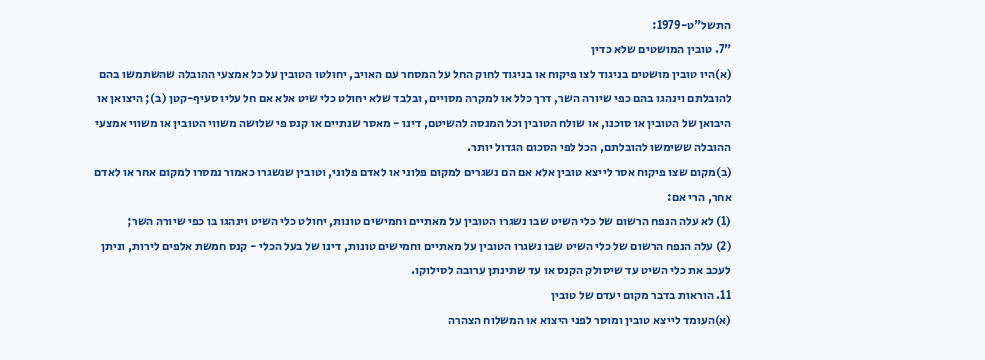התשל"ט-1979:
"7. טובין המושטים שלא כדין
(א)היו טובין מושטים בניגוד לצו פיקוח או בניגוד לחוק החל על המסחר עם האויב, יחולטו הטובין על כל אמצעי ההובלה שהשתמשו בהם להובלתם וינהגו בהם כפי שיורה השר, דרך כלל או למקרה מסויים, ובלבד שלא יחולט כלי שיט אלא אם חל עליו סעיף-קטן (ב); היצואן או היבואן של הטובין או סוכנו, או שולח הטובין וכל המנסה להשיטם, דינו - מאסר שנתיים או קנס פי שלושה משווי הטובין או משווי אמצעי ההובלה ששימשו להובלתם, הכל לפי הסכום הגדול יותר.
(ב)מקום שצו פיקוח אסר לייצא טובין אלא אם הם נשגרים למקום פלוני או לאדם פלוני, וטובין שנשגרו כאמור נמסרו למקום אחר או לאדם אחר, הרי אם:
(1) לא עלה הנפח הרשום של כלי השיט שבו נשגרו הטובין על מאתיים וחמישים טונות, יחולט כלי השיט וינהגו בו כפי שיורה השר;
(2) עלה הנפח הרשום של כלי השיט שבו נשגרו הטובין על מאתיים וחמישים טונות, דינו של בעל הכלי - קנס חמשת אלפים לירות, וניתן לעכב את כלי השיט עד שיסולק הקנס או עד שתינתן ערובה לסילוקו.
11. הוראות בדבר מקום יעדם של טובין
(א)העומד לייצא טובין ומוסר לפני היצוא או המשלוח הצהרה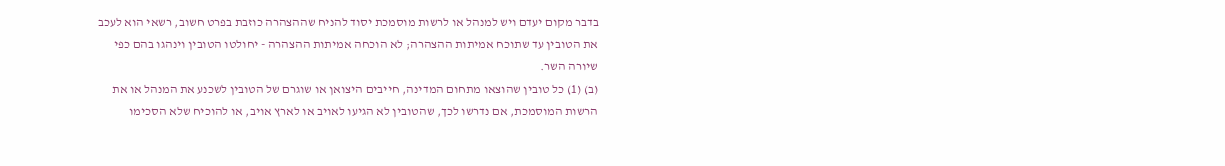בדבר מקום יעדם ויש למנהל או לרשות מוסמכת יסוד להניח שההצהרה כוזבת בפרט חשוב, רשאי הוא לעכב את הטובין עד שתוכח אמיתות ההצהרה; לא הוכחה אמיתות ההצהרה - יחולטו הטובין וינהגו בהם כפי שיורה השר.
(ב) (1) כל טובין שהוצאו מתחום המדינה, חייבים היצואן או שוגרם של הטובין לשכנע את המנהל או את הרשות המוסמכת, אם נדרשו לכך, שהטובין לא הגיעו לאויב או לארץ אויב, או להוכיח שלא הסכימו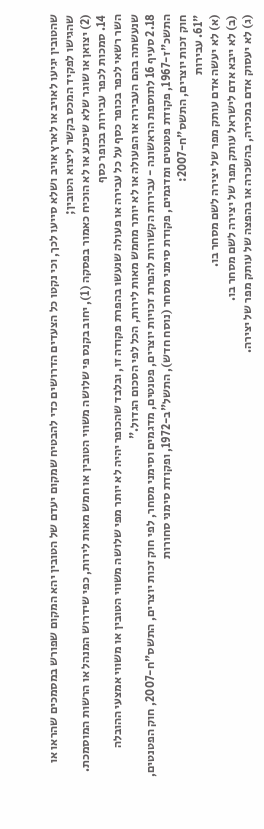שהטובין יגיעו לאויב או לארץ אויב ושלא סייעו לכך, וכי נקטו כל הצעדים הדרושים כדי להבטיח שמקום יעדם של הטובין יהא המקום שפורש במסמכים שהראו או שהגישו לפקיד המכס בקשר ליצוא הטובין;
(2) יצואן או שוגר שלא שיכנע או לא הוכיח כאמור בפסקה (1), יחוב בקנס פי שלושה משווי הטובין או חמש מאות לירות, כפי שידרוש המנהל או הרשות המוסמכת.
14. סמכות לכפר עבירות בכופר כסף
השר רשאי לכפר בכופר כסף על כל עבירה או פעולה שנעשו בהפרת פקודה זו, ובלבד שהכופר יהיה לא יותר מפי שלושה משווי הטובין או משווי אמצעי ההובלה שנעשתה בהם העבירה או הפעולה או לא יותר מחמש מאות לירות, הכל לפי הסכום הגדול."
2.18 סעיף 16 לתוספת הראשונה - עבירות הקשורות להפרת זכויות יוצרים, פטנטים, מדגמים וסימני מסחר, לפי חוק זכות יוצרים, התשס"ח-2007, חוק הפטנטים, התשכ"ז-1967, פקודת פטנטים ומדגמים, פקודת סימני מסחר (נוסח חדש), התשל"ב-1972, ופקודת סימני סחורות
חוק זכות יוצרים, התשס"ח-2007:
"61. עבירות
(א) לא יעשה אדם עותק מפר של יצירה לשם מסחר בו.
(ב) לא ייבא אדם לישראל עותק מפר של יצירה לשם מסחר בו.
(ג) לא יעסוק אדם במכירה, בהשכרה או בהפצה של עותק מפר של יצירה.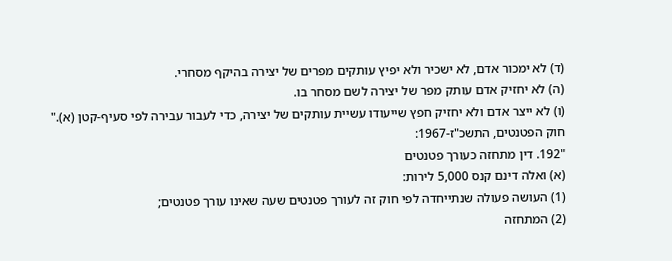(ד) לא ימכור אדם, לא ישכיר ולא יפיץ עותקים מפרים של יצירה בהיקף מסחרי.
(ה) לא יחזיק אדם עותק מפר של יצירה לשם מסחר בו.
(ו) לא ייצר אדם ולא יחזיק חפץ שייעודו עשיית עותקים של יצירה, כדי לעבור עבירה לפי סעיף-קטן (א)."
חוק הפטנטים, התשכ"ז-1967:
"192. דין מתחזה כעורך פטנטים
(א) ואלה דינם קנס 5,000 לירות:
(1) העושה פעולה שנתייחדה לפי חוק זה לעורך פטנטים שעה שאינו עורך פטנטים;
(2) המתחזה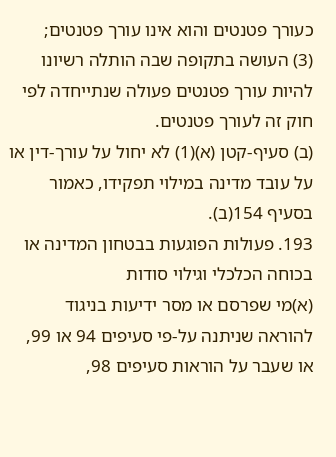כעורך פטנטים והוא אינו עורך פטנטים;
(3) העושה בתקופה שבה הותלה רשיונו להיות עורך פטנטים פעולה שנתייחדה לפי חוק זה לעורך פטנטים.
(ב) סעיף-קטן (א)(1) לא יחול על עורך-דין או על עובד מדינה במילוי תפקידו, כאמור בסעיף 154(ב).
193. פעולות הפוגעות בבטחון המדינה או בכוחה הכלכלי וגילוי סודות
(א)מי שפרסם או מסר ידיעות בניגוד להוראה שניתנה על-פי סעיפים 94 או 99, או שעבר על הוראות סעיפים 98,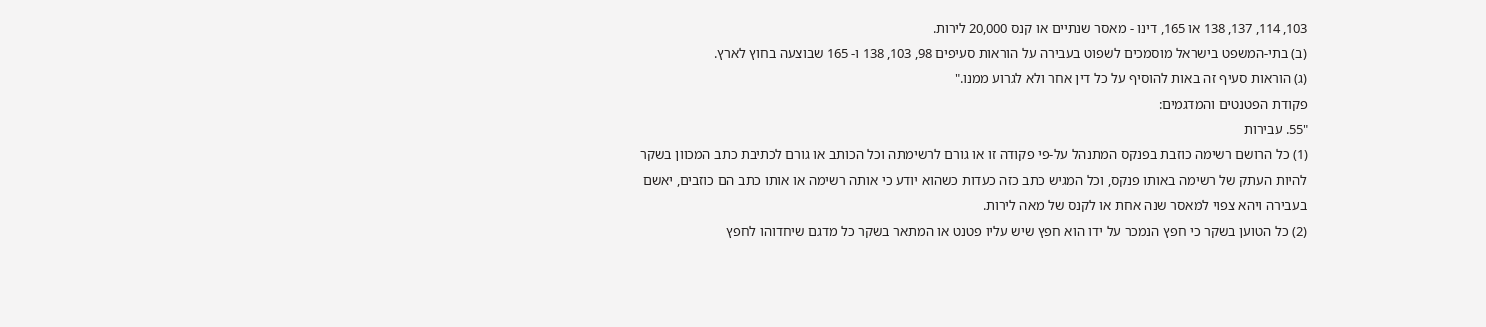103, 114, 137, 138 או 165, דינו - מאסר שנתיים או קנס 20,000 לירות.
(ב) בתי-המשפט בישראל מוסמכים לשפוט בעבירה על הוראות סעיפים 98, 103, 138 ו- 165 שבוצעה בחוץ לארץ.
(ג) הוראות סעיף זה באות להוסיף על כל דין אחר ולא לגרוע ממנו."
פקודת הפטנטים והמדגמים:
"55. עבירות
(1) כל הרושם רשימה כוזבת בפנקס המתנהל על-פי פקודה זו או גורם לרשימתה וכל הכותב או גורם לכתיבת כתב המכוון בשקר להיות העתק של רשימה באותו פנקס, וכל המגיש כתב כזה כעדות כשהוא יודע כי אותה רשימה או אותו כתב הם כוזבים, יאשם בעבירה ויהא צפוי למאסר שנה אחת או לקנס של מאה לירות.
(2) כל הטוען בשקר כי חפץ הנמכר על ידו הוא חפץ שיש עליו פטנט או המתאר בשקר כל מדגם שיחדוהו לחפץ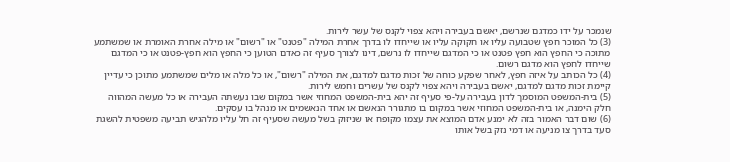שנמכר על ידו כמדגם שנרשם, יאשם בעבירה ויהא צפוי לקנס של עשר לירות.
(3) כל המוכר חפץ שטבועה עליו או חקוקה עליו או שייחדו לו בדרך אחרת המילה "פטנט" או "רשום" או מילה אחרת האומרת או שמשתמע מתוכה כי החפץ הוא חפץ פטנט או כי המדגם שייחדו לו נרשם, דינו לצורך סעיף זה כאדם הטוען כי החפץ הוא חפץ-פטנט או כי המדגם שייחדו לחפץ הוא מדגם רשום.
(4) כל הכותב על איזה חפץ, לאחר שפקע כוחה של זכות מדגם למדגם, את המילה "רשום", או כל מלה או מלים שמשתמע מתוכן כי עדיין קיימת זכות מדגם למדגם, יאשם בעבירה ויהא צפוי לקנס של עשרים וחמש לירות.
(5) בית-המשפט המוסמך לדון בעבירה על-פי סעיף זה יהא בית-המשפט המחוזי אשר במקום שבו נעשתה העבירה או כל מעשה המהווה חלק הימנה, או בית-המשפט המחוזי אשר במקום בו מתגורר הנאשם או אחד הנאשמים או מנהל בו עסקים.
(6) שום דבר האמור בזה לא ימנע אדם המוצא את עצמו מקופח או שניזוק בשל מעשה שסעיף זה חל עליו מלהגיש תביעה משפטית להשגת סעד בדרך צו מניעה או דמי נזק בשל אותו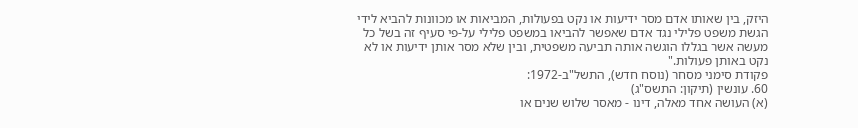היזק, בין שאותו אדם מסר ידיעות או נקט בפעולות, המביאות או מכוונות להביא לידי הגשת משפט פלילי נגד אדם שאפשר להביאו במשפט פלילי על-פי סעיף זה בשל כל מעשה אשר בגללו הוגשה אותה תביעה משפטית, ובין שלא מסר אותן ידיעות או לא נקט באותן פעולות."
פקודת סימני מסחר (נוסח חדש), התשל"ב-1972:
60. עונשין (תיקון: התשס"ג)
(א) העושה אחד מאלה, דינו - מאסר שלוש שנים או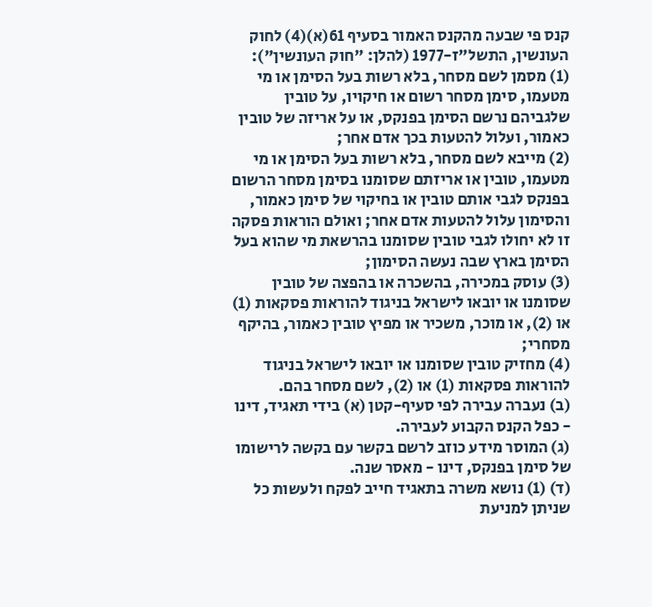קנס פי שבעה מהקנס האמור בסעיף 61(א)(4) לחוק העונשין, התשל"ז-1977 (להלן: "חוק העונשין"):
(1) מסמן לשם מסחר, בלא רשות בעל הסימן או מי מטעמו, סימן מסחר רשום או חיקויו, על טובין שלגביהם נרשם הסימן בפנקס, או על אריזה של טובין כאמור, ועלול להטעות בכך אדם אחר;
(2) מייבא לשם מסחר, בלא רשות בעל הסימן או מי מטעמו, טובין או אריזתם שסומנו בסימן מסחר הרשום בפנקס לגבי אותם טובין או בחיקוי של סימן כאמור, והסימון עלול להטעות אדם אחר; ואולם הוראות פסקה זו לא יחולו לגבי טובין שסומנו בהרשאת מי שהוא בעל הסימן בארץ שבה נעשה הסימון;
(3) עוסק במכירה, בהשכרה או בהפצה של טובין שסומנו או יובאו לישראל בניגוד להוראות פסקאות (1) או (2), או מוכר, משכיר או מפיץ טובין כאמור, בהיקף מסחרי;
(4) מחזיק טובין שסומנו או יובאו לישראל בניגוד להוראות פסקאות (1) או (2), לשם מסחר בהם.
(ב) נעברה עבירה לפי סעיף-קטן (א) בידי תאגיד, דינו - כפל הקנס הקבוע לעבירה.
(ג) המוסר מידע כוזב לרשם בקשר עם בקשה לרישומו של סימן בפנקס, דינו - מאסר שנה.
(ד) (1) נושא משרה בתאגיד חייב לפקח ולעשות כל שניתן למניעת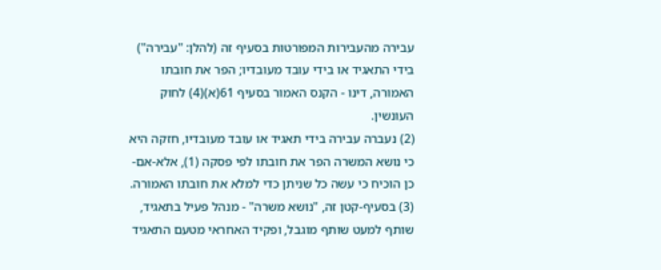עבירה מהעבירות המפורטות בסעיף זה (להלן: "עבירה") בידי התאגיד או בידי עובד מעובדיו; הפר את חובתו האמורה, דינו - הקנס האמור בסעיף 61(א)(4) לחוק העונשין.
(2) נעברה עבירה בידי תאגיד או עובד מעובדיו, חזקה היא כי נושא המשרה הפר את חובתו לפי פסקה (1), אלא-אם-כן הוכיח כי עשה כל שניתן כדי למלא את חובתו האמורה.
(3) בסעיף-קטן זה, "נושא משרה" - מנהל פעיל בתאגיד, שותף למעט שותף מוגבל, ופקיד האחראי מטעם התאגיד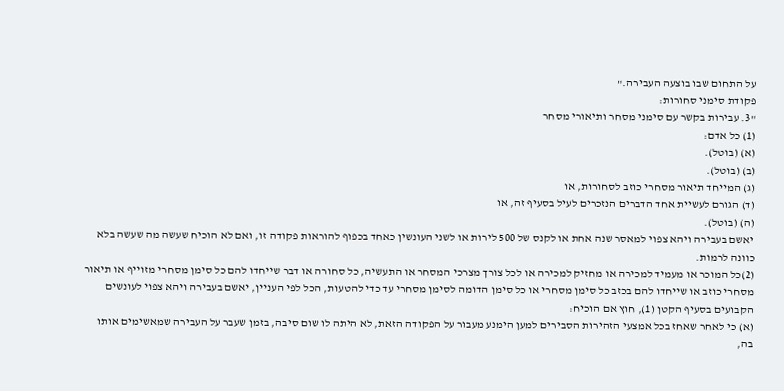על התחום שבו בוצעה העבירה."
פקודת סימני סחורות:
"3. עבירות בקשר עם סימני מסחר ותיאורי מסחר
(1) כל אדם:
(א) (בוטל).
(ב) (בוטל).
(ג) המייחד תיאור מסחרי כוזב לסחורות, או
(ד) הגורם לעשיית אחד הדברים הנזכרים לעיל בסעיף זה, או
(ה) (בוטל).
יאשם בעבירה ויהא צפוי למאסר שנה אחת או לקנס של 500 לירות או לשני העונשין כאחד בכפוף להוראות פקודה זו, ואם לא הוכיח שעשה מה שעשה בלא כוונה לרמות.
(2)כל המוכר או מעמיד למכירה או מחזיק למכירה או לכל צורך מצרכי המסחר או התעשיה, כל סחורה או דבר שייחדו להם כל סימן מסחרי מזוייף או תיאור מסחרי כוזב או שייחדו להם בכזב כל סימן מסחרי או כל סימן הדומה לסימן מסחרי עד כדי להטעות, הכל לפי העניין, יאשם בעבירה ויהא צפוי לעונשים הקבועים בסעיף הקטן (1), חוץ אם הוכיח:
(א) כי לאחר שאחז בכל אמצעי הזהירות הסבירים למען הימנע מעבור על הפקודה הזאת, לא היתה לו שום סיבה, בזמן שעבר על העבירה שמאשימים אותו בה,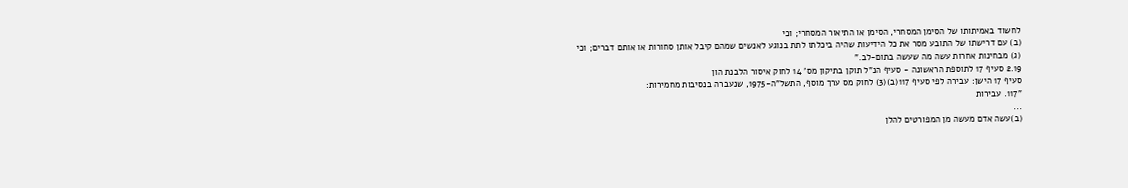לחשוד באמיתותו של הסימן המסחרי, הסימן או התיאור המסחרי; וכי
(ב) עם דרישתו של התובע מסר את כל הידיעות שהיה ביכלתו לתת בנוגע לאנשים שמהם קיבל אותן סחורות או אותם דברים; וכי
(ג) מבחינות אחרות עשה מה שעשה בתום-לב."
2.19 סעיף 17 לתוספת הראשונה - סעיף הנ"ל תוקן בתיקון מס' 14 לחוק איסור הלבנת הון
סעיף 17 הישן: עבירה לפי סעיף 117(ב)(3) לחוק מס ערך מוסף, התשל"ה-1975, שנעברה בנסיבות מחמירות:
"117. עבירות
...
(ב)עשה אדם מעשה מן המפורטים להלן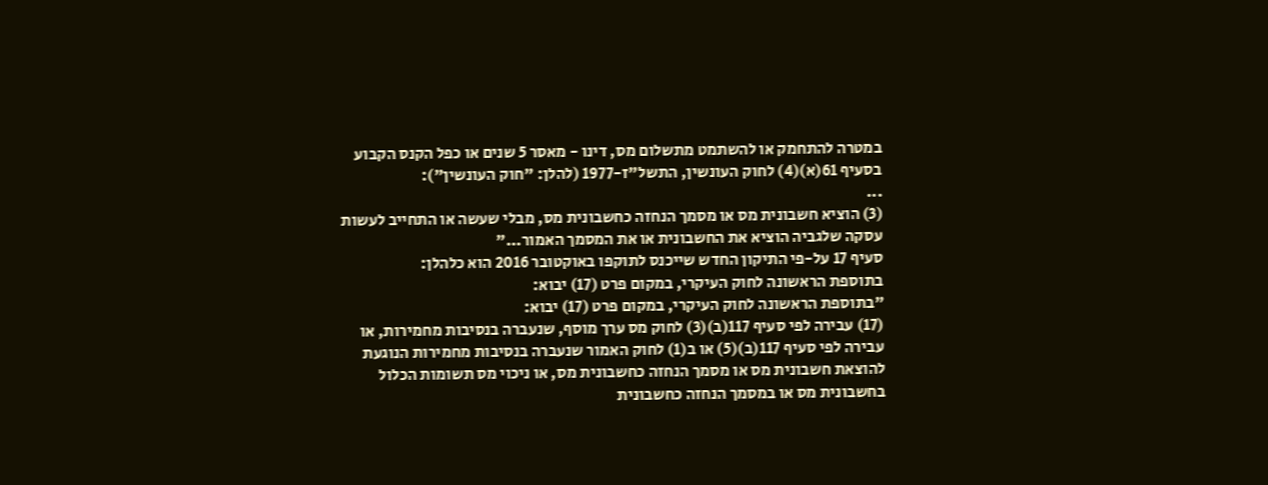במטרה להתחמק או להשתמט מתשלום מס, דינו - מאסר 5 שנים או כפל הקנס הקבוע בסעיף 61(א)(4) לחוק העונשין, התשל"ז-1977 (להלן: "חוק העונשין"):
...
(3) הוציא חשבונית מס או מסמך הנחזה כחשבונית מס, מבלי שעשה או התחייב לעשות עסקה שלגביה הוציא את החשבונית או את המסמך האמור..."
סעיף 17 על-פי התיקון החדש שייכנס לתוקפו באוקטובר 2016 הוא כלהלן:
בתוספת הראשונה לחוק העיקרי, במקום פרט (17) יבוא:
"בתוספת הראשונה לחוק העיקרי, במקום פרט (17) יבוא:
(17) עבירה לפי סעיף 117(ב)(3) לחוק מס ערך מוסף, שנעברה בנסיבות מחמירות, או עבירה לפי סעיף 117(ב)(5) או ב(1) לחוק האמור שנעברה בנסיבות מחמירות הנוגעת להוצאת חשבונית מס או מסמך הנחזה כחשבונית מס, או ניכוי מס תשומות הכלול בחשבונית מס או במסמך הנחזה כחשבונית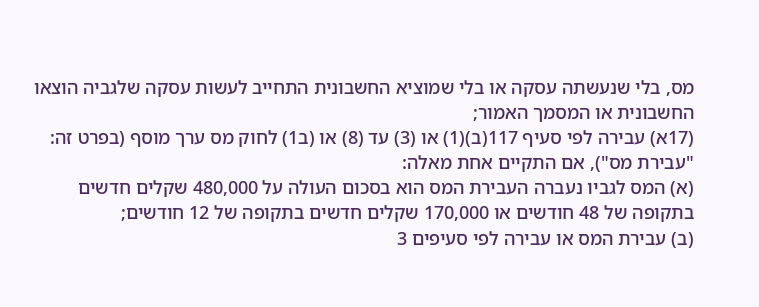מס, בלי שנעשתה עסקה או בלי שמוציא החשבונית התחייב לעשות עסקה שלגביה הוצאו החשבונית או המסמך האמור;
(17א) עבירה לפי סעיף 117(ב)(1) או (3) עד (8) או (ב1) לחוק מס ערך מוסף (בפרט זה: "עבירת מס"), אם התקיים אחת מאלה:
(א) המס לגביו נעברה העבירת המס הוא בסכום העולה על 480,000 שקלים חדשים בתקופה של 48 חודשים או 170,000 שקלים חדשים בתקופה של 12 חודשים;
(ב) עבירת המס או עבירה לפי סעיפים 3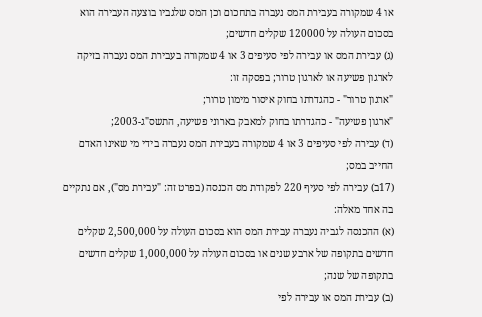או 4 שמקורה בעבירת המס נעברה בתחכום וכן המס שלגביו בוצעה העבירה הוא בסכום העולה על 120000 שקלים חדשים;
(ג) עבירת המס או עבירה לפי סעיפים 3 או 4 שמקורה בעבירת המס נעברה בזיקה לארגון פשיעה או לארגון טרור; בפסקה זו:
"ארגון טרור" - כהגדרתו בחוק איסור מימון טרור;
"ארגון פשיעה" - כהגדרתו בחוק למאבק בארוני פשיעה, התשס"ג-2003;
(ד) עבירה לפי סעיפים 3 או 4 שמקורה בעבירת המס נעברה בידי מי שאינו האדם החייב במס;
(17ב) עבירה לפי סעיף 220 לפקודת מס הכנסה (בפרט זה: "עבירת מס"), אם נתקיים בה אחד מאלה:
(א) ההכנסה לגביה נעברה עבירת המס הוא בסכום העולה על 2,500,000 שקלים חדשים בתקופה של ארבע שנים או בסכום העולה על 1,000,000 שקלים חדשים בתקופה של שנה;
(ב) עבירת המס או עבירה לפי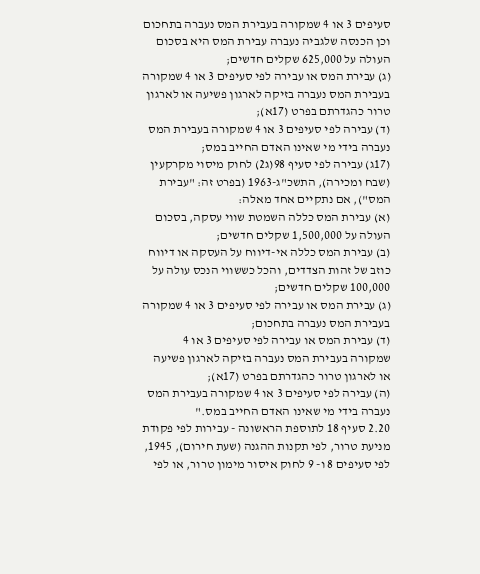סעיפים 3 או 4 שמקורה בעבירת המס נעברה בתחכום וכן הכנסה שלגביה נעברה עבירת המס היא בסכום העולה על 625,000 שקלים חדשים;
(ג) עבירת המס או עבירה לפי סעיפים 3 או 4 שמקורה בעבירת המס נעברה בזיקה לארגון פשיעה או לארגון טרור כהגדרתם בפרט (17א);
(ד) עבירה לפי סעיפים 3 או 4 שמקורה בעבירת המס נעברה בידי מי שאינו האדם החייב במס;
(17ג) עבירה לפי סעיף 98(ג2) לחוק מיסוי מקרקעין (שבח ומכירה), התשכ"ג-1963 (בפרט זה: "עבירת המס"), אם נתקיים אחד מאלה:
(א) עבירת המס כללה השמטת שווי עסקה, בסכום העולה על 1,500,000 שקלים חדשים;
(ב) עבירת המס כללה אי-דיווח על העסקה או דיווח כוזב של זהות הצדדים, והכל כששווי הנכס עולה על 100,000 שקלים חדשים;
(ג) עבירת המס או עבירה לפי סעיפים 3 או 4 שמקורה בעבירת המס נעברה בתחכום;
(ד) עבירת המס או עבירה לפי סעיפים 3 או 4 שמקורה בעבירת המס נעברה בזיקה לארגון פשיעה או לארגון טרור כהגדרתם בפרט (17א);
(ה) עבירה לפי סעיפים 3 או 4 שמקורה בעבירת המס נעברה בידי מי שאינו האדם החייב במס."
2.20 סעיף 18 לתוספת הראשונה - עבירות לפי פקודת מניעת טרור, לפי תקנות ההגנה (שעת חירום), 1945, לפי סעיפים 8 ו- 9 לחוק איסור מימון טרור, או לפי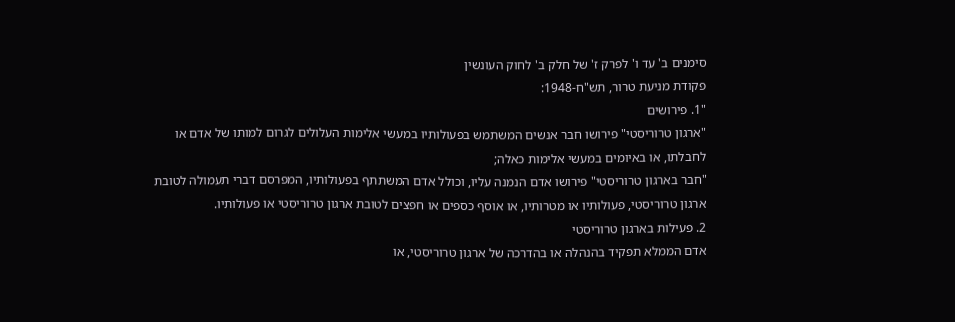סימנים ב' עד ו' לפרק ז' של חלק ב' לחוק העונשין
פקודת מניעת טרור, תש"ח-1948:
"1. פירושים
"ארגון טרוריסטי" פירושו חבר אנשים המשתמש בפעולותיו במעשי אלימות העלולים לגרום למותו של אדם או לחבלתו, או באיומים במעשי אלימות כאלה;
"חבר בארגון טרוריסטי" פירושו אדם הנמנה עליו, וכולל אדם המשתתף בפעולותיו, המפרסם דברי תעמולה לטובת ארגון טרוריסטי, פעולותיו או מטרותיו, או אוסף כספים או חפצים לטובת ארגון טרוריסטי או פעולותיו.
2. פעילות בארגון טרוריסטי
אדם הממלא תפקיד בהנהלה או בהדרכה של ארגון טרוריסטי, או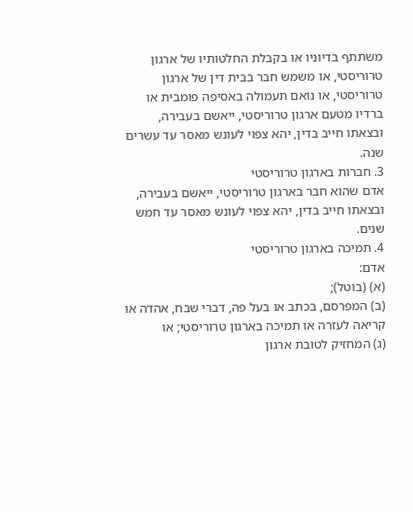משתתף בדיוניו או בקבלת החלטותיו של ארגון טרוריסטי, או משמש חבר בבית דין של ארגון טרוריסטי, או נואם תעמולה באסיפה פומבית או ברדיו מטעם ארגון טרוריסטי, ייאשם בעבירה, ובצאתו חייב בדין, יהא צפוי לעונש מאסר עד עשרים שנה.
3. חברות בארגון טרוריסטי
אדם שהוא חבר בארגון טרוריסטי, ייאשם בעבירה, ובצאתו חייב בדין, יהא צפוי לעונש מאסר עד חמש שנים.
4. תמיכה בארגון טרוריסטי
אדם:
(א) (בוטל);
(ב) המפרסם, בכתב או בעל פה, דברי שבח, אהדה או קריאה לעזרה או תמיכה בארגון טרוריסטי; או
(ג) המחזיק לטובת ארגון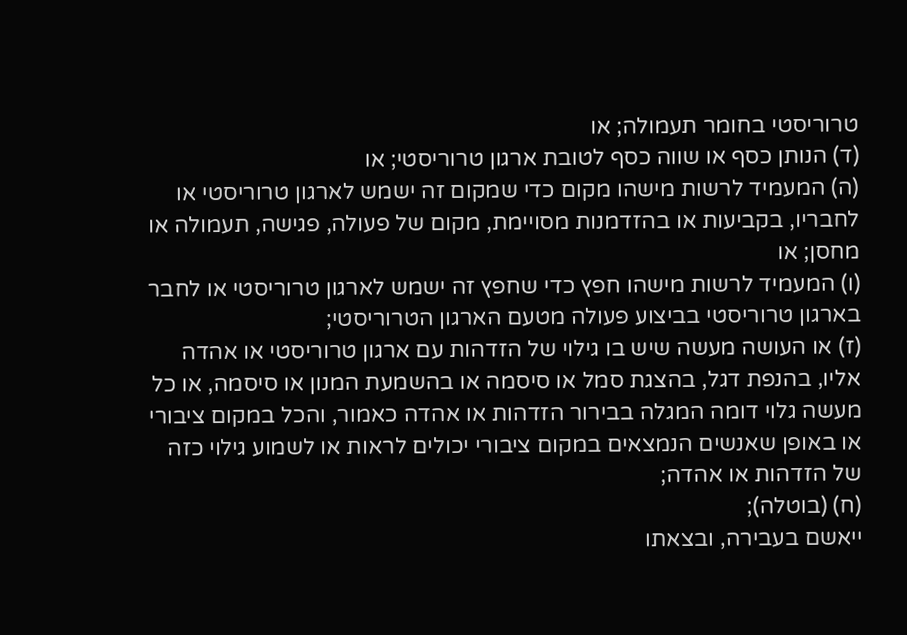טרוריסטי בחומר תעמולה; או
(ד) הנותן כסף או שווה כסף לטובת ארגון טרוריסטי; או
(ה) המעמיד לרשות מישהו מקום כדי שמקום זה ישמש לארגון טרוריסטי או לחבריו, בקביעות או בהזדמנות מסויימת, מקום של פעולה, פגישה, תעמולה או מחסן; או
(ו) המעמיד לרשות מישהו חפץ כדי שחפץ זה ישמש לארגון טרוריסטי או לחבר בארגון טרוריסטי בביצוע פעולה מטעם הארגון הטרוריסטי;
(ז) או העושה מעשה שיש בו גילוי של הזדהות עם ארגון טרוריסטי או אהדה אליו, בהנפת דגל, בהצגת סמל או סיסמה או בהשמעת המנון או סיסמה, או כל מעשה גלוי דומה המגלה בבירור הזדהות או אהדה כאמור, והכל במקום ציבורי או באופן שאנשים הנמצאים במקום ציבורי יכולים לראות או לשמוע גילוי כזה של הזדהות או אהדה;
(ח) (בוטלה);
ייאשם בעבירה, ובצאתו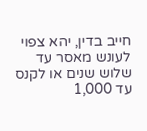חייב בדין, יהא צפוי לעונש מאסר עד שלוש שנים או לקנס עד 1,000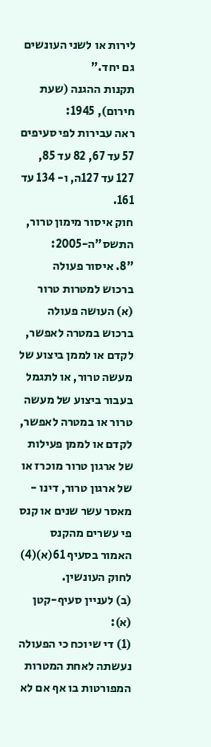לירות או לשני העונשים גם יחד."
תקנות ההגנה (שעת חירום), 1945:
ראה עבירות לפי סעיפים 57 עד 67, 82 עד 85, 127 עד 127ה, ו- 134 עד 161.
חוק איסור מימון טרור, התשס"ה-2005:
"8. איסור פעולה ברכוש למטרות טרור
(א) העושה פעולה ברכוש במטרה לאפשר, לקדם או לממן ביצוע של מעשה טרור, או לתגמל בעבור ביצוע של מעשה טרור או במטרה לאפשר, לקדם או לממן פעילות של ארגון טרור מוכרז או של ארגון טרור, דינו - מאסר עשר שנים או קנס פי עשרים מהקנס האמור בסעיף 61(א)(4) לחוק העונשין.
(ב) לעניין סעיף-קטן (א):
(1) די שיוכח כי הפעולה נעשתה לאחת המטרות המפורטות בו אף אם לא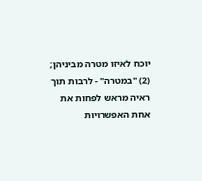יוכח לאיזו מטרה מביניהן;
(2) "במטרה" - לרבות תוך ראיה מראש לפחות את אחת האפשרויות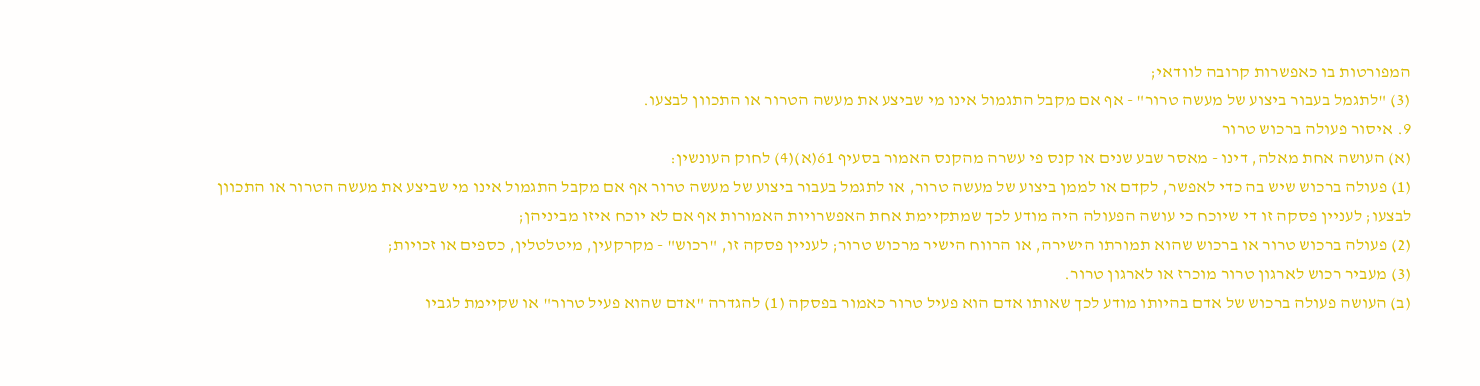המפורטות בו כאפשרות קרובה לוודאי;
(3) "לתגמל בעבור ביצוע של מעשה טרור" - אף אם מקבל התגמול אינו מי שביצע את מעשה הטרור או התכוון לבצעו.
9. איסור פעולה ברכוש טרור
(א) העושה אחת מאלה, דינו - מאסר שבע שנים או קנס פי עשרה מהקנס האמור בסעיף 61(א)(4) לחוק העונשין:
(1) פעולה ברכוש שיש בה כדי לאפשר, לקדם או לממן ביצוע של מעשה טרור, או לתגמל בעבור ביצוע של מעשה טרור אף אם מקבל התגמול אינו מי שביצע את מעשה הטרור או התכוון לבצעו; לעניין פסקה זו די שיוכח כי עושה הפעולה היה מודע לכך שמתקיימת אחת האפשרויות האמורות אף אם לא יוכח איזו מביניהן;
(2) פעולה ברכוש טרור או ברכוש שהוא תמורתו הישירה, או הרווח הישיר מרכוש טרור; לעניין פסקה זו, "רכוש" - מקרקעין, מיטלטלין, כספים או זכויות;
(3) מעביר רכוש לארגון טרור מוכרז או לארגון טרור.
(ב) העושה פעולה ברכוש של אדם בהיותו מודע לכך שאותו אדם הוא פעיל טרור כאמור בפסקה (1) להגדרה "אדם שהוא פעיל טרור" או שקיימת לגביו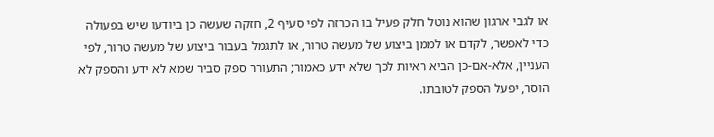או לגבי ארגון שהוא נוטל חלק פעיל בו הכרזה לפי סעיף 2, חזקה שעשה כן ביודעו שיש בפעולה כדי לאפשר, לקדם או לממן ביצוע של מעשה טרור, או לתגמל בעבור ביצוע של מעשה טרור, לפי העניין, אלא-אם-כן הביא ראיות לכך שלא ידע כאמור; התעורר ספק סביר שמא לא ידע והספק לא הוסר, יפעל הספק לטובתו.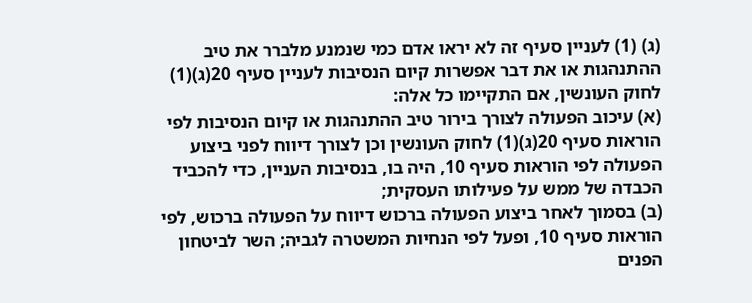(ג) (1) לעניין סעיף זה לא יראו אדם כמי שנמנע מלברר את טיב ההתנהגות או את דבר אפשרות קיום הנסיבות לעניין סעיף 20(ג)(1) לחוק העונשין, אם התקיימו כל אלה:
(א) עיכוב הפעולה לצורך בירור טיב ההתנהגות או קיום הנסיבות לפי הוראות סעיף 20(ג)(1) לחוק העונשין וכן לצורך דיווח לפני ביצוע הפעולה לפי הוראות סעיף 10, היה בו, בנסיבות העניין, כדי להכביד הכבדה של ממש על פעילותו העסקית;
(ב) בסמוך לאחר ביצוע הפעולה ברכוש דיווח על הפעולה ברכוש, לפי הוראות סעיף 10, ופעל לפי הנחיות המשטרה לגביה; השר לביטחון הפנים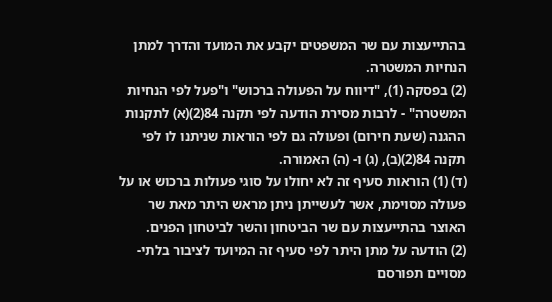בהתייעצות עם שר המשפטים יקבע את המועד והדרך למתן הנחיות המשטרה.
(2) בפסקה (1), "דיווח על הפעולה ברכוש" ו"פעל לפי הנחיות המשטרה" - לרבות מסירת הודעה לפי תקנה 84(2)(א) לתקנות ההגנה (שעת חירום) ופעולה גם לפי הוראות שניתנו לו לפי תקנה 84(2)(ב), (ג) ו- (ה) האמורה.
(ד) (1) הוראות סעיף זה לא יחולו על סוגי פעולות ברכוש או על פעולה מסוימת, אשר לעשייתן ניתן מראש היתר מאת שר האוצר בהתייעצות עם שר הביטחון והשר לביטחון הפנים.
(2) הודעה על מתן היתר לפי סעיף זה המיועד לציבור בלתי-מסויים תפורסם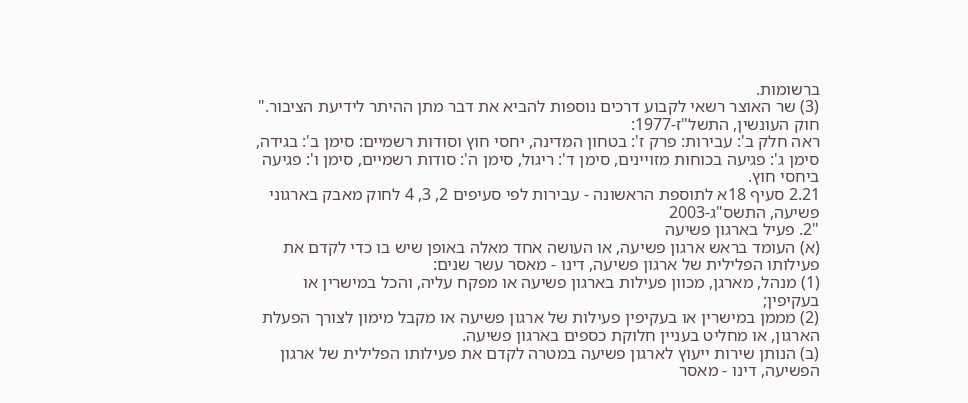ברשומות.
(3) שר האוצר רשאי לקבוע דרכים נוספות להביא את דבר מתן ההיתר לידיעת הציבור."
חוק העונשין, התשל"ז-1977:
ראה חלק ב': עבירות: פרק ז': בטחון המדינה, יחסי חוץ וסודות רשמיים: סימן ב': בגידה, סימן ג': פגיעה בכוחות מזויינים, סימן ד': ריגול, סימן ה': סודות רשמיים, סימן ו': פגיעה ביחסי חוץ.
2.21 סעיף 18א לתוספת הראשונה - עבירות לפי סעיפים 2, 3, 4 לחוק מאבק בארגוני פשיעה, התשס"ג-2003
"2. פעיל בארגון פשיעה
(א) העומד בראש ארגון פשיעה, או העושה אחד מאלה באופן שיש בו כדי לקדם את פעילותו הפלילית של ארגון פשיעה, דינו - מאסר עשר שנים:
(1) מנהל, מארגן, מכוון פעילות בארגון פשיעה או מפקח עליה, והכל במישרין או בעקיפין;
(2) מממן במישרין או בעקיפין פעילות של ארגון פשיעה או מקבל מימון לצורך הפעלת הארגון, או מחליט בעניין חלוקת כספים בארגון פשיעה.
(ב) הנותן שירות ייעוץ לארגון פשיעה במטרה לקדם את פעילותו הפלילית של ארגון הפשיעה, דינו - מאסר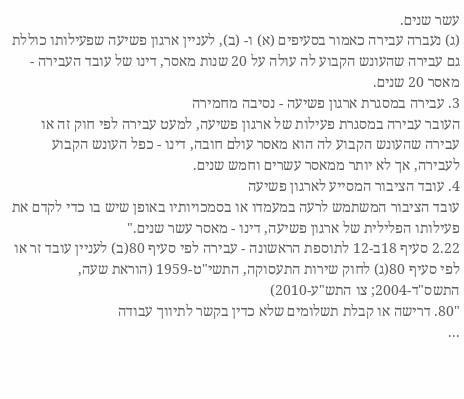עשר שנים.
(ג) נעברה עבירה כאמור בסעיפים (א) ו- (ב), לעניין ארגון פשיעה שפעילותו כוללת גם עבירה שהעונש הקבוע לה עולה על 20 שנות מאסר, דינו של עובד העבירה - מאסר 20 שנים.
3. עבירה במסגרת ארגון פשיעה - נסיבה מחמירה
העובר עבירה במסגרת פעילות של ארגון פשיעה, למעט עבירה לפי חוק זה או עבירה שהעונש הקבוע לה הוא מאסר עולם חובה, דינו - כפל העונש הקבוע לעבירה, אך לא יותר ממאסר עשרים וחמש שנים.
4. עובד הציבור המסייע לארגון פשיעה
עובד הציבור המשתמש לרעה במעמדו או בסמכויותיו באופן שיש בו כדי לקדם את פעילותו הפלילית של ארגון פשיעה, דינו - מאסר עשר שנים."
2.22 סעיף 18ב-12 לתוספת הראשונה - עבירה לפי סעיף 80(ב) לעניין עובד זר או לפי סעיף 80(ג) לחוק שירות התעסוקה, התשי"ט-1959 (הוראת שעה, התשס"ד-2004; צו התש"ע-2010)
"80. דרישה או קבלת תשלומים שלא כדין בקשר לתיווך עבודה
...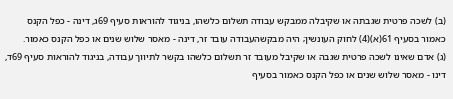(ב) לשכה פרטית שגבתה או שקיבלה ממבקש עבודה תשלום כלשהו, בניגוד להוראות סעיף 69ג, דינה - כפל הקנס כאמור בסעיף 61(א)(4) לחוק העונשין; היה מבקשהעבודה עובד זר, דינה - מאסר שלוש שנים או כפל הקנס כאמור.
(ג) אדם שאינו לשכה פרטית שגבה או שקיבל מעובד זר תשלום כלשהו בקשר לתיווך עבודה, בניגוד להוראות סעיף 69ד, דינו - מאסר שלוש שנים או כפל הקנס כאמור בסעיף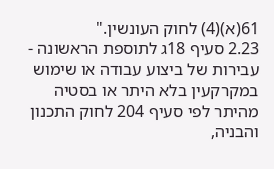61(א)(4) לחוק העונשין."
2.23 סעיף 18ג לתוספת הראשונה - עבירות של ביצוע עבודה או שימוש במקרקעין בלא היתר או בסטיה מהיתר לפי סעיף 204 לחוק התכנון והבניה,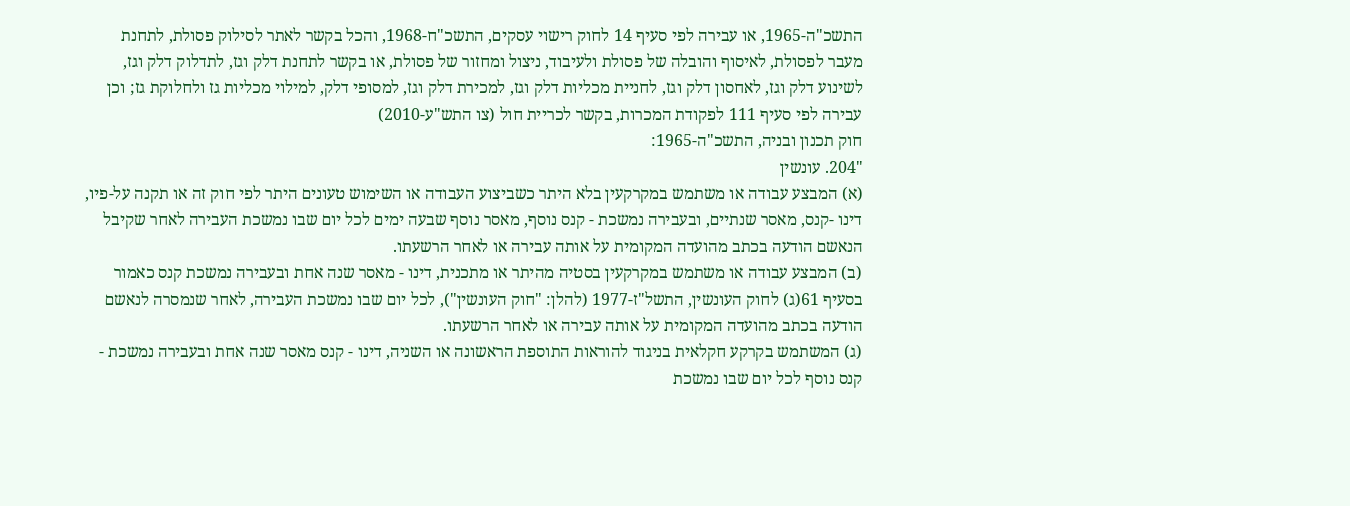התשכ"ה-1965, או עבירה לפי סעיף 14 לחוק רישוי עסקים, התשכ"ח-1968, והכל בקשר לאתר לסילוק פסולת, לתחנת מעבר לפסולת, לאיסוף והובלה של פסולת ולעיבוד, ניצול ומחזור של פסולת, או בקשר לתחנת דלק וגז, לתדלוק דלק וגז, לשינוע דלק וגז, לאחסון דלק וגז, לחניית מכליות דלק וגז, למכירת דלק וגז, למסופי דלק, למילוי מכליות גז ולחלוקת גז; וכן עבירה לפי סעיף 111 לפקודת המכרות, בקשר לכריית חול (צו התש"ע-2010)
חוק תכנון ובניה, התשכ"ה-1965:
"204. עונשין
(א) המבצע עבודה או משתמש במקרקעין בלא היתר כשביצוע העבודה או השימוש טעונים היתר לפי חוק זה או תקנה על-פיו, דינו -קנס, מאסר שנתיים, ובעבירה נמשכת - קנס נוסף, מאסר נוסף שבעה ימים לכל יום שבו נמשכת העבירה לאחר שקיבל הנאשם הודעה בכתב מהועדה המקומית על אותה עבירה או לאחר הרשעתו.
(ב) המבצע עבודה או משתמש במקרקעין בסטיה מהיתר או מתכנית, דינו - מאסר שנה אחת ובעבירה נמשכת קנס כאמור בסעיף 61(ג) לחוק העונשין, התשל"ז-1977 (להלן: "חוק העונשין"), לכל יום שבו נמשכת העבירה, לאחר שנמסרה לנאשם הודעה בכתב מהועדה המקומית על אותה עבירה או לאחר הרשעתו.
(ג) המשתמש בקרקע חקלאית בניגוד להוראות התוספת הראשונה או השניה, דינו - קנס מאסר שנה אחת ובעבירה נמשכת - קנס נוסף לכל יום שבו נמשכת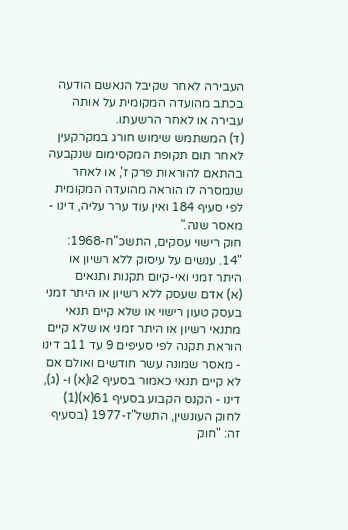העבירה לאחר שקיבל הנאשם הודעה בכתב מהועדה המקומית על אותה עבירה או לאחר הרשעתו.
(ד) המשתמש שימוש חורג במקרקעין לאחר תום תקופת המקסימום שנקבעה בהתאם להוראות פרק ז', או לאחר שנמסרה לו הוראה מהועדה המקומית לפי סעיף 184 ואין עוד ערר עליה, דינו - מאסר שנה."
חוק רישוי עסקים, התשכ"ח-1968:
"14. ענשים על עיסוק ללא רשיון או היתר זמני ואי-קיום תקנות ותנאים
(א) אדם שעסק ללא רשיון או היתר זמני בעסק טעון רישוי או שלא קיים תנאי מתנאי רשיון או היתר זמני או שלא קיים הוראת תקנה לפי סעיפים 9 עד 11ב דינו - מאסר שמונה עשר חודשים ואולם אם לא קיים תנאי כאמור בסעיף 2ו(א) ו- (ג), דינו - הקנס הקבוע בסעיף 61(א)(1) לחוק העונשין, התשל"ז-1977 (בסעיף זה: "חוק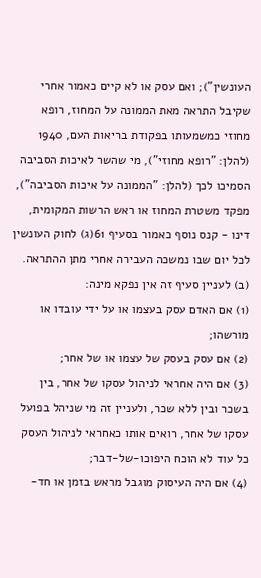העונשין"); ואם עסק או לא קיים כאמור אחרי שקיבל התראה מאת הממונה על המחוז, רופא מחוזי כמשמעותו בפקודת בריאות העם, 1940 (להלן: "רופא מחוזי"), מי שהשר לאיכות הסביבה הסמיכו לכך (להלן: "הממונה על איכות הסביבה"), מפקד משטרת המחוז או ראש הרשות המקומית, דינו - קנס נוסף כאמור בסעיף 61(ג) לחוק העונשין לכל יום שבו נמשכה העבירה אחרי מתן ההתראה.
(ב) לעניין סעיף זה אין נפקא מינה:
(1) אם האדם עסק בעצמו או על ידי עובדו או מורשהו;
(2) אם עסק בעסק של עצמו או של אחר;
(3) אם היה אחראי לניהול עסקו של אחר, בין בשכר ובין ללא שכר, ולעניין זה מי שניהל בפועל עסקו של אחר, רואים אותו כאחראי לניהול העסק כל עוד לא הוכח היפוכו-של-דבר;
(4) אם היה העיסוק מוגבל מראש בזמן או חד-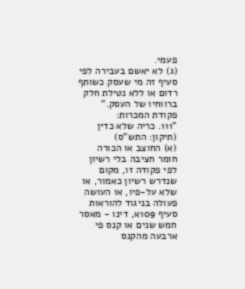פעמי.
(ג) לא יאשם בעבירה לפי סעיף זה מי שעסק כשותף רדום או ללא נטילת חלק ברווחיו של העסק."
פקודת המכרות:
"111. כריה שלא כדין (תיקון: התש"ס)
(א) החוצב או הכורה חומר חציבה בלי רשיון לפי פקודה זו, מקום שנדרש רשיון כאמור, או שלא על-פיו, או העושה פעולה בניגוד להוראות סעיף 109א, דינו - מאסר חמש שנים או קנס פי ארבעה מהקנס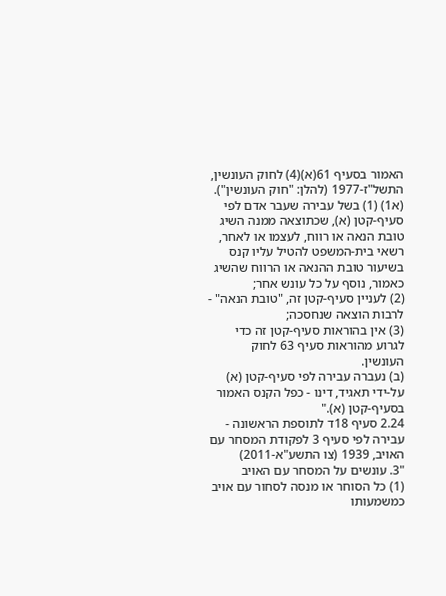האמור בסעיף 61(א)(4) לחוק העונשין, התשל"ז-1977 (להלן: "חוק העונשין").
(א1) (1) בשל עבירה שעבר אדם לפי סעיף-קטן (א), שכתוצאה ממנה השיג טובת הנאה או רווח, לעצמו או לאחר, רשאי בית-המשפט להטיל עליו קנס בשיעור טובת ההנאה או הרווח שהשיג כאמור, נוסף על כל עונש אחר;
(2) לעניין סעיף-קטן זה, "טובת הנאה" - לרבות הוצאה שנחסכה;
(3) אין בהוראות סעיף-קטן זה כדי לגרוע מהוראות סעיף 63 לחוק העונשין.
(ב) נעברה עבירה לפי סעיף-קטן (א) על-ידי תאגיד, דינו - כפל הקנס האמור בסעיף-קטן (א)."
2.24 סעיף 18ד לתוספת הראשונה - עבירה לפי סעיף 3 לפקודת המסחר עם האויב, 1939 (צו התשע"א-2011)
"3. עונשים על המסחר עם האויב
(1) כל הסוחר או מנסה לסחור עם אויב כמשמעותו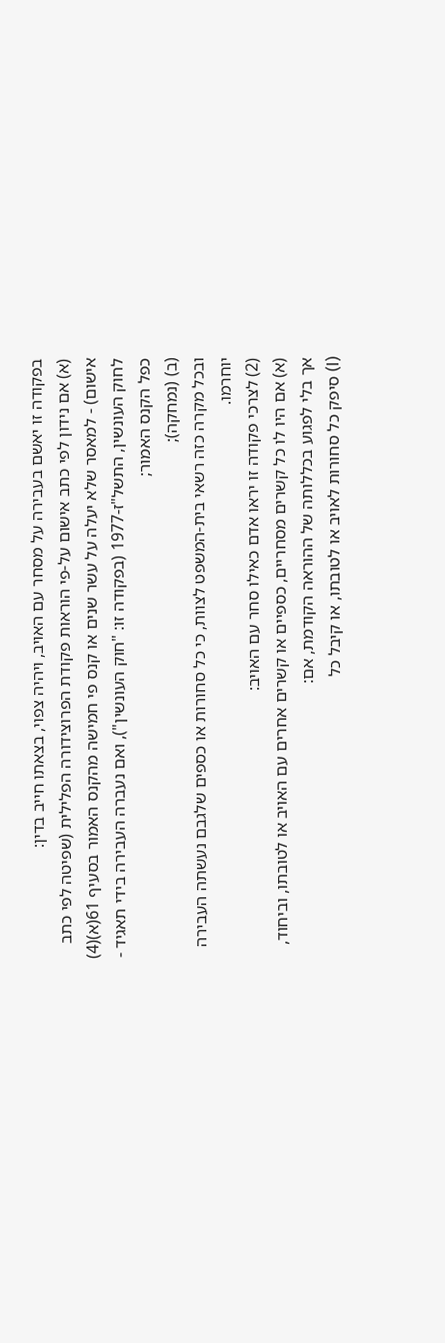בפקודה זו יאשם בעבירה על מסחר עם האויב, ויהיה צפוי, בצאתו חייב בדין:
(א) אם נידון לפי כתב אישום על-פי הוראות פקודת הפרוצידורה הפלילית (שפיטה לפי כתב אישום) - למאסר שלא יעלה על עשר שנים או קנס פי חמישה מהקנס האמור בסעיף 61(א)(4) לחוק העונשין, התשל"ז-1977 (בפקודה זו: "חוק העונשין"), ואם נעברה העבירה בידי תאגיד - כפל הקנס האמור;
(ב) (נמחקה);
ובכל מקרה כזה רשאי בית-המשפט לצוות, כי כל סחורות או כספים שלגבם נעשתה העבירה יוחרמו.
(2) לצרכי פקודה זו יראו אדם כאילו סחר עם האויב:
(א) אם היו לו כל קשרים מסחריים, כספיים או קשרים אחרים עם האויב או לטובתו, וביחוד, אך בלי לפגוע בכללותה של ההוראה הקודמת, אם:
(I) סיפק כל סחורות לאויב או לטובתו, או קיבל כל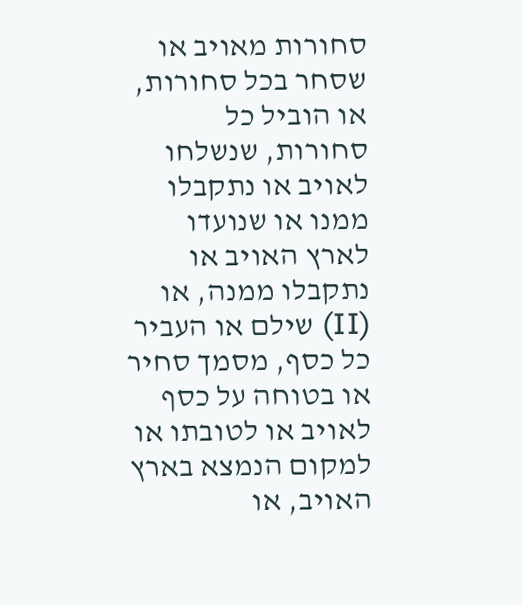סחורות מאויב או שסחר בכל סחורות, או הוביל כל סחורות, שנשלחו לאויב או נתקבלו ממנו או שנועדו לארץ האויב או נתקבלו ממנה, או
(II) שילם או העביר כל כסף, מסמך סחיר או בטוחה על כסף לאויב או לטובתו או למקום הנמצא בארץ האויב, או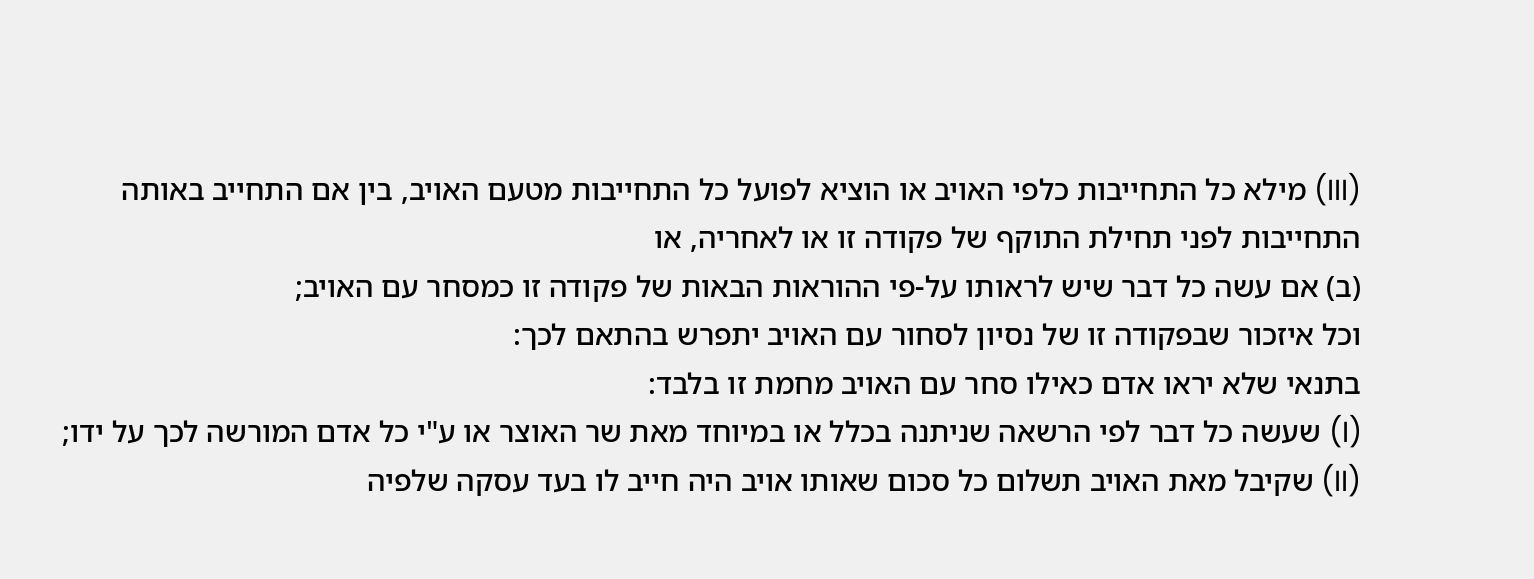(III) מילא כל התחייבות כלפי האויב או הוציא לפועל כל התחייבות מטעם האויב, בין אם התחייב באותה התחייבות לפני תחילת התוקף של פקודה זו או לאחריה, או
(ב) אם עשה כל דבר שיש לראותו על-פי ההוראות הבאות של פקודה זו כמסחר עם האויב;
וכל איזכור שבפקודה זו של נסיון לסחור עם האויב יתפרש בהתאם לכך:
בתנאי שלא יראו אדם כאילו סחר עם האויב מחמת זו בלבד:
(I) שעשה כל דבר לפי הרשאה שניתנה בכלל או במיוחד מאת שר האוצר או ע"י כל אדם המורשה לכך על ידו;
(II) שקיבל מאת האויב תשלום כל סכום שאותו אויב היה חייב לו בעד עסקה שלפיה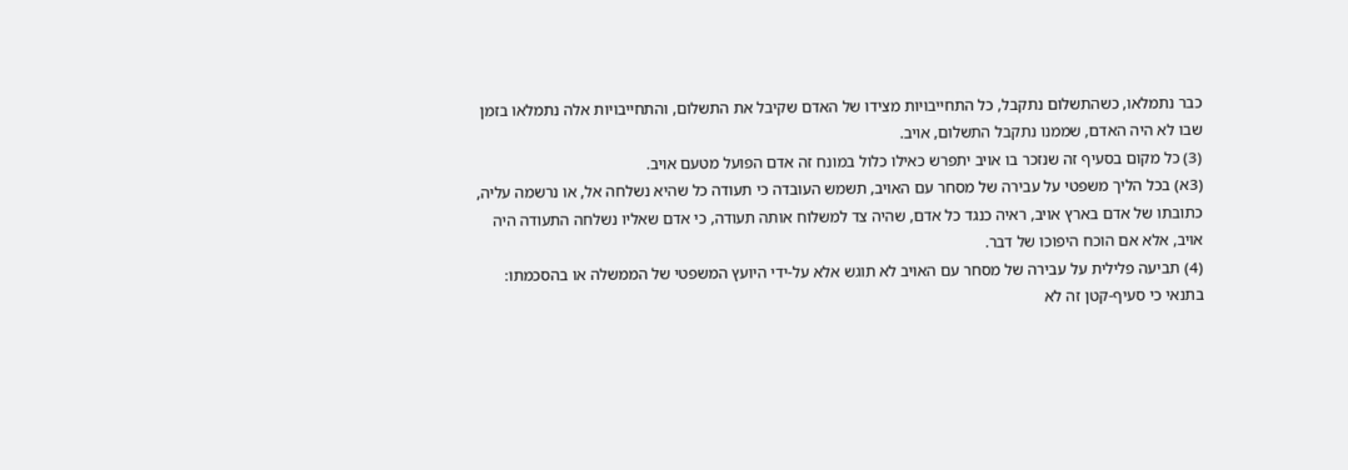כבר נתמלאו, כשהתשלום נתקבל, כל התחייבויות מצידו של האדם שקיבל את התשלום, והתחייבויות אלה נתמלאו בזמן שבו לא היה האדם, שממנו נתקבל התשלום, אויב.
(3) כל מקום בסעיף זה שנזכר בו אויב יתפרש כאילו כלול במונח זה אדם הפועל מטעם אויב.
(3א) בכל הליך משפטי על עבירה של מסחר עם האויב, תשמש העובדה כי תעודה כל שהיא נשלחה אל, או נרשמה עליה, כתובתו של אדם בארץ אויב, ראיה כנגד כל אדם, שהיה צד למשלוח אותה תעודה, כי אדם שאליו נשלחה התעודה היה אויב, אלא אם הוכח היפוכו של דבר.
(4) תביעה פלילית על עבירה של מסחר עם האויב לא תוגש אלא על-ידי היועץ המשפטי של הממשלה או בהסכמתו:
בתנאי כי סעיף-קטן זה לא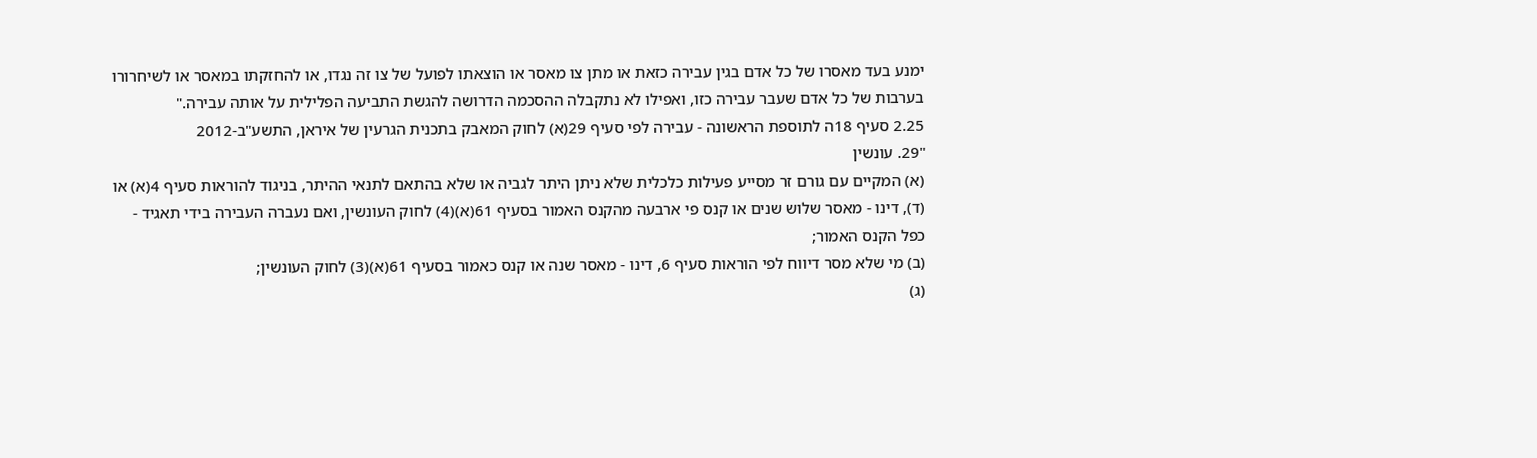ימנע בעד מאסרו של כל אדם בגין עבירה כזאת או מתן צו מאסר או הוצאתו לפועל של צו זה נגדו, או להחזקתו במאסר או לשיחרורו בערבות של כל אדם שעבר עבירה כזו, ואפילו לא נתקבלה ההסכמה הדרושה להגשת התביעה הפלילית על אותה עבירה."
2.25 סעיף 18ה לתוספת הראשונה - עבירה לפי סעיף 29(א) לחוק המאבק בתכנית הגרעין של איראן, התשע"ב-2012
"29. עונשין
(א) המקיים עם גורם זר מסייע פעילות כלכלית שלא ניתן היתר לגביה או שלא בהתאם לתנאי ההיתר, בניגוד להוראות סעיף 4(א) או (ד), דינו - מאסר שלוש שנים או קנס פי ארבעה מהקנס האמור בסעיף 61(א)(4) לחוק העונשין, ואם נעברה העבירה בידי תאגיד - כפל הקנס האמור;
(ב) מי שלא מסר דיווח לפי הוראות סעיף 6, דינו - מאסר שנה או קנס כאמור בסעיף 61(א)(3) לחוק העונשין;
(ג)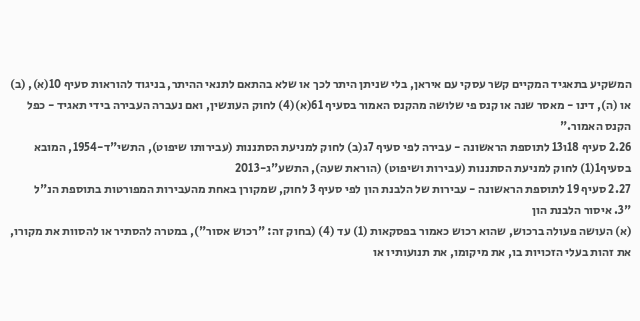המשקיע בתאגיד המקיים קשר עסקי עם איראן, בלי שניתן היתר לכך או שלא בהתאם לתנאי ההיתר, בניגוד להוראות סעיף 10(א), (ב) או (ה), דינו - מאסר שנה או קנס פי שלושה מהקנס האמור בסעיף 61(א)(4) לחוק העונשין, ואם נעברה העבירה בידי תאגיד - כפל הקנס האמור."
2.26 סעיף 18ו13 לתוספת הראשונה - עבירה לפי סעיף 7ג(ב) לחוק למניעת הסתננות (עבירותו שיפוט), התשי"ד-1954, המובא בסעיף1(1) לחוק למניעת הסתננות (עבירות ושיפוט) (הוראת שעה), התשע"ג-2013
2.27 סעיף 19 לתוספת הראשונה - עבירות של הלבנת הון לפי סעיף 3 לחוק, שמקורן באחת מהעבירות המפורטות בתוספת הנ"ל
"3. איסור הלבנת הון
(א) העושה פעולה ברכוש, שהוא רכוש כאמור בפסקאות (1) עד (4) (בחוק זה: "רכוש אסור"), במטרה להסתיר או להסוות את מקורו, את זהות בעלי הזכויות בו, את מיקומו, את תנועותיו או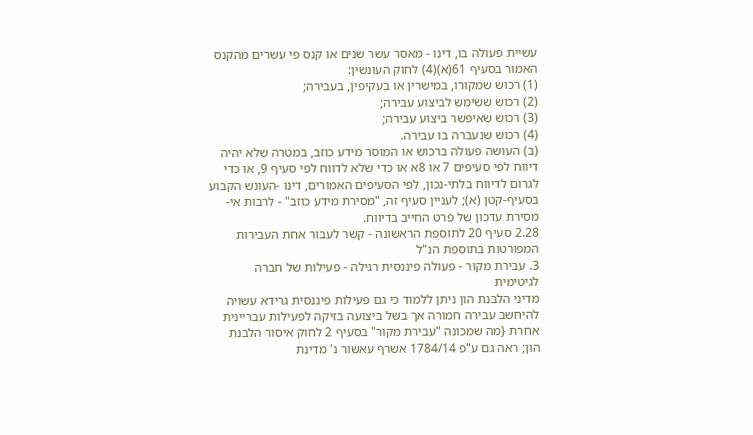עשיית פעולה בו, דינו - מאסר עשר שנים או קנס פי עשרים מהקנס האמור בסעיף 61(א)(4) לחוק העונשין:
(1) רכוש שמקורו, במישרין או בעקיפין, בעבירה;
(2) רכוש ששימש לביצוע עבירה;
(3) רכוש שאיפשר ביצוע עבירה;
(4) רכוש שנעברה בו עבירה.
(ב) העושה פעולה ברכוש או המוסר מידע כוזב, במטרה שלא יהיה דיווח לפי סעיפים 7 או 8א או כדי שלא לדווח לפי סעיף 9, או כדי לגרום לדיווח בלתי-נכון, לפי הסעיפים האמורים, דינו -העונש הקבוע בסעיף-קטן (א); לעניין סעיף זה, "מסירת מידע כוזב" - לרבות אי-מסירת עדכון של פרט החייב בדיווח.
2.28 סעיף 20 לתוספת הראשונה - קשר לעבור אחת העבירות המפורטות בתוספת הנ"ל
3. עבירת מקור - פעולה פיננסית רגילה - פעילות של חברה לגיטימית
מדיני הלבנת הון ניתן ללמוד כי גם פעילות פיננסית גרידא עשויה להיחשב עבירה חמורה אך בשל ביצועה בזיקה לפעילות עבריינית אחרת {מה שמכונה "עבירת מקור" בסעיף 2 לחוק איסור הלבנת הון; ראה גם ע"פ 1784/14 אשרף עאשור נ' מדינת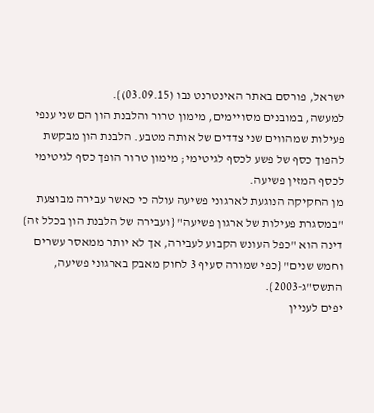ישראל, פורסם באתר האינטרנט נבו (03.09.15)}.
למעשה, במובנים מסויימים, מימון טרור והלבנת הון הם שני ענפי פעילות שמהווים שני צדדים של אותה מטבע. הלבנת הון מבקשת להפוך כסף של פשע לכסף לגיטימי; מימון טרור הופך כסף לגיטימי לכסף המזין פשיעה.
מן החקיקה הנוגעת לארגוני פשיעה עולה כי כאשר עבירה מבוצעת "במסגרת פעילות של ארגון פשיעה" {ועבירה של הלבנת הון בכלל זה} דינה הוא "כפל העונש הקבוע לעבירה, אך לא יותר ממאסר עשרים וחמש שנים" {כפי שמורה סעיף 3 לחוק מאבק בארגוני פשיעה, התשס"ג-2003}.
יפים לעניין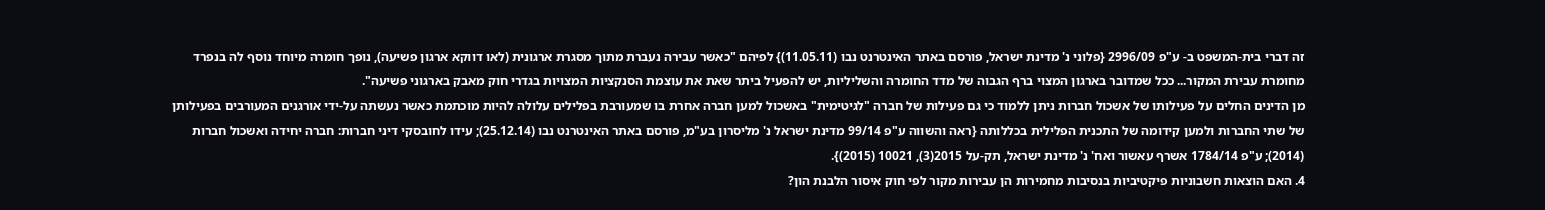זה דברי בית-המשפט ב- ע"פ 2996/09 {פלוני נ' מדינת ישראל, פורסם באתר האינטרנט נבו (11.05.11)} לפיהם "כאשר עבירה נעברת מתוך מסגרת ארגונית (לאו דווקא ארגון פשיעה), נופך חומרה מיוחד נוסף לה בנפרד מחומרת עבירת המקור... ככל שמדובר בארגון המצוי ברף הגבוה של מדד החומרה והשליליות, יש להפעיל ביתר שאת את עוצמת הסנקציות המצויות בגדרי חוק מאבק בארגוני פשיעה".
מן הדינים החלים על פעילותו של אשכול חברות ניתן ללמוד כי גם פעילות של חברה "לגיטימית" באשכול למען חברה אחרת בו שמעורבת בפלילים עלולה להיות מוכתמת כאשר נעשתה על-ידי אורגנים המעורבים בפעילותן של שתי החברות ולמען קידומה של התכנית הפלילית בכללותה {ראה והשווה ע"פ 99/14 מדינת ישראל נ' מליסרון בע"מ, פורסם באתר האינטרנט נבו (25.12.14); עידו לחובסקי דיני חברות: חברה יחידה ואשכול חברות (2014); ע"פ 1784/14 אשרף עאשור ואח' נ' מדינת ישראל, תק-על 2015(3), 10021 (2015)}.
4. האם הוצאות חשבוניות פיקטיביות בנסיבות מחמירות הן עבירות מקור לפי חוק איסור הלבנת הון?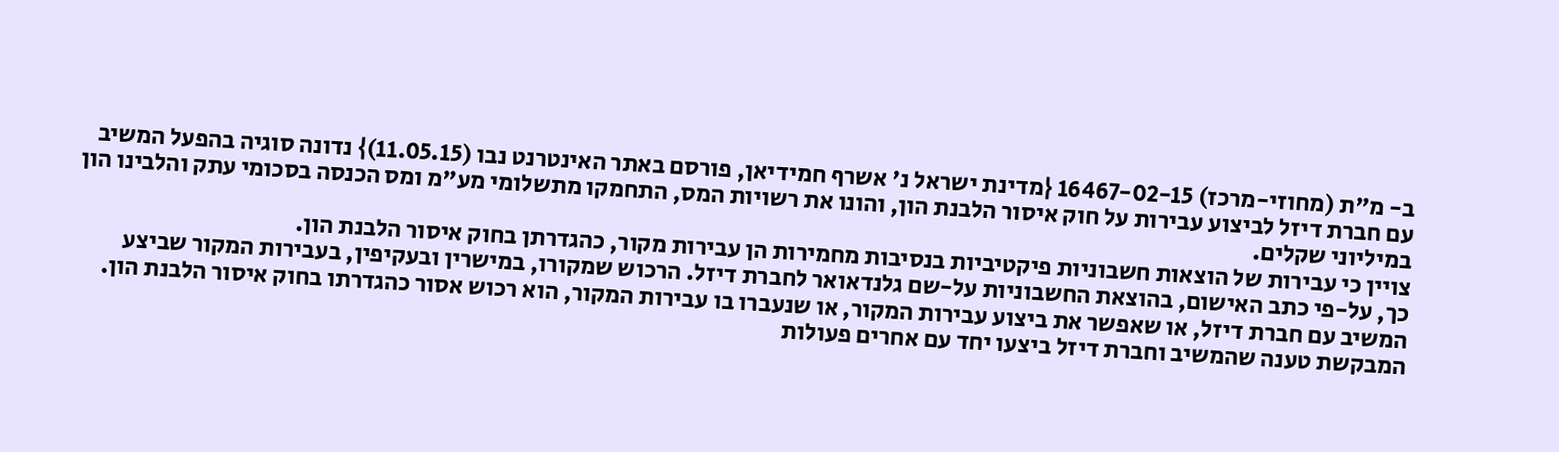ב- מ"ת (מחוזי-מרכז) 16467-02-15 {מדינת ישראל נ' אשרף חמידיאן, פורסם באתר האינטרנט נבו (11.05.15)} נדונה סוגיה בהפעל המשיב עם חברת דיזל לביצוע עבירות על חוק איסור הלבנת הון, והונו את רשויות המס, התחמקו מתשלומי מע"מ ומס הכנסה בסכומי עתק והלבינו הון במיליוני שקלים.
צויין כי עבירות של הוצאות חשבוניות פיקטיביות בנסיבות מחמירות הן עבירות מקור, כהגדרתן בחוק איסור הלבנת הון.
כך, על-פי כתב האישום, בהוצאת החשבוניות על-שם גלנדאואר לחברת דיזל. הרכוש שמקורו, במישרין ובעקיפין, בעבירות המקור שביצע המשיב עם חברת דיזל, או שאפשר את ביצוע עבירות המקור, או שנעברו בו עבירות המקור, הוא רכוש אסור כהגדרתו בחוק איסור הלבנת הון.
המבקשת טענה שהמשיב וחברת דיזל ביצעו יחד עם אחרים פעולות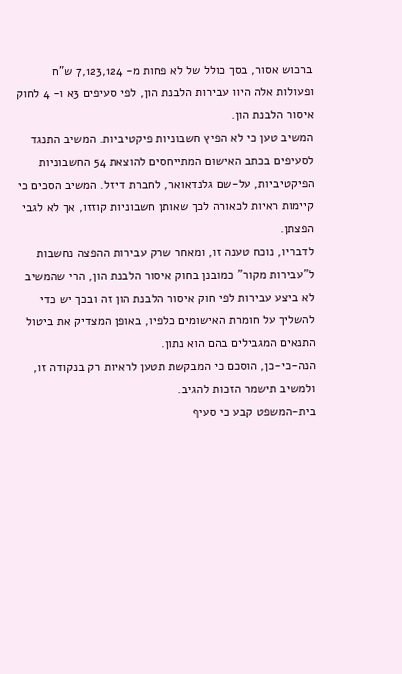ברכוש אסור, בסך כולל של לא פחות מ- 7,123,124 ש"ח ופעולות אלה היוו עבירות הלבנת הון, לפי סעיפים 3א ו- 4 לחוק איסור הלבנת הון.
המשיב טען כי לא הפיץ חשבוניות פיקטיביות. המשיב התנגד לסעיפים בכתב האישום המתייחסים להוצאת 54 החשבוניות הפיקטיביות, על-שם גלנדאואר, לחברת דיזל. המשיב הסכים כי קיימות ראיות לכאורה לכך שאותן חשבוניות קוזזו, אך לא לגבי הפצתן.
לדבריו, נוכח טענה זו, ומאחר שרק עבירות ההפצה נחשבות ל"עבירות מקור" כמובנן בחוק איסור הלבנת הון, הרי שהמשיב לא ביצע עבירות לפי חוק איסור הלבנת הון זה ובכך יש כדי להשליך על חומרת האישומים כלפיו, באופן המצדיק את ביטול התנאים המגבילים בהם הוא נתון.
הנה-כי-כן, הוסכם כי המבקשת תטען לראיות רק בנקודה זו, ולמשיב תישמר הזכות להגיב.
בית-המשפט קבע כי סעיף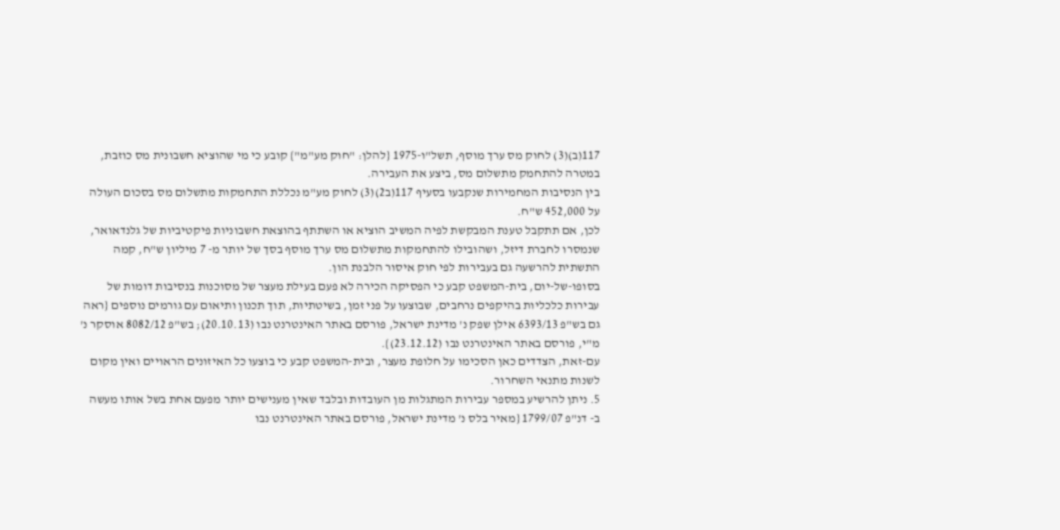117(ב)(3) לחוק מס ערך מוסף, תשל"ו-1975 {להלן: "חוק מע"מ"} קובע כי מי שהוציא חשבונית מס כוזבת, במטרה להתחמק מתשלום מס, ביצע את העבירה.
בין הנסיבות המחמירות שנקבעו בסעיף 117(ב2)(3) לחוק מע"מ נכללת התחמקות מתשלום מס בסכום העולה על 452,000 ש"ח.
לכן, אם תתקבל טענת המבקשת לפיה המשיב הוציא או השתתף בהוצאת חשבוניות פיקטיביות של גלנדאואר, שנמסרו לחברת דיזל, ושהובילו להתחמקות מתשלום מס ערך מוסף בסך של יותר מ- 7 מיליון ש"ח, קמה התשתית להרשעה גם בעבירות לפי חוק איסור הלבנת הון.
בסופו-של-יום, בית-המשפט קבע כי הפסיקה הכירה לא פעם בעילת מעצר של מסוכנות בנסיבות דומות של עבירות כלכליות בהיקפים נרחבים, שבוצעו על פני זמן, בשיטתיות, תוך תכנון ותיאום עם גורמים נוספים {ראה גם בש"פ 6393/13 אילן שפק נ' מדינת ישראל, פורסם באתר האינטרנט נבו (20.10.13); בש"פ 8082/12 אוסקר נ' מ"י, פורסם באתר האינטרנט נבו (23.12.12)}.
עם-זאת, הצדדים כאן הסכימו על חלופת מעצר, ובית-המשפט קבע כי בוצעו כל האיזונים הראויים ואין מקום לשנות מתנאי השחרור.
5. ניתן להרשיע במספר עבירות המתגלות מן העובדות ובלבד שאין מענישים יותר מפעם אחת בשל אותו מעשה
ב- דנ"פ 1799/07 {מאיר בלס נ' מדינת ישראל, פורסם באתר האינטרנט נבו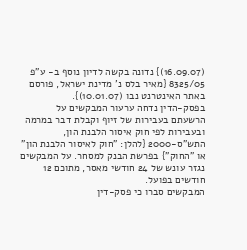(16.09.07)} נדונה בקשה לדיון נוסף ב- ע"פ 8325/05 {מאיר בלס נ' מדינת ישראל, פורסם באתר האינטרנט נבו (10.01.07)}.
בפסק-הדין נדחה ערעור המבקשים על הרשעתם בעבירות של זיוף וקבלת דבר במרמה ובעבירות לפי חוק איסור הלבנת הון, התש"ס-2000 {להלן: "חוק לאיסור הלבנת הון" או "החוק"} בפרשת הבנק למסחר. על המבקשים נגזר עונש של 24 חודשי מאסר, מתוכם 12 חודשים בפועל.
המבקשים סברו כי פסק-דין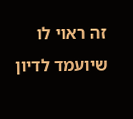זה ראוי לו שיועמד לדיון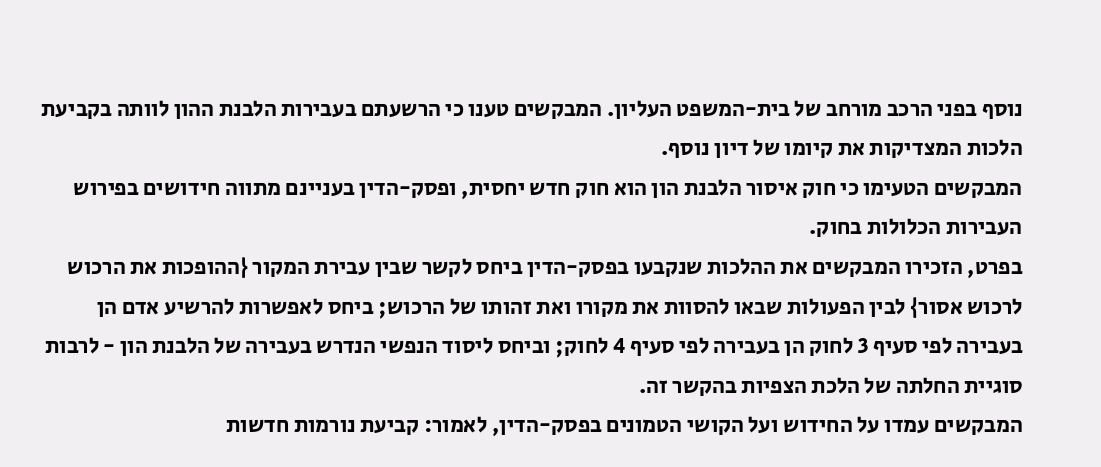נוסף בפני הרכב מורחב של בית-המשפט העליון. המבקשים טענו כי הרשעתם בעבירות הלבנת ההון לוותה בקביעת הלכות המצדיקות את קיומו של דיון נוסף.
המבקשים הטעימו כי חוק איסור הלבנת הון הוא חוק חדש יחסית, ופסק-הדין בעניינם מתווה חידושים בפירוש העבירות הכלולות בחוק.
בפרט, הזכירו המבקשים את ההלכות שנקבעו בפסק-הדין ביחס לקשר שבין עבירת המקור {ההופכות את הרכוש לרכוש אסור} לבין הפעולות שבאו להסוות את מקורו ואת זהותו של הרכוש; ביחס לאפשרות להרשיע אדם הן בעבירה לפי סעיף 3 לחוק הן בעבירה לפי סעיף 4 לחוק; וביחס ליסוד הנפשי הנדרש בעבירה של הלבנת הון - לרבות סוגיית החלתה של הלכת הצפיות בהקשר זה.
המבקשים עמדו על החידוש ועל הקושי הטמונים בפסק-הדין, לאמור: קביעת נורמות חדשות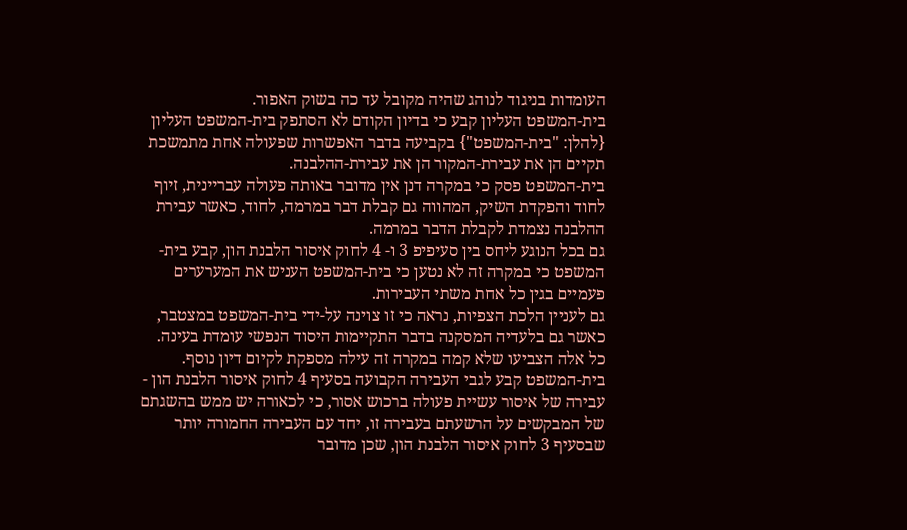העומדות בניגוד לנוהג שהיה מקובל עד כה בשוק האפור.
בית-המשפט העליון קבע כי בדיון הקודם לא הסתפק בית-המשפט העליון {להלן: "בית-המשפט"} בקביעה בדבר האפשרות שפעולה אחת מתמשכת תקיים הן את עבירת-המקור הן את עבירת-ההלבנה.
בית-המשפט פסק כי במקרה דנן אין מדובר באותה פעולה עבריינית, זיוף לחוד והפקדת השיק, המהווה גם קבלת דבר במרמה, לחוד, כאשר עבירת ההלבנה נצמדת לקבלת הדבר במרמה.
גם בכל הנוגע ליחס בין סעיפיפ 3 ו- 4 לחוק איסור הלבנת הון, קבע בית-המשפט כי במקרה זה לא נטען כי בית-המשפט העניש את המערערים פעמיים בגין כל אחת משתי העבירות.
גם לעניין הלכת הצפיות, נראה כי זו צוינה על-ידי בית-המשפט במצטבר, כאשר גם בלעדיה המסקנה בדבר התקיימות היסוד הנפשי עומדת בעינה. כל אלה הצביעו שלא קמה במקרה זה עילה מספקת לקיום דיון נוסף.
בית-המשפט קבע לגבי העבירה הקבועה בסעיף 4 לחוק איסור הלבנת הון - עבירה של איסור עשיית פעולה ברכוש אסור, כי לכאורה יש ממש בהשגתם של המבקשים על הרשעתם בעבירה זו, יחד עם העבירה החמורה יותר שבסעיף 3 לחוק איסור הלבנת הון, שכן מדובר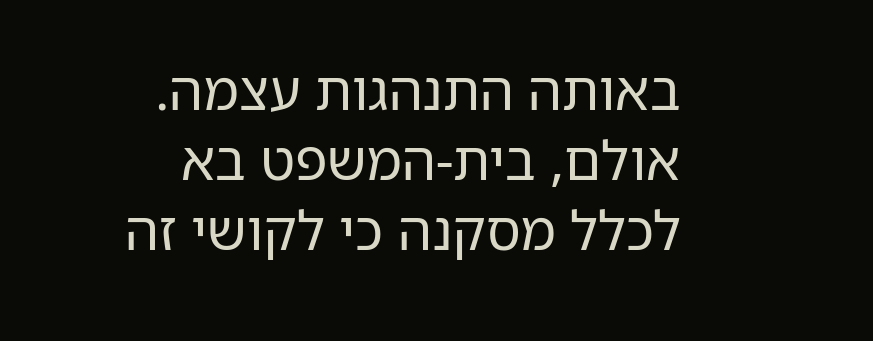באותה התנהגות עצמה.
אולם, בית-המשפט בא לכלל מסקנה כי לקושי זה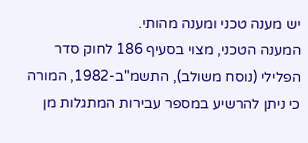יש מענה טכני ומענה מהותי.
המענה הטכני, מצוי בסעיף 186 לחוק סדר הפלילי (נוסח משולב), התשמ"ב-1982, המורה כי ניתן להרשיע במספר עבירות המתגלות מן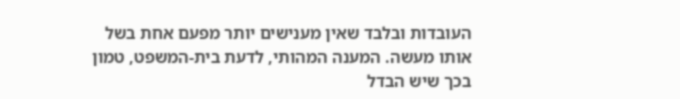העובדות ובלבד שאין מענישים יותר מפעם אחת בשל אותו מעשה. המענה המהותי, לדעת בית-המשפט, טמון בכך שיש הבדל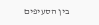בין הסעיפים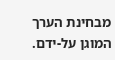מבחינת הערך המוגן על-ידם.